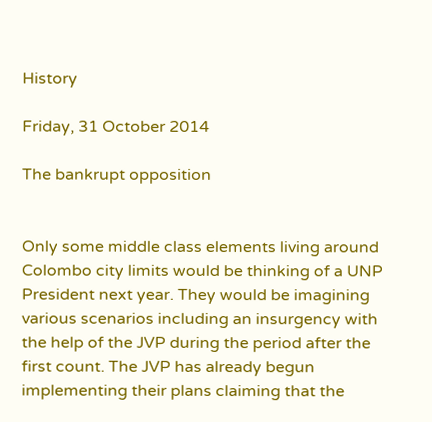History

Friday, 31 October 2014

The bankrupt opposition


Only some middle class elements living around Colombo city limits would be thinking of a UNP President next year. They would be imagining various scenarios including an insurgency with the help of the JVP during the period after the first count. The JVP has already begun implementing their plans claiming that the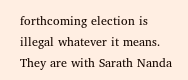forthcoming election is illegal whatever it means. They are with Sarath Nanda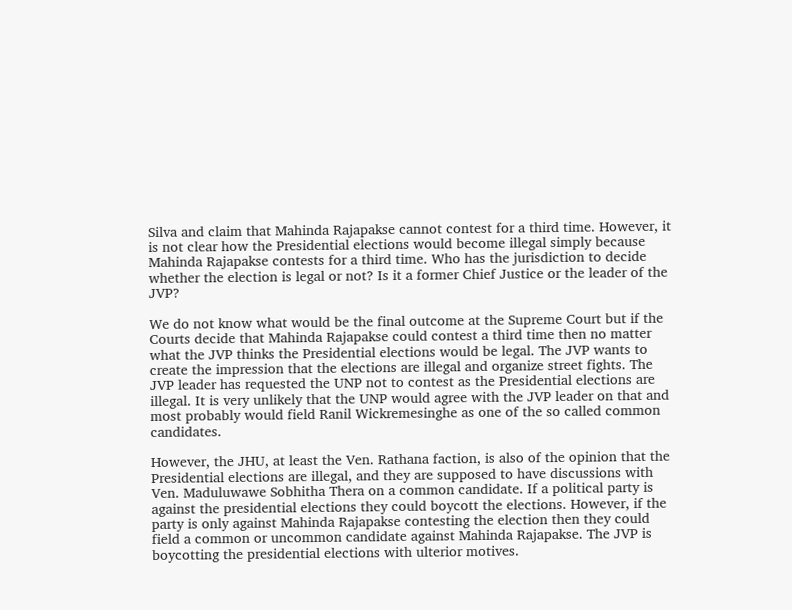Silva and claim that Mahinda Rajapakse cannot contest for a third time. However, it is not clear how the Presidential elections would become illegal simply because Mahinda Rajapakse contests for a third time. Who has the jurisdiction to decide whether the election is legal or not? Is it a former Chief Justice or the leader of the JVP?

We do not know what would be the final outcome at the Supreme Court but if the Courts decide that Mahinda Rajapakse could contest a third time then no matter what the JVP thinks the Presidential elections would be legal. The JVP wants to create the impression that the elections are illegal and organize street fights. The JVP leader has requested the UNP not to contest as the Presidential elections are illegal. It is very unlikely that the UNP would agree with the JVP leader on that and most probably would field Ranil Wickremesinghe as one of the so called common candidates.

However, the JHU, at least the Ven. Rathana faction, is also of the opinion that the Presidential elections are illegal, and they are supposed to have discussions with Ven. Maduluwawe Sobhitha Thera on a common candidate. If a political party is against the presidential elections they could boycott the elections. However, if the party is only against Mahinda Rajapakse contesting the election then they could field a common or uncommon candidate against Mahinda Rajapakse. The JVP is boycotting the presidential elections with ulterior motives.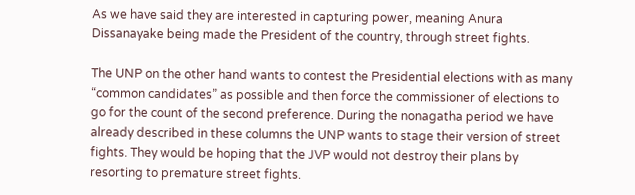As we have said they are interested in capturing power, meaning Anura Dissanayake being made the President of the country, through street fights.

The UNP on the other hand wants to contest the Presidential elections with as many “common candidates” as possible and then force the commissioner of elections to go for the count of the second preference. During the nonagatha period we have already described in these columns the UNP wants to stage their version of street fights. They would be hoping that the JVP would not destroy their plans by resorting to premature street fights.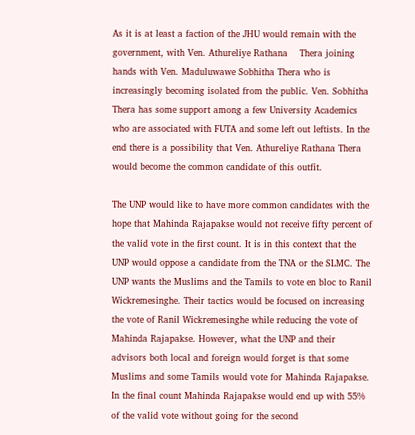As it is at least a faction of the JHU would remain with the government, with Ven. Athureliye Rathana    Thera joining hands with Ven. Maduluwawe Sobhitha Thera who is increasingly becoming isolated from the public. Ven. Sobhitha Thera has some support among a few University Academics who are associated with FUTA and some left out leftists. In the end there is a possibility that Ven. Athureliye Rathana Thera would become the common candidate of this outfit.

The UNP would like to have more common candidates with the hope that Mahinda Rajapakse would not receive fifty percent of the valid vote in the first count. It is in this context that the UNP would oppose a candidate from the TNA or the SLMC. The UNP wants the Muslims and the Tamils to vote en bloc to Ranil Wickremesinghe. Their tactics would be focused on increasing the vote of Ranil Wickremesinghe while reducing the vote of Mahinda Rajapakse. However, what the UNP and their  advisors both local and foreign would forget is that some Muslims and some Tamils would vote for Mahinda Rajapakse. In the final count Mahinda Rajapakse would end up with 55% of the valid vote without going for the second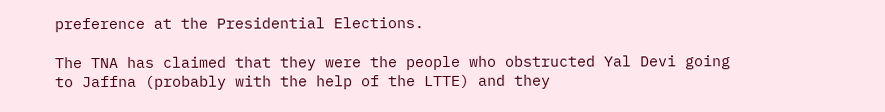preference at the Presidential Elections.

The TNA has claimed that they were the people who obstructed Yal Devi going to Jaffna (probably with the help of the LTTE) and they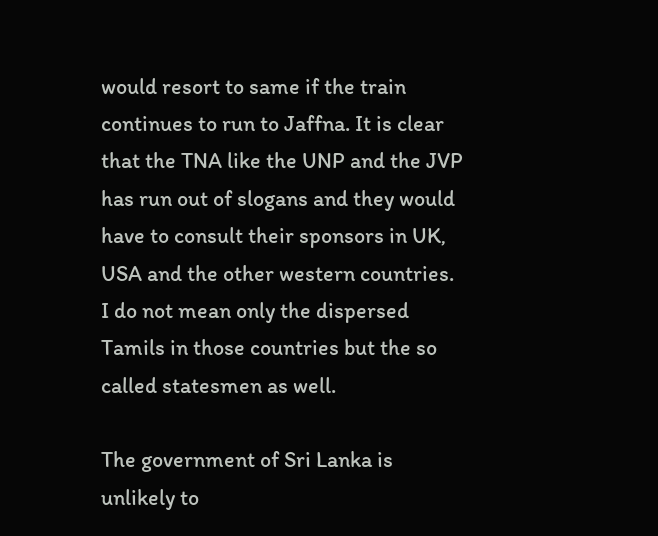would resort to same if the train continues to run to Jaffna. It is clear that the TNA like the UNP and the JVP has run out of slogans and they would have to consult their sponsors in UK, USA and the other western countries. I do not mean only the dispersed Tamils in those countries but the so called statesmen as well.

The government of Sri Lanka is unlikely to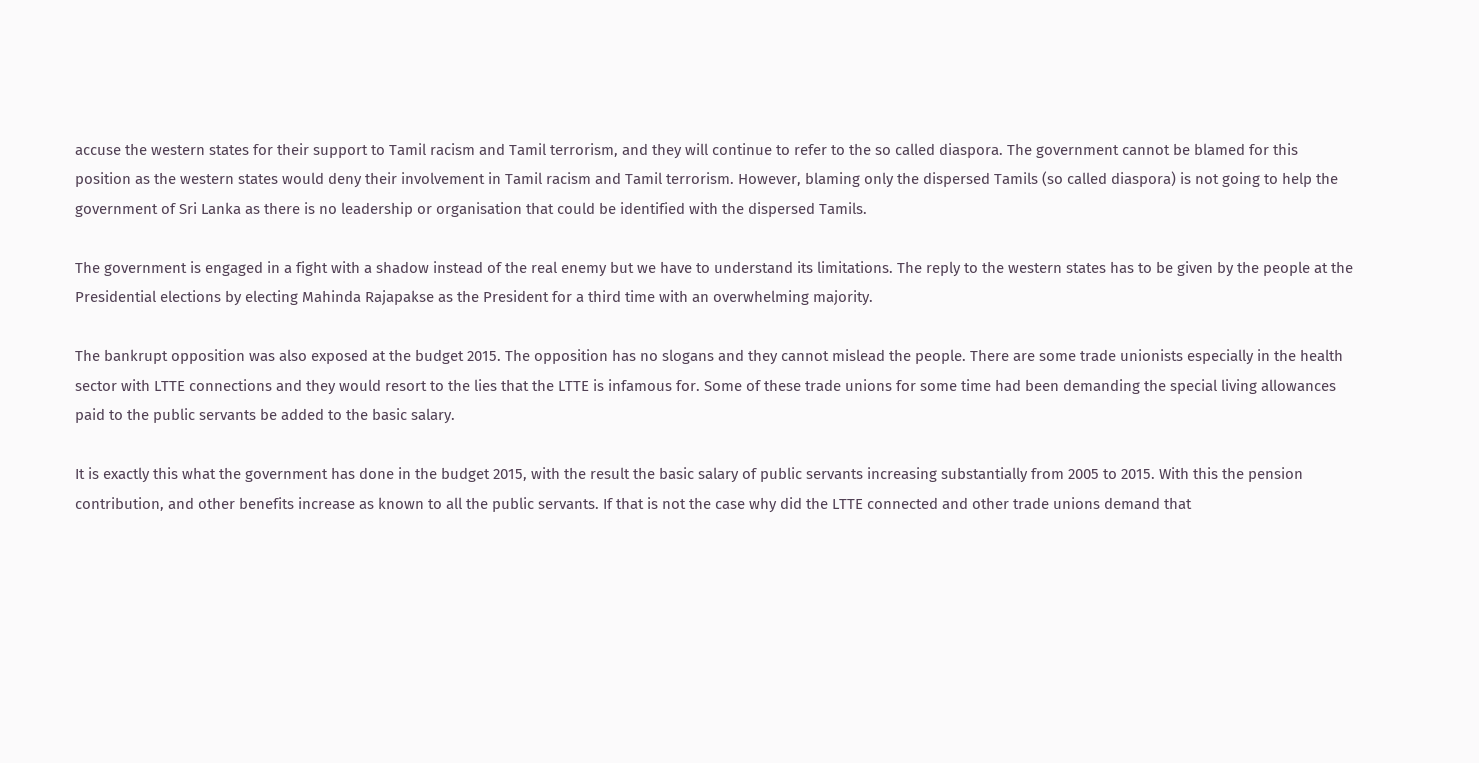accuse the western states for their support to Tamil racism and Tamil terrorism, and they will continue to refer to the so called diaspora. The government cannot be blamed for this position as the western states would deny their involvement in Tamil racism and Tamil terrorism. However, blaming only the dispersed Tamils (so called diaspora) is not going to help the government of Sri Lanka as there is no leadership or organisation that could be identified with the dispersed Tamils.

The government is engaged in a fight with a shadow instead of the real enemy but we have to understand its limitations. The reply to the western states has to be given by the people at the Presidential elections by electing Mahinda Rajapakse as the President for a third time with an overwhelming majority.

The bankrupt opposition was also exposed at the budget 2015. The opposition has no slogans and they cannot mislead the people. There are some trade unionists especially in the health sector with LTTE connections and they would resort to the lies that the LTTE is infamous for. Some of these trade unions for some time had been demanding the special living allowances paid to the public servants be added to the basic salary.

It is exactly this what the government has done in the budget 2015, with the result the basic salary of public servants increasing substantially from 2005 to 2015. With this the pension contribution, and other benefits increase as known to all the public servants. If that is not the case why did the LTTE connected and other trade unions demand that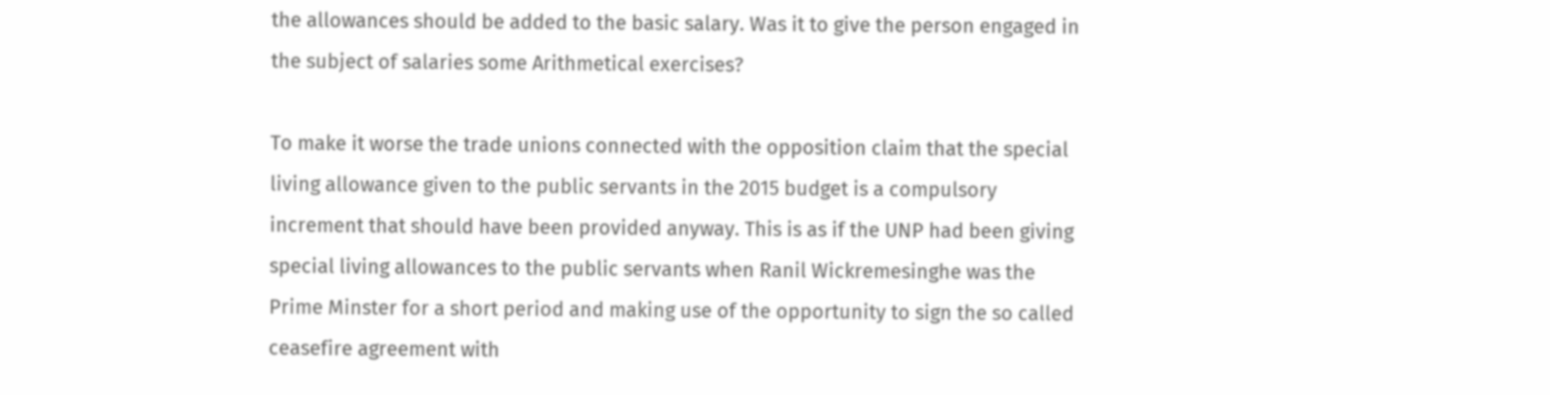the allowances should be added to the basic salary. Was it to give the person engaged in the subject of salaries some Arithmetical exercises?

To make it worse the trade unions connected with the opposition claim that the special living allowance given to the public servants in the 2015 budget is a compulsory increment that should have been provided anyway. This is as if the UNP had been giving special living allowances to the public servants when Ranil Wickremesinghe was the Prime Minster for a short period and making use of the opportunity to sign the so called ceasefire agreement with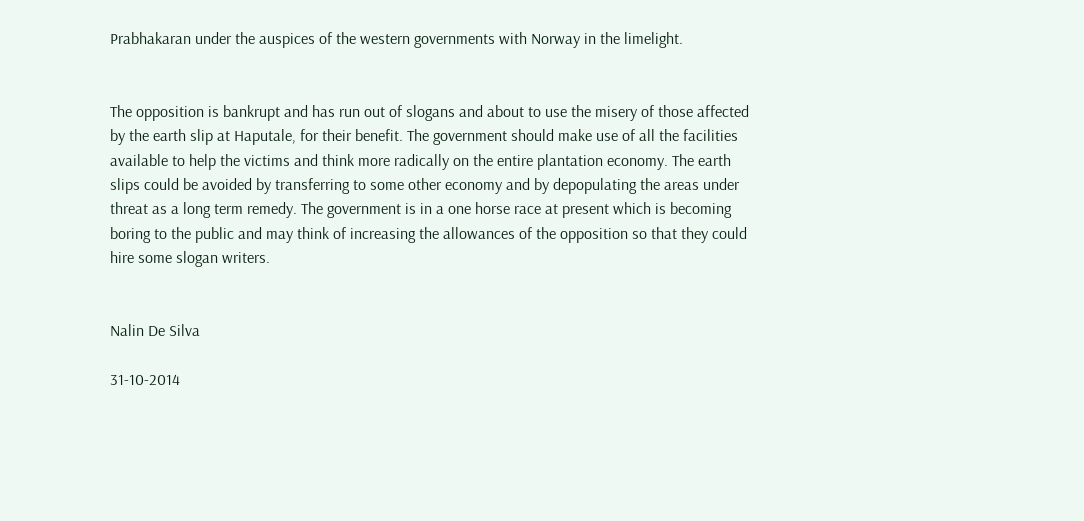Prabhakaran under the auspices of the western governments with Norway in the limelight.


The opposition is bankrupt and has run out of slogans and about to use the misery of those affected  by the earth slip at Haputale, for their benefit. The government should make use of all the facilities available to help the victims and think more radically on the entire plantation economy. The earth slips could be avoided by transferring to some other economy and by depopulating the areas under threat as a long term remedy. The government is in a one horse race at present which is becoming boring to the public and may think of increasing the allowances of the opposition so that they could hire some slogan writers.


Nalin De Silva

31-10-2014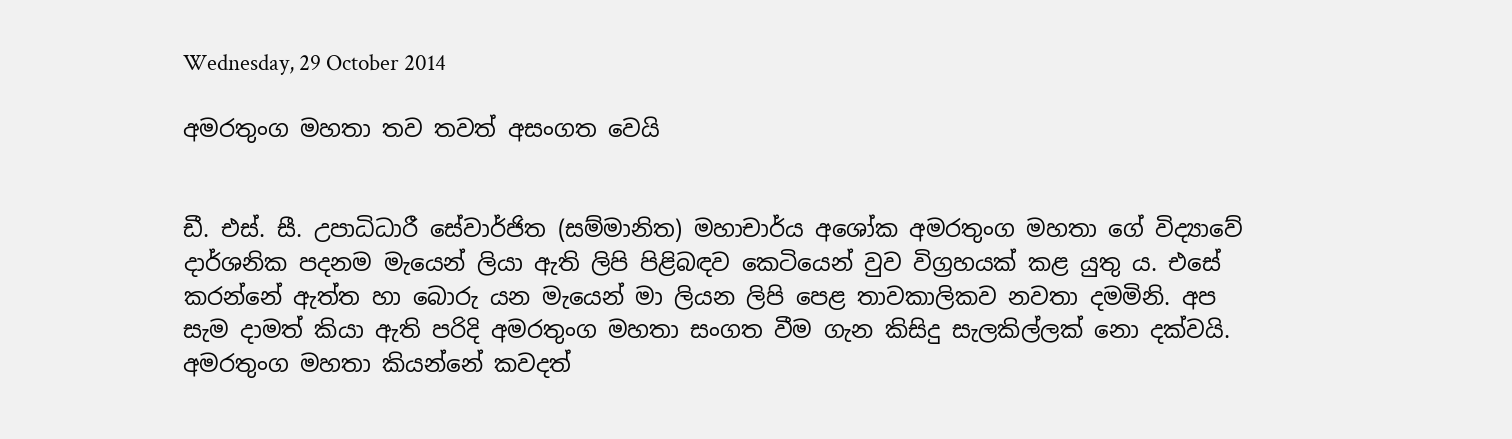Wednesday, 29 October 2014

අමරතුංග මහතා තව තවත් අසංගත වෙයි


ඩී. එස්‌. සී. උපාධිධාරී සේවාර්ජිත (සම්මානිත) මහාචාර්ය අශෝක අමරතුංග මහතා ගේ විද්‍යාවේ දාර්ශනික පදනම මැයෙන් ලියා ඇති ලිපි පිළිබඳව කෙටියෙන් වුව විග්‍රහයක්‌ කළ යුතු ය. එසේ කරන්නේ ඇත්ත හා බොරු යන මැයෙන් මා ලියන ලිපි පෙළ තාවකාලිකව නවතා දමමිනි. අප සැම දාමත් කියා ඇති පරිදි අමරතුංග මහතා සංගත වීම ගැන කිසිදු සැලකිල්ලක්‌ නො දක්‌වයි. අමරතුංග මහතා කියන්නේ කවදත්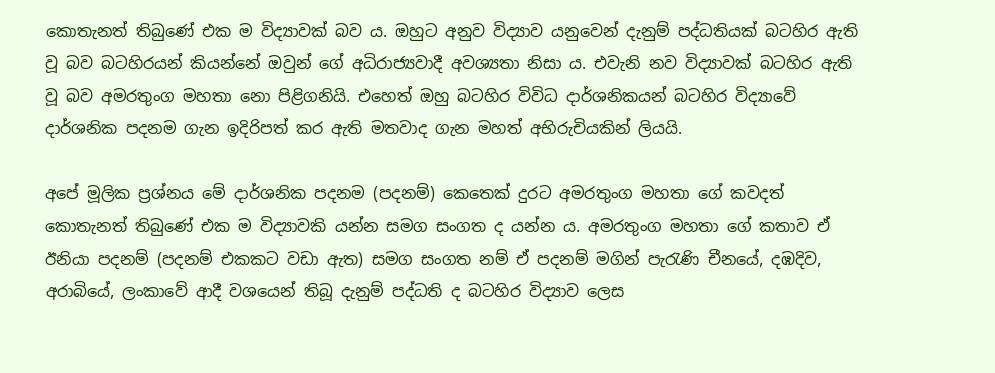කොතැනත් තිබුණේ එක ම විද්‍යාවක්‌ බව ය. ඔහුට අනුව විද්‍යාව යනුවෙන් දැනුම් පද්ධතියක්‌ බටහිර ඇති වූ බව බටහිරයන් කියන්නේ ඔවුන් ගේ අධිරාජ්‍යවාදී අවශ්‍යතා නිසා ය. එවැනි නව විද්‍යාවක්‌ බටහිර ඇති වූ බව අමරතුංග මහතා නො පිළිගනියි. එහෙත් ඔහු බටහිර විවිධ දාර්ශනිකයන් බටහිර විද්‍යාවේ දාර්ශනික පදනම ගැන ඉදිරිපත් කර ඇති මතවාද ගැන මහත් අභිරුචියකින් ලියයි.

අපේ මූලික ප්‍රශ්නය මේ දාර්ශනික පදනම (පදනම්) කෙතෙක්‌ දුරට අමරතුංග මහතා ගේ කවදත් කොතැනත් තිබුණේ එක ම විද්‍යාවකි යන්න සමග සංගත ද යන්න ය. අමරතුංග මහතා ගේ කතාව ඒ ඊනියා පදනම් (පදනම් එකකට වඩා ඇත) සමග සංගත නම් ඒ පදනම් මගින් පැරැණි චීනයේ, දඹදිව, අරාබියේ, ලංකාවේ ආදී වශයෙන් තිබූ දැනුම් පද්ධති ද බටහිර විද්‍යාව ලෙස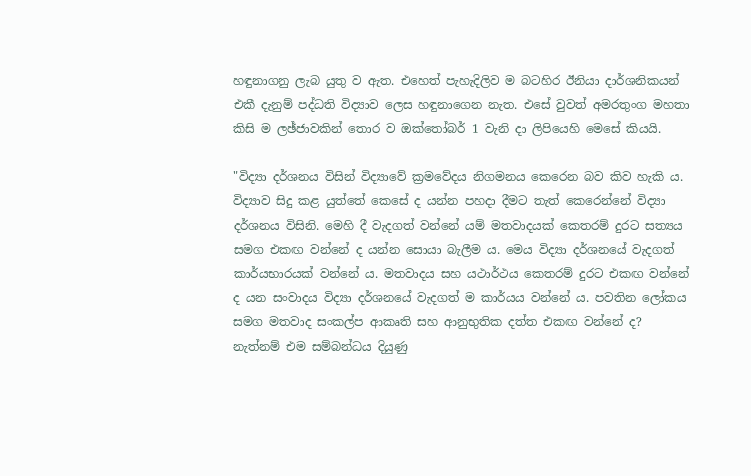හඳුනාගනු ලැබ යුතු ව ඇත. එහෙත් පැහැදිලිව ම බටහිර ඊනියා දාර්ශනිකයන් එකී දැනුම් පද්ධති විද්‍යාව ලෙස හඳුනාගෙන නැත. එසේ වුවත් අමරතුංග මහතා කිසි ම ලඡ්ජාවකින් තොර ව ඔක්‌තෝබර් 1 වැනි දා ලිපියෙහි මෙසේ කියයි.

"විද්‍යා දර්ශනය විසින් විද්‍යාවේ ක්‍රමවේදය නිගමනය කෙරෙන බව කිව හැකි ය. විද්‍යාව සිදු කළ යුත්තේ කෙසේ ද යන්න පහදා දීමට තැත් කෙරෙන්නේ විද්‍යා දර්ශනය විසිනි. මෙහි දී වැදගත් වන්නේ යම් මතවාදයක්‌ කෙතරම් දුරට සත්‍යය සමග එකඟ වන්නේ ද යන්න සොයා බැලීම ය. මෙය විද්‍යා දර්ශනයේ වැදගත් කාර්යභාරයක්‌ වන්නේ ය. මතවාදය සහ යථාර්ථය කෙතරම් දුරට එකඟ වන්නේ ද යන සංවාදය විද්‍යා දර්ශනයේ වැදගත් ම කාර්යය වන්නේ ය. පවතින ලෝකය සමග මතවාද සංකල්ප ආකෘති සහ ආනුභුතික දත්ත එකඟ වන්නේ ද? නැත්නම් එම සම්බන්ධය දියුණු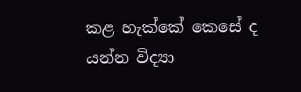කළ හැක්‌කේ කෙසේ ද යන්න විද්‍යා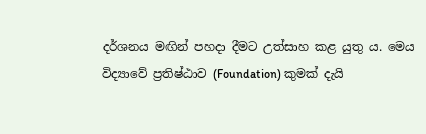දර්ශනය මඟින් පහදා දීමට උත්සාහ කළ යුතු ය. මෙය විද්‍යාවේ ප්‍රතිෂ්ඨාව (Foundation) කුමක්‌ දැයි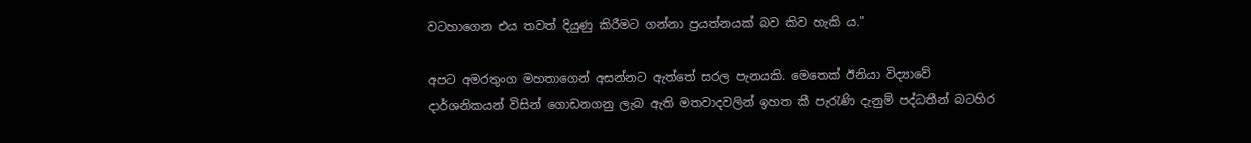වටහාගෙන එය තවත් දියුණු කිරීමට ගන්නා ප්‍රයත්නයක්‌ බව කිව හැකි ය."

අපට අමරතුංග මහතාගෙන් අසන්නට ඇත්තේ සරල පැනයකි. මෙතෙක්‌ ඊනියා විද්‍යාවේ දාර්ශනිකයන් විසින් ගොඩනගනු ලැබ ඇති මතවාදවලින් ඉහත කී පැරැණි දැනුම් පද්ධතීන් බටහිර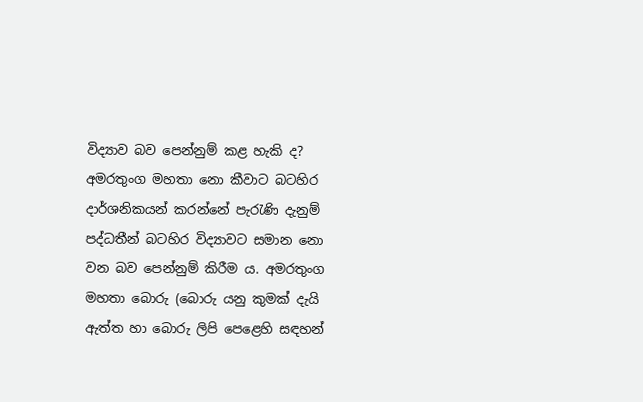විද්‍යාව බව පෙන්නුම් කළ හැකි ද? අමරතුංග මහතා නො කීවාට බටහිර දාර්ශනිකයන් කරන්නේ පැරැණි දැනුම් පද්ධතීන් බටහිර විද්‍යාවට සමාන නො වන බව පෙන්නුම් කිරීම ය. අමරතුංග මහතා බොරු (බොරු යනු කුමක්‌ දැයි ඇත්ත හා බොරු ලිපි පෙළෙහි සඳහන්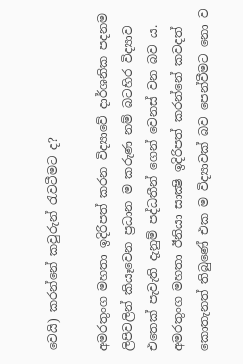වෙයි) කරන්නේ කවුරුන් රැවටීමට ද?

අමරතුංග මහතා ඉදිරිපත් කරන විද්‍යාවේ දාර්ශනික පදනම ලිපිවලින් කියෑවෙන ප්‍රධාන ම කරුණ නම් බටහිර විද්‍යාව එතෙක්‌ පැවැති දැනුම් පද්ධතීන් ගෙන් වෙනස්‌ වන බව ය. අමරතුංග මහතා ඊනියා සාක්‍ෂි ඉදිරිපත් කරන්නේ කවදත් කොතැනත් තිබුණේ එක ම විද්‍යාවක්‌ බව පෙන්වීමට නො ව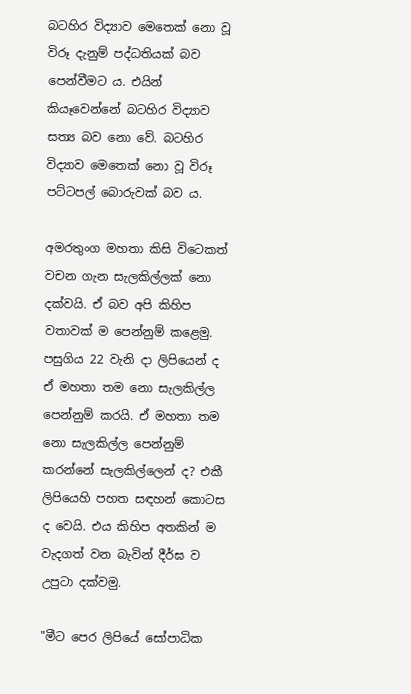බටහිර විද්‍යාව මෙතෙක්‌ නො වූ විරූ දැනුම් පද්ධතියක්‌ බව පෙන්වීමට ය. එයින් කියෑවෙන්නේ බටහිර විද්‍යාව සත්‍ය බව නො වේ. බටහිර විද්‍යාව මෙතෙක්‌ නො වූ විරූ පට්‌ටපල් බොරුවක්‌ බව ය.

අමරතුංග මහතා කිසි විටෙකත් වචන ගැන සැලකිල්ලක්‌ නො දක්‌වයි. ඒ බව අපි කිහිප වතාවක්‌ ම පෙන්නුම් කළෙමු. පසුගිය 22 වැනි දා ලිපියෙන් ද ඒ මහතා තම නො සැලකිල්ල පෙන්නුම් කරයි. ඒ මහතා තම නො සැලකිල්ල පෙන්නුම් කරන්නේ සැලකිල්ලෙන් ද? එකී ලිපියෙහි පහත සඳහන් කොටස ද වෙයි. එය කිහිප අතකින් ම වැදගත් වන බැවින් දීර්ඝ ව උපුටා දක්‌වමු.

"මීට පෙර ලිපියේ සෝපාධික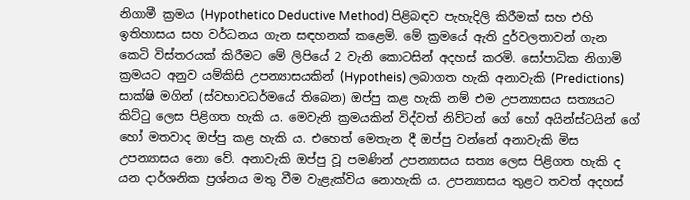නිගාමී ක්‍රමය (Hypothetico Deductive Method) පිළිබඳව පැහැදිලි කිරීමක්‌ සහ එහි ඉතිහාසය සහ වර්ධනය ගැන සඳහනක්‌ කළෙමි. මේ ක්‍රමයේ ඇති දුර්වලතාවන් ගැන කෙටි විස්‌තරයක්‌ කිරීමට මේ ලිපියේ 2 වැනි කොටසින් අදහස්‌ කරමි. සෝපාධික නිගාමි ක්‍රමයට අනුව යම්කිසි උපන්‍යාසයකින් (Hypotheis) ලබාගත හැකි අනාවැකි (Predictions) සාක්‌ෂි මගින් (ස්‌වභාවධර්මයේ තිබෙන) ඔප්පු කළ හැකි නම් එම උපන්‍යාසය සත්‍යයට කිට්‌ටු ලෙස පිළිගත හැකි ය. මෙවැනි ක්‍රමයකින් විද්වත් නිව්ටන් ගේ හෝ අයින්ස්‌ටයින් ගේ හෝ මතවාද ඔප්පු කළ හැකි ය. එහෙත් මෙතැන දී ඔප්පු වන්නේ අනාවැකි මිස උපන්‍යාසය නො වේ. අනාවැකි ඔප්පු වූ පමණින් උපන්‍යාසය සත්‍ය ලෙස පිළිගත හැකි ද යන දාර්ශනික ප්‍රශ්නය මතු වීම වැළැක්‌විය නොහැකි ය. උපන්‍යාසය තුළට තවත් අදහස්‌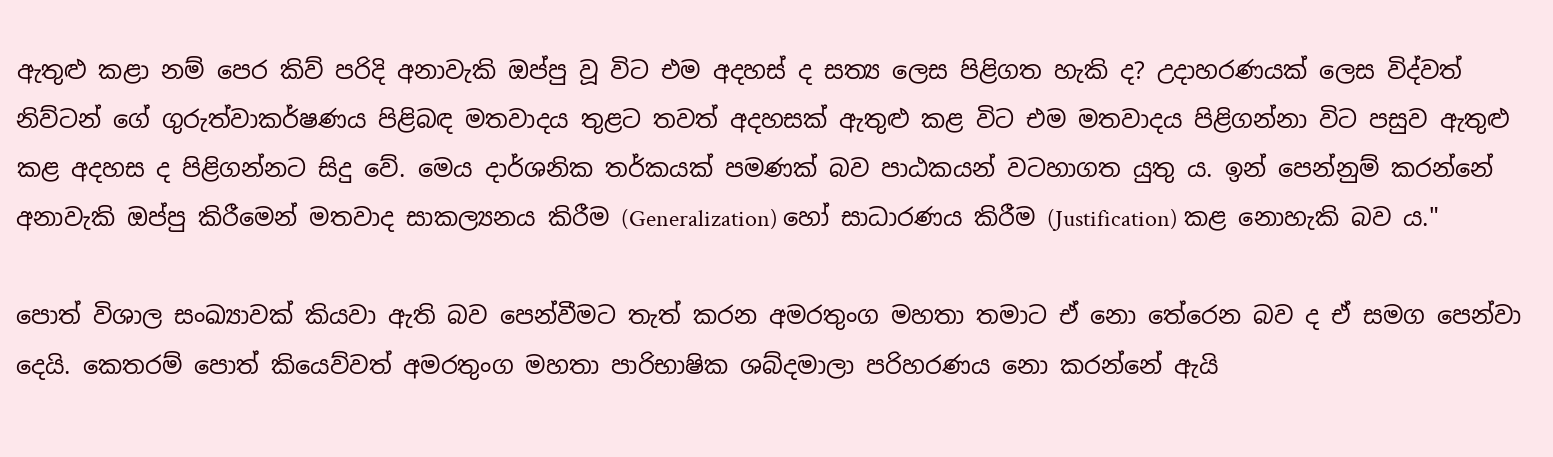ඇතුළු කළා නම් පෙර කිව් පරිදි අනාවැකි ඔප්පු වූ විට එම අදහස්‌ ද සත්‍ය ලෙස පිළිගත හැකි ද? උදාහරණයක්‌ ලෙස විද්වත් නිව්ටන් ගේ ගුරුත්වාකර්ෂණය පිළිබඳ මතවාදය තුළට තවත් අදහසක්‌ ඇතුළු කළ විට එම මතවාදය පිළිගන්නා විට පසුව ඇතුළු කළ අදහස ද පිළිගන්නට සිදු වේ. මෙය දාර්ශනික තර්කයක්‌ පමණක්‌ බව පාඨකයන් වටහාගත යුතු ය. ඉන් පෙන්නුම් කරන්නේ අනාවැකි ඔප්පු කිරීමෙන් මතවාද සාකල්‍යනය කිරීම (Generalization) හෝ සාධාරණය කිරීම (Justification) කළ නොහැකි බව ය."

පොත් විශාල සංඛ්‍යාවක්‌ කියවා ඇති බව පෙන්වීමට තැත් කරන අමරතුංග මහතා තමාට ඒ නො තේරෙන බව ද ඒ සමග පෙන්වා දෙයි. කෙතරම් පොත් කියෙව්වත් අමරතුංග මහතා පාරිභාෂික ශබ්දමාලා පරිහරණය නො කරන්නේ ඇයි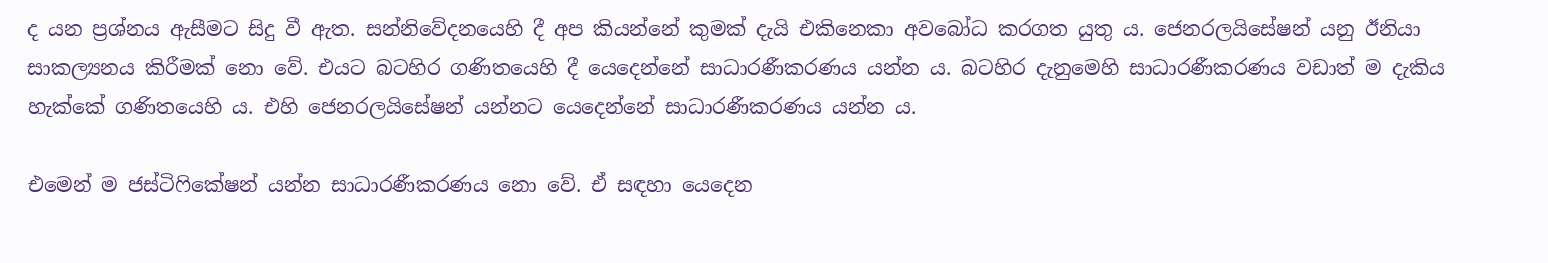ද යන ප්‍රශ්නය ඇසීමට සිදු වී ඇත. සන්නිවේදනයෙහි දී අප කියන්නේ කුමක්‌ දැයි එකිනෙකා අවබෝධ කරගත යුතු ය. ජෙනරලයිසේෂන් යනු ඊනියා සාකල්‍යනය කිරීමක්‌ නො වේ. එයට බටහිර ගණිතයෙහි දී යෙදෙන්නේ සාධාරණීකරණය යන්න ය. බටහිර දැනුමෙහි සාධාරණීකරණය වඩාත් ම දැකිය හැක්‌කේ ගණිතයෙහි ය. එහි ජෙනරලයිසේෂන් යන්නට යෙදෙන්නේ සාධාරණීකරණය යන්න ය.

එමෙන් ම ජස්‌ටිෆිකේෂන් යන්න සාධාරණීකරණය නො වේ. ඒ සඳහා යෙදෙන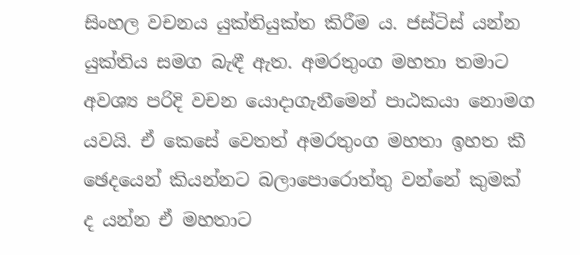සිංහල වචනය යුක්‌තියුක්‌ත කිරීම ය. ජස්‌ටිස්‌ යන්න යුක්‌තිය සමග බැඳී ඇත. අමරතුංග මහතා තමාට අවශ්‍ය පරිදි වචන යොදාගැනීමෙන් පාඨකයා නොමග යවයි. ඒ කෙසේ වෙතත් අමරතුංග මහතා ඉහත කී ඡෙදයෙන් කියන්නට බලාපොරොත්තු වන්නේ කුමක්‌ ද යන්න ඒ මහතාට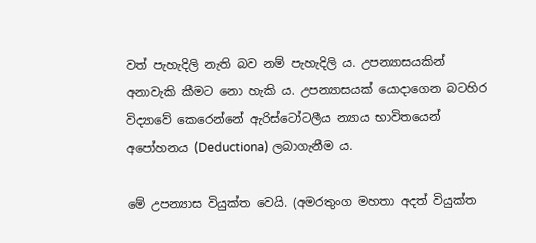වත් පැහැදිලි නැති බව නම් පැහැදිලි ය. උපන්‍යාසයකින් අනාවැකි කීමට නො හැකි ය. උපන්‍යාසයක්‌ යොදාගෙන බටහිර විද්‍යාවේ කෙරෙන්නේ ඇරිස්‌ටෝටලීය න්‍යාය භාවිතයෙන් අපෝහනය (Deductiona) ලබාගැනීම ය.

මේ උපන්‍යාස වියුක්‌ත වෙයි. (අමරතුංග මහතා අදත් වියුක්‌ත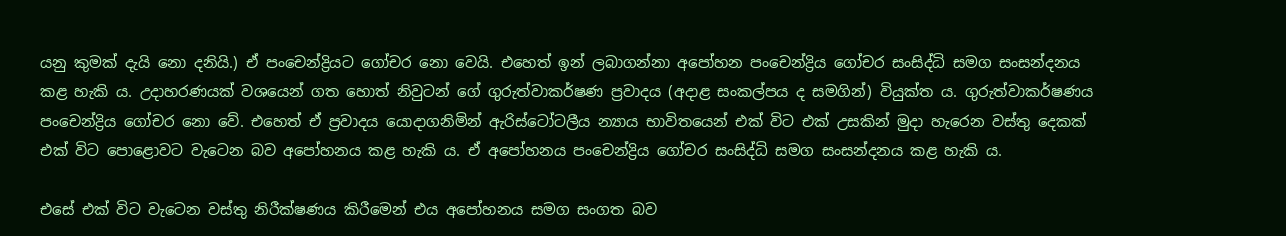යනු කුමක්‌ දැයි නො දනියි.) ඒ පංචෙන්ද්‍රියට ගෝචර නො වෙයි. එහෙත් ඉන් ලබාගන්නා අපෝහන පංචෙන්ද්‍රිය ගෝචර සංසිද්ධි සමග සංසන්දනය කළ හැකි ය. උදාහරණයක්‌ වශයෙන් ගත හොත් නිවුටන් ගේ ගුරුත්වාකර්ෂණ ප්‍රවාදය (අදාළ සංකල්පය ද සමගින්) වියුක්‌ත ය. ගුරුත්වාකර්ෂණය පංචෙන්ද්‍රිය ගෝචර නො වේ. එහෙත් ඒ ප්‍රවාදය යොදාගනිමින් ඇරිස්‌ටෝටලීය න්‍යාය භාවිතයෙන් එක්‌ විට එක්‌ උසකින් මුදා හැරෙන වස්‌තු දෙකක්‌ එක්‌ විට පොළොවට වැටෙන බව අපෝහනය කළ හැකි ය. ඒ අපෝහනය පංචෙන්ද්‍රිය ගෝචර සංසිද්ධි සමග සංසන්දනය කළ හැකි ය.

එසේ එක්‌ විට වැටෙන වස්‌තු නිරීක්‌ෂණය කිරීමෙන් එය අපෝහනය සමග සංගත බව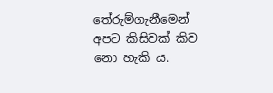තේරුම්ගැනීමෙන් අපට කිසිවක්‌ කිව නො හැකි ය.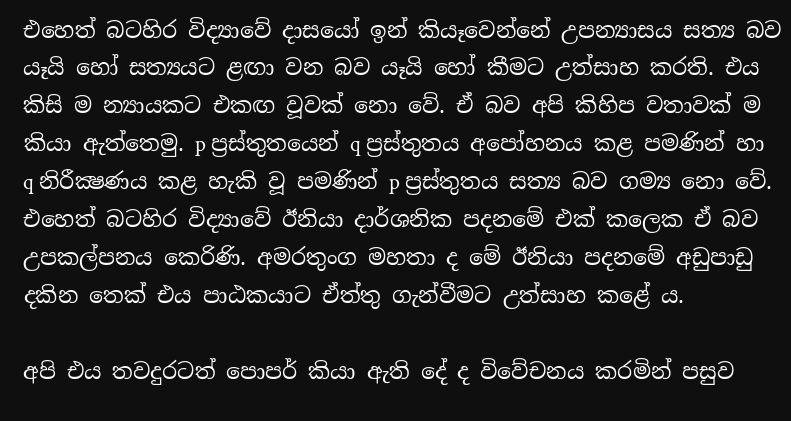එහෙත් බටහිර විද්‍යාවේ දාසයෝ ඉන් කියෑවෙන්නේ උපන්‍යාසය සත්‍ය බව යෑයි හෝ සත්‍යයට ළඟා වන බව යෑයි හෝ කීමට උත්සාහ කරති. එය කිසි ම න්‍යායකට එකඟ වූවක්‌ නො වේ. ඒ බව අපි කිහිප වතාවක්‌ ම කියා ඇත්තෙමු. p ප්‍රස්‌තුතයෙන් q ප්‍රස්‌තුතය අපෝහනය කළ පමණින් හා q නිරීක්‍ෂණය කළ හැකි වූ පමණින් p ප්‍රස්‌තුතය සත්‍ය බව ගම්‍ය නො වේ. එහෙත් බටහිර විද්‍යාවේ ඊනියා දාර්ශනික පදනමේ එක්‌ කලෙක ඒ බව උපකල්පනය කෙරිණි. අමරතුංග මහතා ද මේ ඊනියා පදනමේ අඩුපාඩු දකින තෙක්‌ එය පාඨකයාට ඒත්තු ගැන්වීමට උත්සාහ කළේ ය.

අපි එය තවදුරටත් පොපර් කියා ඇති දේ ද විවේචනය කරමින් පසුව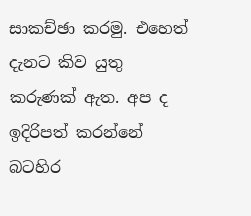සාකච්ඡා කරමු. එහෙත් දැනට කිව යුතු කරුණක්‌ ඇත. අප ද ඉදිරිපත් කරන්නේ බටහිර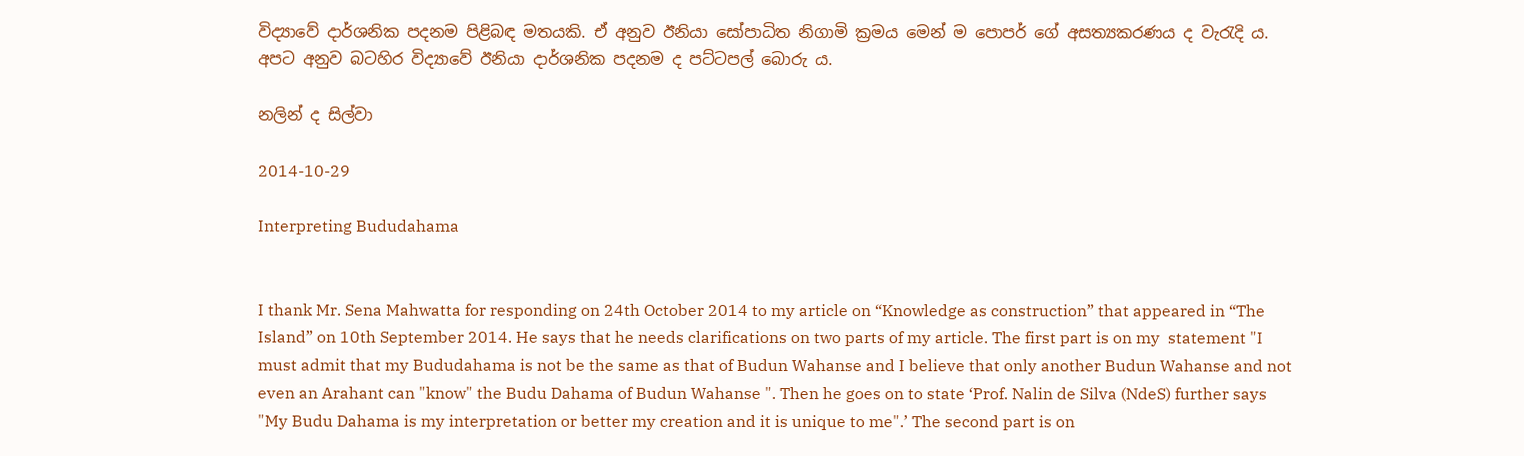විද්‍යාවේ දාර්ශනික පදනම පිළිබඳ මතයකි. ඒ අනුව ඊනියා සෝපාධිත නිගාමි ක්‍රමය මෙන් ම පොපර් ගේ අසත්‍යකරණය ද වැරැදි ය. අපට අනුව බටහිර විද්‍යාවේ ඊනියා දාර්ශනික පදනම ද පට්‌ටපල් බොරු ය.

නලින් ද සිල්වා

2014-10-29

Interpreting Bududahama


I thank Mr. Sena Mahwatta for responding on 24th October 2014 to my article on “Knowledge as construction” that appeared in “The Island” on 10th September 2014. He says that he needs clarifications on two parts of my article. The first part is on my  statement "I must admit that my Bududahama is not be the same as that of Budun Wahanse and I believe that only another Budun Wahanse and not even an Arahant can "know" the Budu Dahama of Budun Wahanse ". Then he goes on to state ‘Prof. Nalin de Silva (NdeS) further says "My Budu Dahama is my interpretation or better my creation and it is unique to me".’ The second part is on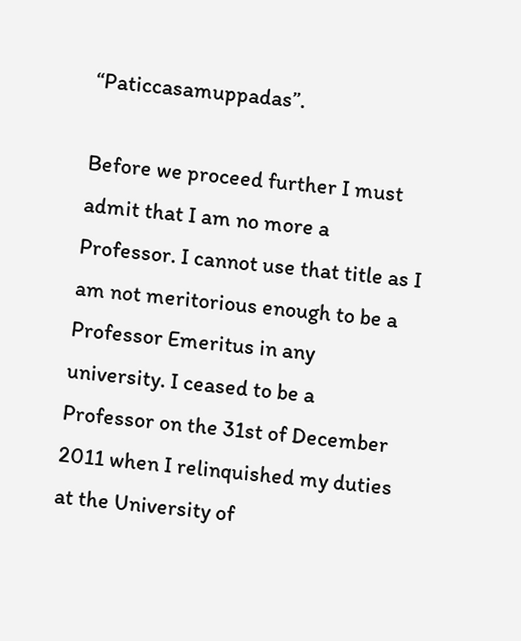“Paticcasamuppadas”.

Before we proceed further I must admit that I am no more a Professor. I cannot use that title as I am not meritorious enough to be a Professor Emeritus in any university. I ceased to be a Professor on the 31st of December 2011 when I relinquished my duties at the University of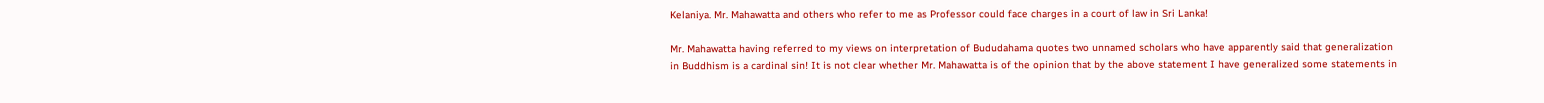Kelaniya. Mr. Mahawatta and others who refer to me as Professor could face charges in a court of law in Sri Lanka!

Mr. Mahawatta having referred to my views on interpretation of Bududahama quotes two unnamed scholars who have apparently said that generalization in Buddhism is a cardinal sin! It is not clear whether Mr. Mahawatta is of the opinion that by the above statement I have generalized some statements in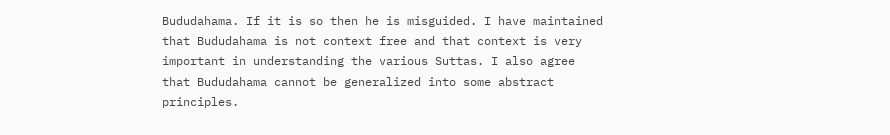Bududahama. If it is so then he is misguided. I have maintained that Bududahama is not context free and that context is very important in understanding the various Suttas. I also agree that Bududahama cannot be generalized into some abstract principles.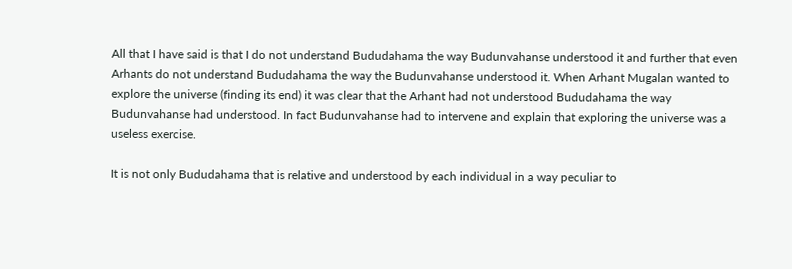All that I have said is that I do not understand Bududahama the way Budunvahanse understood it and further that even Arhants do not understand Bududahama the way the Budunvahanse understood it. When Arhant Mugalan wanted to explore the universe (finding its end) it was clear that the Arhant had not understood Bududahama the way Budunvahanse had understood. In fact Budunvahanse had to intervene and explain that exploring the universe was a useless exercise.

It is not only Bududahama that is relative and understood by each individual in a way peculiar to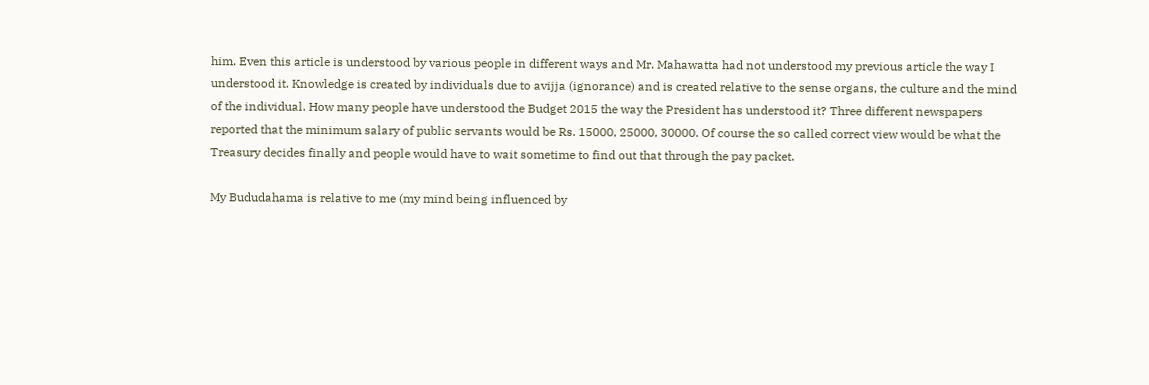him. Even this article is understood by various people in different ways and Mr. Mahawatta had not understood my previous article the way I understood it. Knowledge is created by individuals due to avijja (ignorance) and is created relative to the sense organs, the culture and the mind of the individual. How many people have understood the Budget 2015 the way the President has understood it? Three different newspapers reported that the minimum salary of public servants would be Rs. 15000, 25000, 30000. Of course the so called correct view would be what the Treasury decides finally and people would have to wait sometime to find out that through the pay packet.

My Bududahama is relative to me (my mind being influenced by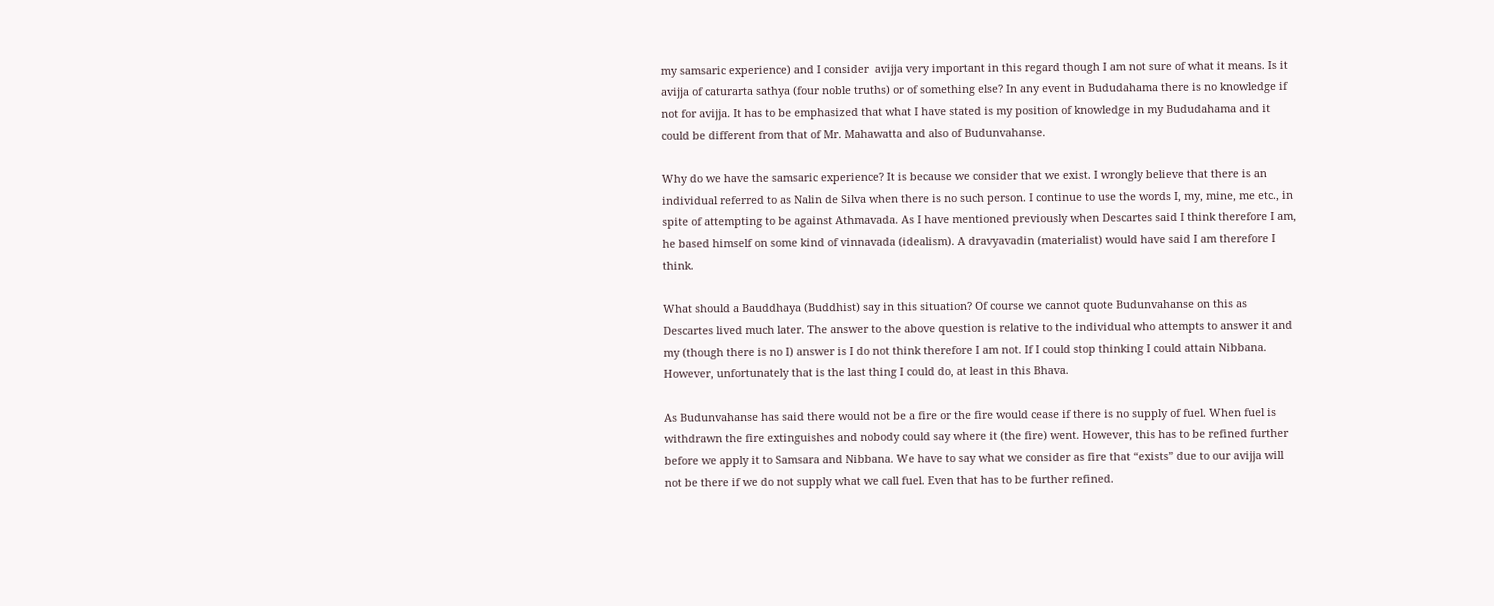my samsaric experience) and I consider  avijja very important in this regard though I am not sure of what it means. Is it avijja of caturarta sathya (four noble truths) or of something else? In any event in Bududahama there is no knowledge if not for avijja. It has to be emphasized that what I have stated is my position of knowledge in my Bududahama and it could be different from that of Mr. Mahawatta and also of Budunvahanse.

Why do we have the samsaric experience? It is because we consider that we exist. I wrongly believe that there is an individual referred to as Nalin de Silva when there is no such person. I continue to use the words I, my, mine, me etc., in spite of attempting to be against Athmavada. As I have mentioned previously when Descartes said I think therefore I am, he based himself on some kind of vinnavada (idealism). A dravyavadin (materialist) would have said I am therefore I think.

What should a Bauddhaya (Buddhist) say in this situation? Of course we cannot quote Budunvahanse on this as Descartes lived much later. The answer to the above question is relative to the individual who attempts to answer it and my (though there is no I) answer is I do not think therefore I am not. If I could stop thinking I could attain Nibbana. However, unfortunately that is the last thing I could do, at least in this Bhava.

As Budunvahanse has said there would not be a fire or the fire would cease if there is no supply of fuel. When fuel is withdrawn the fire extinguishes and nobody could say where it (the fire) went. However, this has to be refined further before we apply it to Samsara and Nibbana. We have to say what we consider as fire that “exists” due to our avijja will not be there if we do not supply what we call fuel. Even that has to be further refined.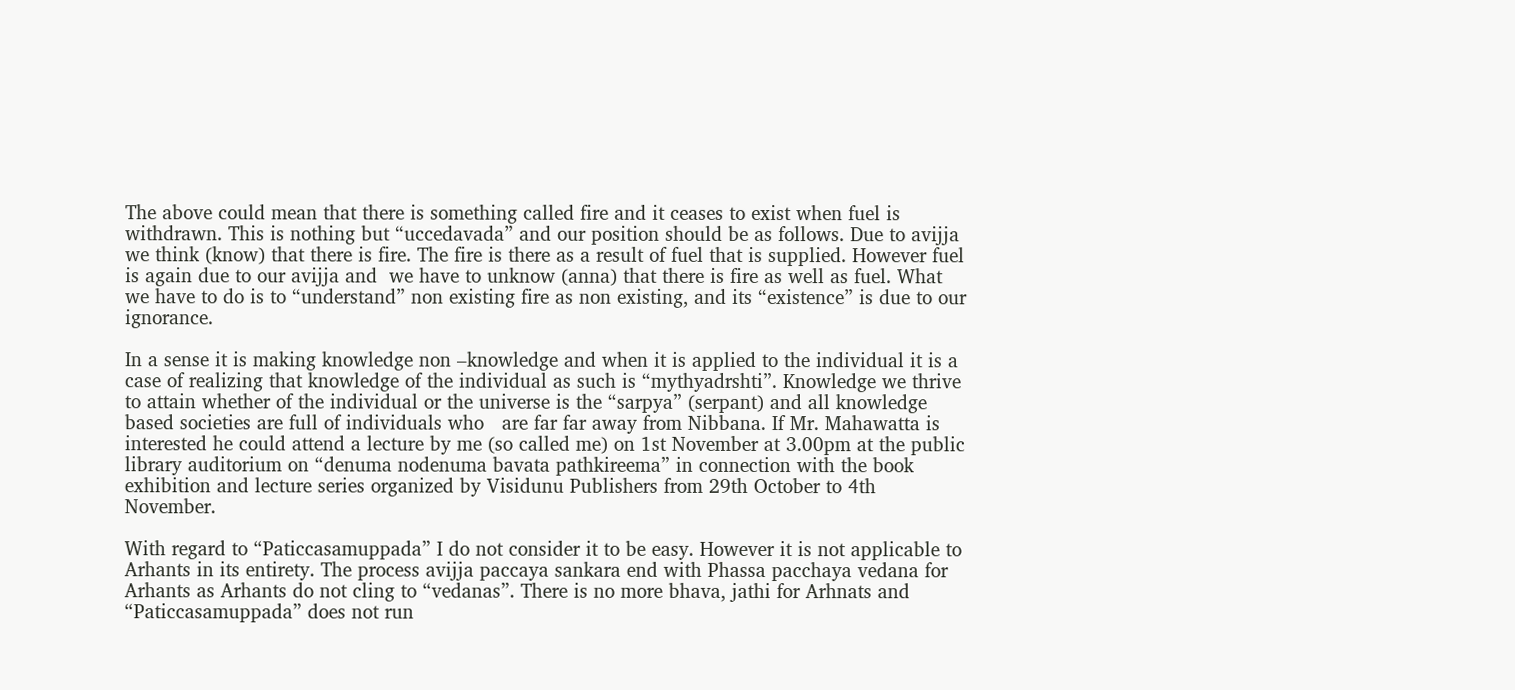The above could mean that there is something called fire and it ceases to exist when fuel is withdrawn. This is nothing but “uccedavada” and our position should be as follows. Due to avijja we think (know) that there is fire. The fire is there as a result of fuel that is supplied. However fuel is again due to our avijja and  we have to unknow (anna) that there is fire as well as fuel. What we have to do is to “understand” non existing fire as non existing, and its “existence” is due to our ignorance.

In a sense it is making knowledge non –knowledge and when it is applied to the individual it is a case of realizing that knowledge of the individual as such is “mythyadrshti”. Knowledge we thrive to attain whether of the individual or the universe is the “sarpya” (serpant) and all knowledge based societies are full of individuals who   are far far away from Nibbana. If Mr. Mahawatta is interested he could attend a lecture by me (so called me) on 1st November at 3.00pm at the public library auditorium on “denuma nodenuma bavata pathkireema” in connection with the book exhibition and lecture series organized by Visidunu Publishers from 29th October to 4th November.

With regard to “Paticcasamuppada” I do not consider it to be easy. However it is not applicable to Arhants in its entirety. The process avijja paccaya sankara end with Phassa pacchaya vedana for Arhants as Arhants do not cling to “vedanas”. There is no more bhava, jathi for Arhnats and “Paticcasamuppada” does not run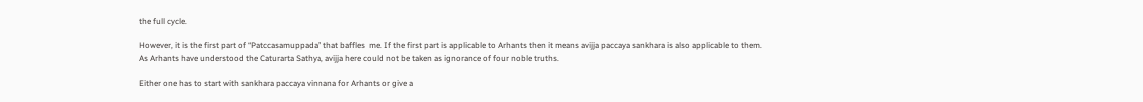the full cycle.

However, it is the first part of “Patccasamuppada” that baffles  me. If the first part is applicable to Arhants then it means avijja paccaya sankhara is also applicable to them. As Arhants have understood the Caturarta Sathya, avijja here could not be taken as ignorance of four noble truths.

Either one has to start with sankhara paccaya vinnana for Arhants or give a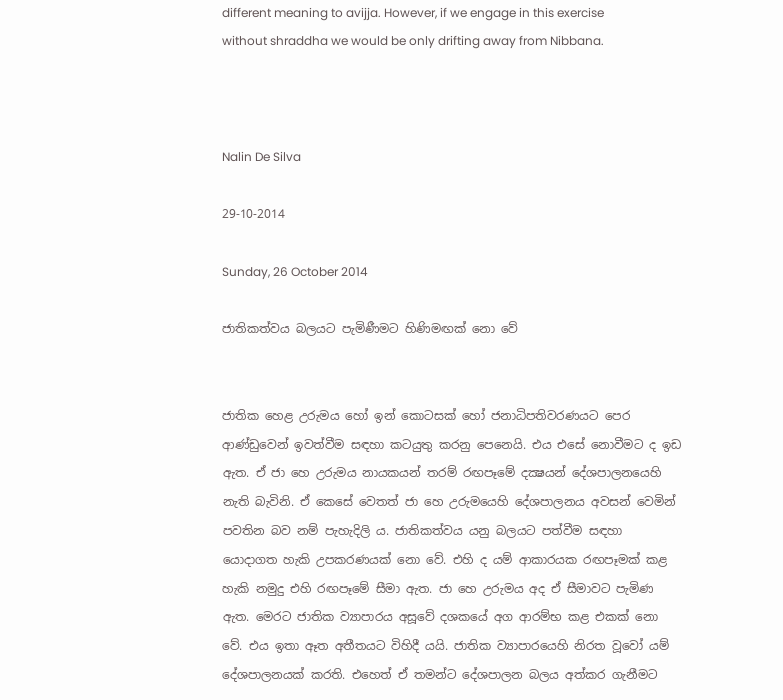different meaning to avijja. However, if we engage in this exercise without shraddha we would be only drifting away from Nibbana.



Nalin De Silva

29-10-2014

Sunday, 26 October 2014

ජාතිකත්වය බලයට පැමිණීමට හිණිමඟක් නො වේ


ජාතික හෙළ උරුමය හෝ ඉන් කොටසක් හෝ ජනාධිපතිවරණයට පෙර ආණ්ඩුවෙන් ඉවත්වීම සඳහා කටයුතු කරනු පෙනෙයි. එය එසේ නොවීමට ද ඉඩ ඇත. ඒ ජා හෙ උරුමය නායකයන් තරම් රඟපෑමේ දක්‍ෂයන් දේශපාලනයෙහි නැති බැවිනි. ඒ කෙසේ වෙතත් ජා හෙ උරුමයෙහි දේශපාලනය අවසන් වෙමින් පවතින බව නම් පැහැදිලි ය. ජාතිකත්වය යනු බලයට පත්වීම සඳහා යොදාගත හැකි උපකරණයක් නො වේ. එහි ද යම් ආකාරයක රඟපෑමක් කළ හැකි නමුදු එහි රඟපෑමේ සීමා ඇත. ජා හෙ උරුමය අද ඒ සීමාවට පැමිණ ඇත. මෙරට ජාතික ව්‍යාපාරය අසූවේ දශකයේ අග ආරම්භ කළ එකක් නො වේ. එය ඉතා ඈත අතීතයට විහිදී යයි. ජාතික ව්‍යාපාරයෙහි නිරත වූවෝ යම් දේශපාලනයක් කරති. එහෙත් ඒ තමන්ට දේශපාලන බලය අත්කර ගැනීමට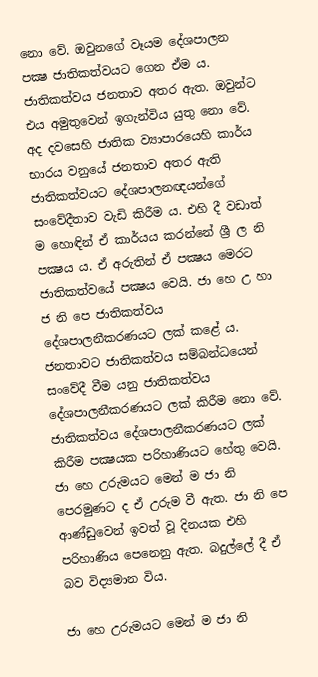නො වේ. ඔවුනගේ වෑයම දේශපාලන පක්‍ෂ ජාතිකත්වයට ගෙන ඒම ය. ජාතිකත්වය ජනතාව අතර ඇත. ඔවුන්ට එය අමුතුවෙන් ඉගැන්විය යුතු නො වේ. අද දවසෙහි ජාතික ව්‍යාපාරයෙහි කාර්ය භාරය වනුයේ ජනතාව අතර ඇති ජාතිකත්වයට දේශපාලනඥයන්ගේ සංවේදීතාව වැඩි කිරීම ය. එහි දී වඩාත් ම හොඳින් ඒ කාර්යය කරන්නේ ශ්‍රී ල නි පක්‍ෂය ය. ඒ අරුතින් ඒ පක්‍ෂය මෙරට ජාතිකත්වයේ පක්‍ෂය වෙයි. ජා හෙ උ හා ජ නි පෙ ජාතිකත්වය දේශපාලනීකරණයට ලක් කළේ ය. ජනතාවට ජාතිකත්වය සම්බන්ධයෙන් සංවේදී වීම යනු ජාතිකත්වය දේශපාලනීකරණයට ලක් කිරීම නො වේ. ජාතිකත්වය දේශපාලනීකරණයට ලක් කිරීම පක්‍ෂයක පරිහාණියට හේතු වෙයි. ජා හෙ උරුමයට මෙන් ම ජා නි පෙරමුණට ද ඒ උරුම වී ඇත. ජා නි පෙ ආණ්ඩුවෙන් ඉවත් වූ දිනයක එහි පරිහාණිය පෙනෙනු ඇත. බදුල්ලේ දී ඒ බව විද්‍යමාන විය.

ජා හෙ උරුමයට මෙන් ම ජා නි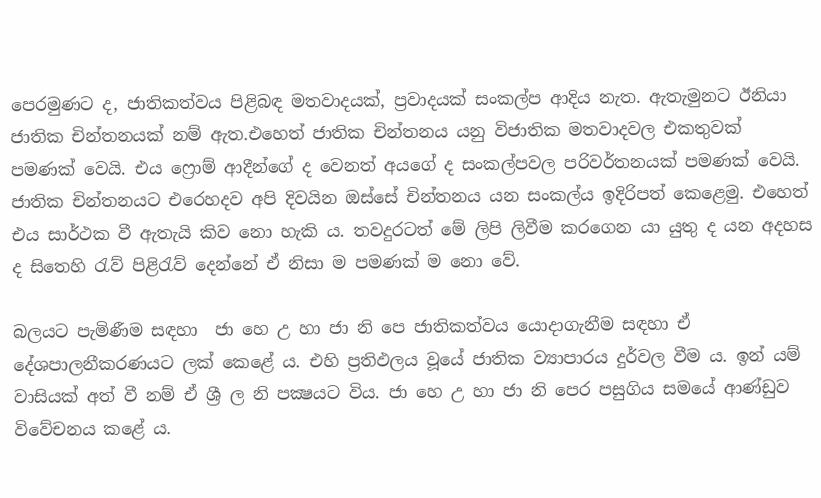පෙරමුණට ද, ජාතිකත්වය පිළිබඳ මතවාදයක්, ප්‍රවාදයක් සංකල්ප ආදිය නැත. ඇතැමුනට ඊනියා ජාතික චින්තනයක් නම් ඇත.එහෙත් ජාතික චින්තනය යනු විජාතික මතවාදවල එකතුවක් පමණක් වෙයි. එය ෆ්‍රොම් ආදීන්ගේ ද වෙනත් අයගේ ද සංකල්පවල පරිවර්තනයක් පමණක් වෙයි. ජාතික චින්තනයට එරෙහදව අපි දිවයින ඔස්සේ චින්තනය යන සංකල්ය ඉදිරිපත් කෙළෙමු. එහෙත් එය සාර්ථක වී ඇතැයි කිව නො හැකි ය. තවදුරටත් මේ ලිපි ලිවීම කරගෙන යා යුතු ද යන අදහස ද සිතෙහි රැව් පිළිරැව් දෙන්නේ ඒ නිසා ම පමණක් ම නො වේ.

බලයට පැමිණීම සඳහා  ජා හෙ උ හා ජා නි පෙ ජාතිකත්වය යොදාගැනීම සඳහා ඒ දේශපාලනීකරණයට ලක් කෙළේ ය. එහි ප්‍රතිඵලය වූයේ ජාතික ව්‍යාපාරය දුර්වල වීම ය. ඉන් යම් වාසියක් අත් වී නම් ඒ ශ්‍රී ල නි පක්‍ෂයට විය. ජා හෙ උ හා ජා නි පෙර පසුගිය සමයේ ආණ්ඩුව විවේචනය කළේ ය.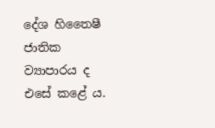දේශ හිතෛෂී ජාතික ව්‍යාපාරය ද එසේ කළේ ය.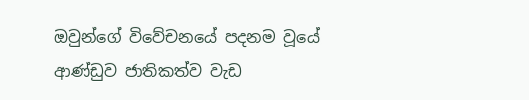ඔවුන්ගේ විවේචනයේ පදනම වූයේ ආණ්ඩුව ජාතිකත්ව වැඩ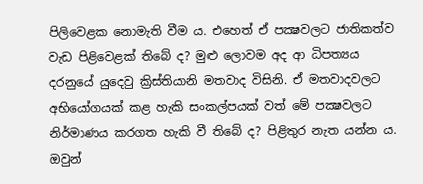පිලිවෙළක නොමැති වීම ය. එහෙත් ඒ පක්‍ෂවලට ජාතිකත්ව වැඩ පිළිවෙළක් තිබේ ද? මුළු ලොවම අද ආ ධිපත්‍යය දරනුයේ යුදෙවු ක්‍රිස්තියානි මතවාද විසිනි. ඒ මතවාදවලට අභියෝගයක් කළ හැකි සංකල්පයක් වත් මේ පක්‍ෂවලට නිර්මාණය කරගත හැකි වී තිබේ ද? පිළිතුර නැත යන්න ය. ඔවුන්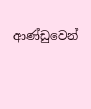ආණ්ඩුවෙන්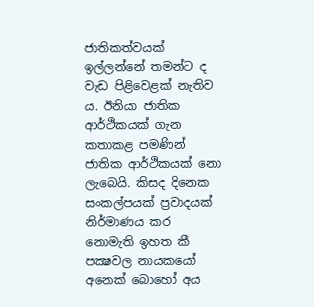ජාතිකත්වයක් ඉල්ලන්නේ තමන්ට ද වැඩ පිළිවෙළක් නැතිව ය. ඊනියා ජාතික ආර්ථිකයක් ගැන කතාකළ පමණින් ජාතික ආර්ථිකයක් නො ලැබෙයි. කිසද දිනෙක සංකල්පයක් ප්‍රවාදයක් නිර්මාණය කර නොමැති ඉහත කී පක්‍ෂවල නායකයෝ අනෙක් බොහෝ අය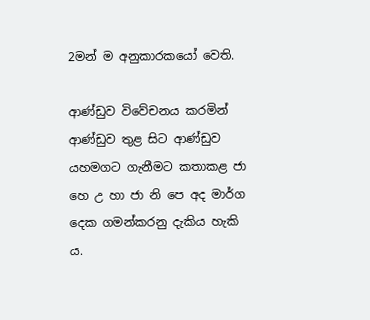2මන් ම අනුකාරකයෝ වෙති.

ආණ්ඩුව විවේචනය කරමින් ආණ්ඩුව තුළ සිට ආණ්ඩුව යහමගට ගැනීමට කතාකළ ජා හෙ උ හා ජා නි පෙ අද මාර්ග දෙක ගමන්කරනු දැකිය හැකි ය.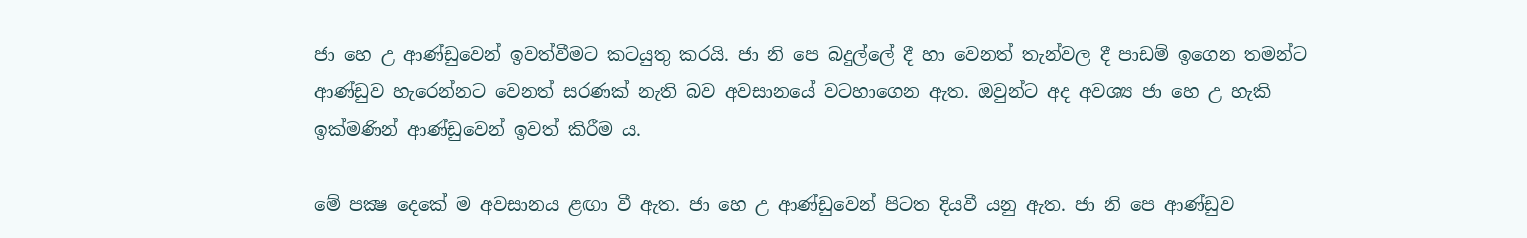ජා හෙ උ ආණ්ඩුවෙන් ඉවත්වීමට කටයුතු කරයි. ජා නි පෙ බදුල්ලේ දී හා වෙනත් තැන්වල දී පාඩම් ඉගෙන තමන්ට ආණ්ඩුව හැරෙන්නට වෙනත් සරණක් නැති බව අවසානයේ වටහාගෙන ඇත. ඔවුන්ට අද අවශ්‍ය ජා හෙ උ හැකි ඉක්මණින් ආණ්ඩුවෙන් ඉවත් කිරීම ය.

මේ පක්‍ෂ දෙකේ ම අවසානය ළඟා වී ඇත. ජා හෙ උ ආණ්ඩුවෙන් පිටත දියවී යනු ඇත. ජා නි පෙ ආණ්ඩුව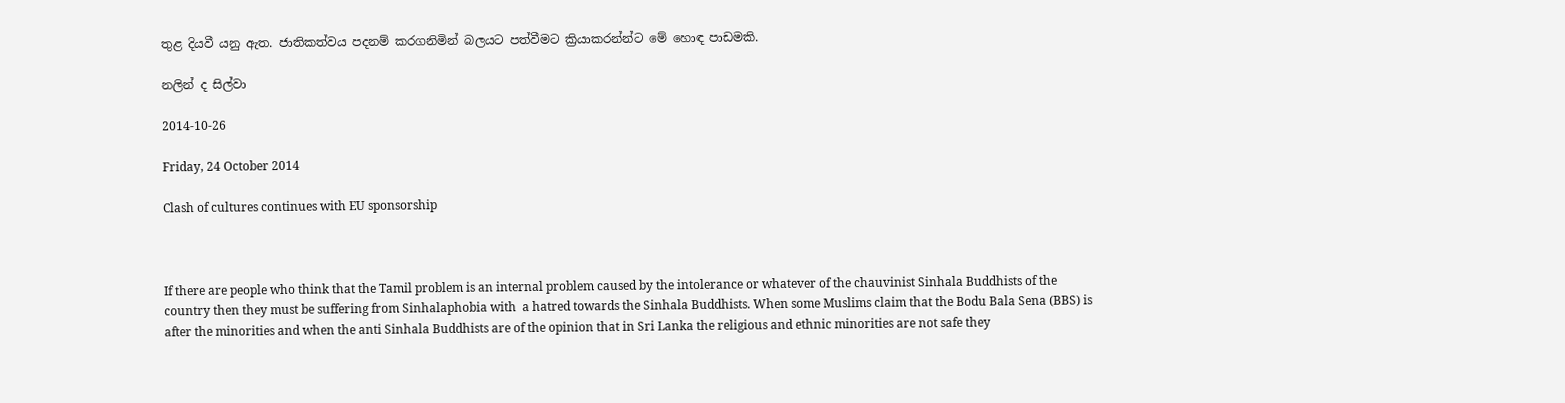තුළ දියවී යනු ඇත. ජාතිකත්වය පදනම් කරගනිමින් බලයට පත්වීමට ක්‍රියාකරන්න්ට මේ හොඳ පාඩමකි.

නලින් ද සිල්වා

2014-10-26

Friday, 24 October 2014

Clash of cultures continues with EU sponsorship



If there are people who think that the Tamil problem is an internal problem caused by the intolerance or whatever of the chauvinist Sinhala Buddhists of the country then they must be suffering from Sinhalaphobia with  a hatred towards the Sinhala Buddhists. When some Muslims claim that the Bodu Bala Sena (BBS) is after the minorities and when the anti Sinhala Buddhists are of the opinion that in Sri Lanka the religious and ethnic minorities are not safe they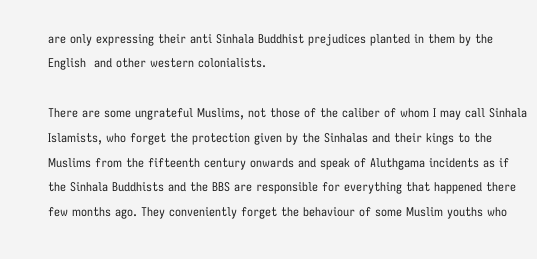are only expressing their anti Sinhala Buddhist prejudices planted in them by the English  and other western colonialists.

There are some ungrateful Muslims, not those of the caliber of whom I may call Sinhala Islamists, who forget the protection given by the Sinhalas and their kings to the Muslims from the fifteenth century onwards and speak of Aluthgama incidents as if the Sinhala Buddhists and the BBS are responsible for everything that happened there few months ago. They conveniently forget the behaviour of some Muslim youths who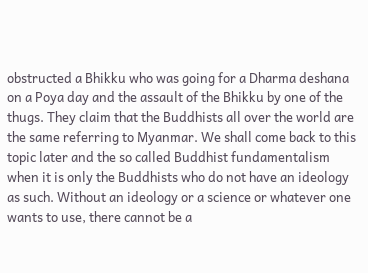obstructed a Bhikku who was going for a Dharma deshana on a Poya day and the assault of the Bhikku by one of the thugs. They claim that the Buddhists all over the world are the same referring to Myanmar. We shall come back to this topic later and the so called Buddhist fundamentalism when it is only the Buddhists who do not have an ideology as such. Without an ideology or a science or whatever one wants to use, there cannot be a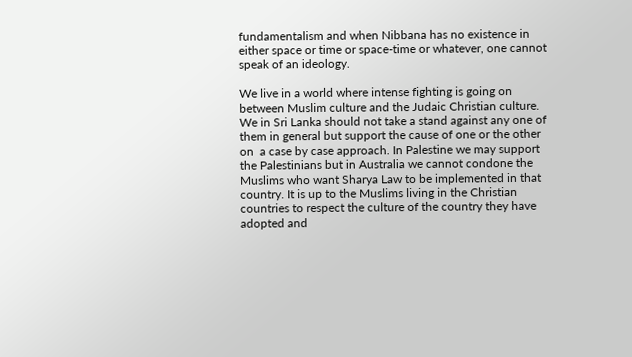fundamentalism and when Nibbana has no existence in either space or time or space-time or whatever, one cannot speak of an ideology.

We live in a world where intense fighting is going on between Muslim culture and the Judaic Christian culture. We in Sri Lanka should not take a stand against any one of them in general but support the cause of one or the other on  a case by case approach. In Palestine we may support the Palestinians but in Australia we cannot condone the Muslims who want Sharya Law to be implemented in that country. It is up to the Muslims living in the Christian countries to respect the culture of the country they have adopted and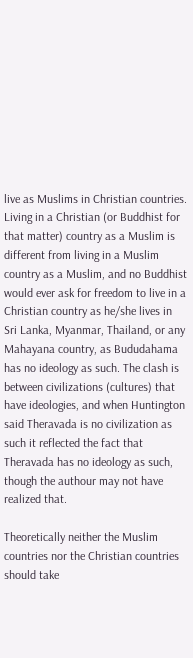live as Muslims in Christian countries. Living in a Christian (or Buddhist for that matter) country as a Muslim is different from living in a Muslim country as a Muslim, and no Buddhist would ever ask for freedom to live in a Christian country as he/she lives in Sri Lanka, Myanmar, Thailand, or any Mahayana country, as Bududahama has no ideology as such. The clash is between civilizations (cultures) that have ideologies, and when Huntington said Theravada is no civilization as such it reflected the fact that Theravada has no ideology as such, though the authour may not have realized that.

Theoretically neither the Muslim countries nor the Christian countries should take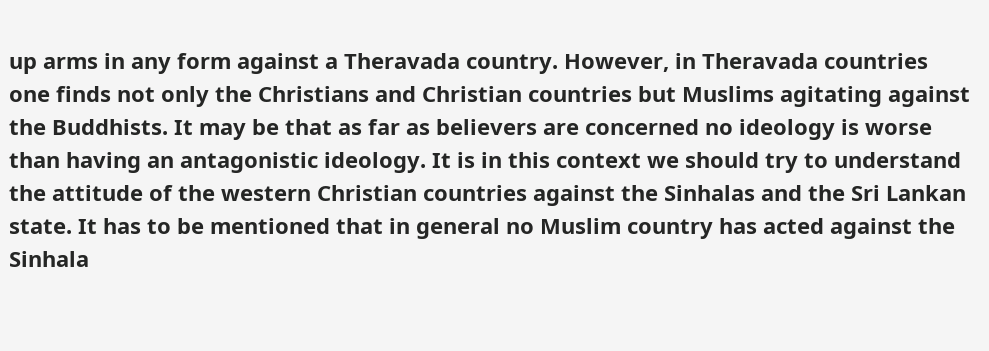up arms in any form against a Theravada country. However, in Theravada countries one finds not only the Christians and Christian countries but Muslims agitating against the Buddhists. It may be that as far as believers are concerned no ideology is worse than having an antagonistic ideology. It is in this context we should try to understand the attitude of the western Christian countries against the Sinhalas and the Sri Lankan state. It has to be mentioned that in general no Muslim country has acted against the Sinhala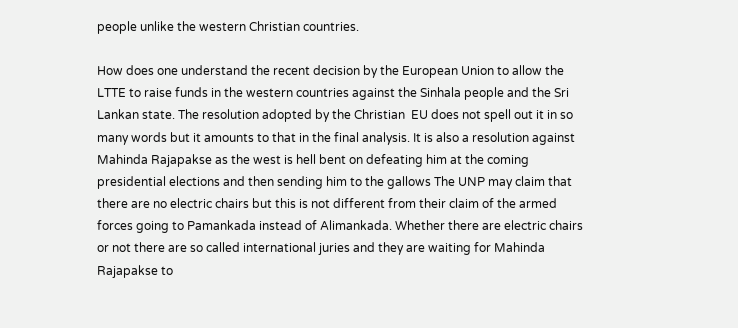people unlike the western Christian countries.

How does one understand the recent decision by the European Union to allow the LTTE to raise funds in the western countries against the Sinhala people and the Sri Lankan state. The resolution adopted by the Christian  EU does not spell out it in so many words but it amounts to that in the final analysis. It is also a resolution against Mahinda Rajapakse as the west is hell bent on defeating him at the coming presidential elections and then sending him to the gallows The UNP may claim that there are no electric chairs but this is not different from their claim of the armed forces going to Pamankada instead of Alimankada. Whether there are electric chairs or not there are so called international juries and they are waiting for Mahinda Rajapakse to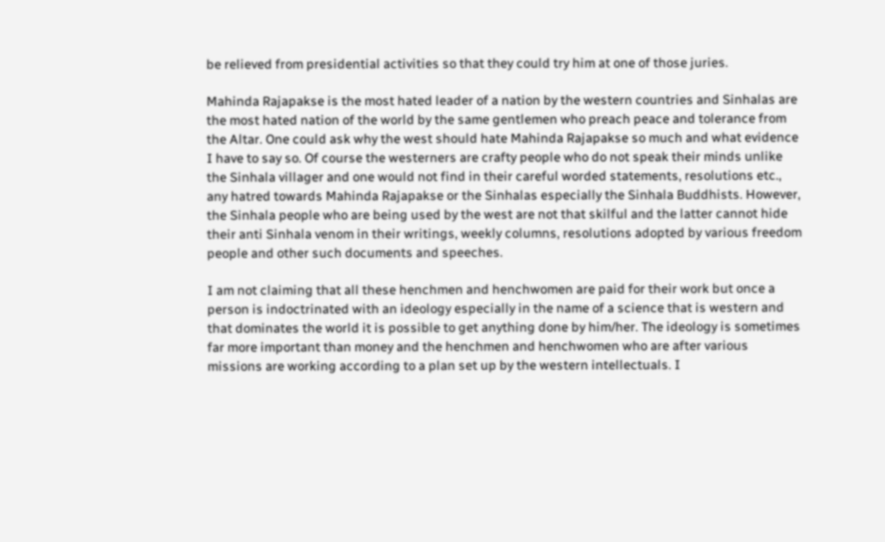be relieved from presidential activities so that they could try him at one of those juries.

Mahinda Rajapakse is the most hated leader of a nation by the western countries and Sinhalas are the most hated nation of the world by the same gentlemen who preach peace and tolerance from the Altar. One could ask why the west should hate Mahinda Rajapakse so much and what evidence I have to say so. Of course the westerners are crafty people who do not speak their minds unlike the Sinhala villager and one would not find in their careful worded statements, resolutions etc., any hatred towards Mahinda Rajapakse or the Sinhalas especially the Sinhala Buddhists. However, the Sinhala people who are being used by the west are not that skilful and the latter cannot hide their anti Sinhala venom in their writings, weekly columns, resolutions adopted by various freedom people and other such documents and speeches.

I am not claiming that all these henchmen and henchwomen are paid for their work but once a person is indoctrinated with an ideology especially in the name of a science that is western and that dominates the world it is possible to get anything done by him/her. The ideology is sometimes far more important than money and the henchmen and henchwomen who are after various missions are working according to a plan set up by the western intellectuals. I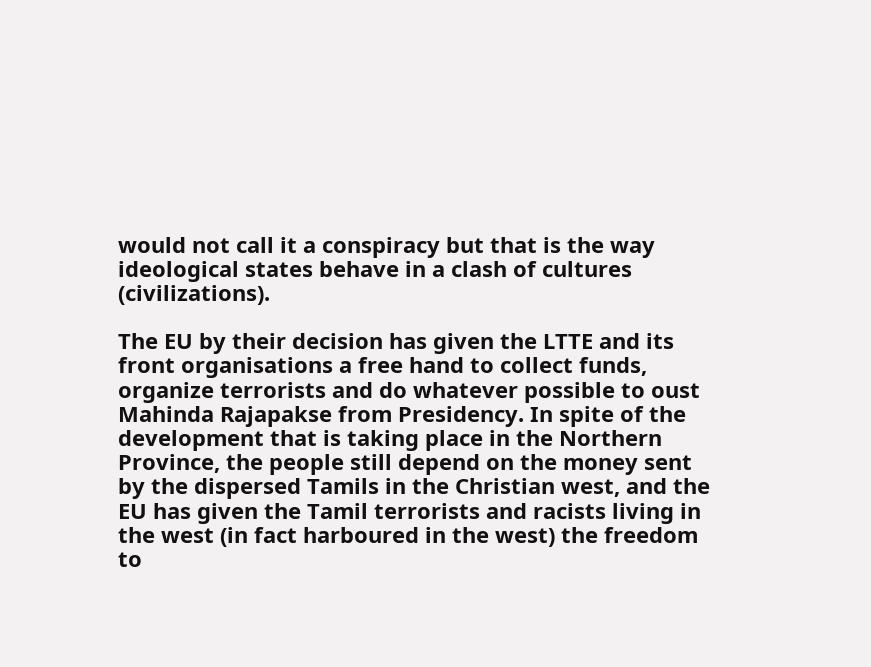would not call it a conspiracy but that is the way ideological states behave in a clash of cultures (civilizations).

The EU by their decision has given the LTTE and its front organisations a free hand to collect funds, organize terrorists and do whatever possible to oust Mahinda Rajapakse from Presidency. In spite of the development that is taking place in the Northern Province, the people still depend on the money sent by the dispersed Tamils in the Christian west, and the EU has given the Tamil terrorists and racists living in the west (in fact harboured in the west) the freedom to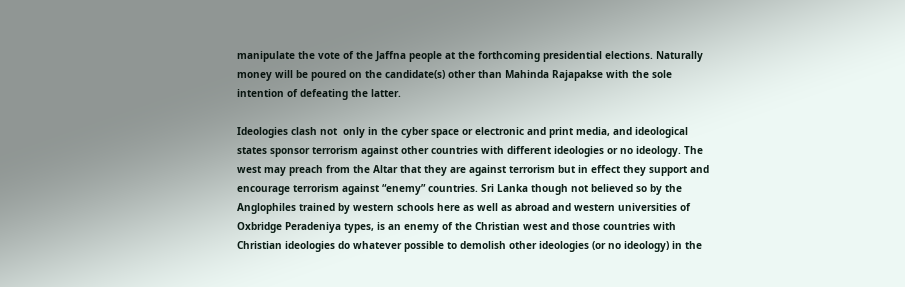manipulate the vote of the Jaffna people at the forthcoming presidential elections. Naturally money will be poured on the candidate(s) other than Mahinda Rajapakse with the sole intention of defeating the latter.

Ideologies clash not  only in the cyber space or electronic and print media, and ideological states sponsor terrorism against other countries with different ideologies or no ideology. The west may preach from the Altar that they are against terrorism but in effect they support and encourage terrorism against “enemy” countries. Sri Lanka though not believed so by the Anglophiles trained by western schools here as well as abroad and western universities of Oxbridge Peradeniya types, is an enemy of the Christian west and those countries with Christian ideologies do whatever possible to demolish other ideologies (or no ideology) in the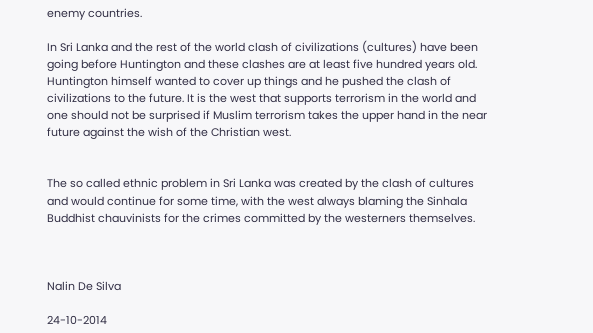enemy countries.

In Sri Lanka and the rest of the world clash of civilizations (cultures) have been going before Huntington and these clashes are at least five hundred years old. Huntington himself wanted to cover up things and he pushed the clash of civilizations to the future. It is the west that supports terrorism in the world and one should not be surprised if Muslim terrorism takes the upper hand in the near future against the wish of the Christian west.


The so called ethnic problem in Sri Lanka was created by the clash of cultures and would continue for some time, with the west always blaming the Sinhala Buddhist chauvinists for the crimes committed by the westerners themselves.



Nalin De Silva

24-10-2014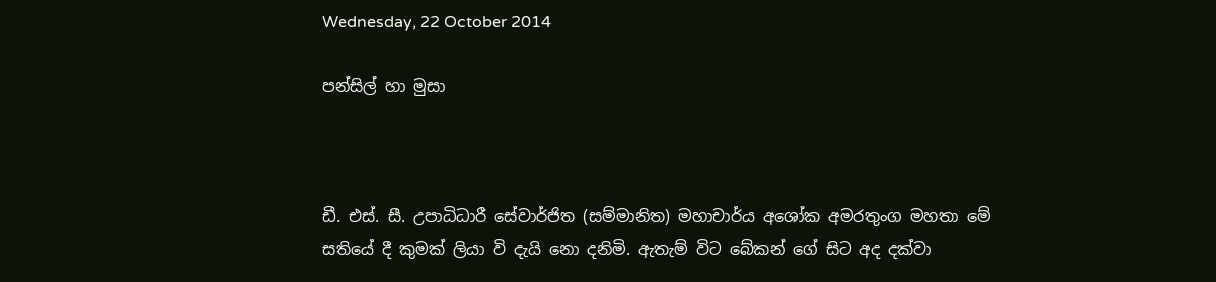Wednesday, 22 October 2014

පන්සිල් හා මුසා



ඩී. එස්‌. සී. උපාධිධාරී සේවාර්ජිත (සම්මානිත) මහාචාර්ය අශෝක අමරතුංග මහතා මේ සතියේ දී කුමක්‌ ලියා වි දැයි නො දනිමි. ඇතැම් විට බේකන් ගේ සිට අද දක්‌වා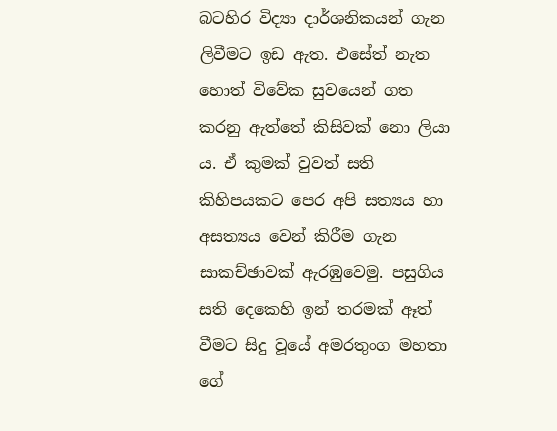බටහිර විද්‍යා දාර්ශනිකයන් ගැන ලිවීමට ඉඩ ඇත. එසේත් නැත හොත් විවේක සුවයෙන් ගත කරනු ඇත්තේ කිසිවක්‌ නො ලියා ය. ඒ කුමක්‌ වුවත් සති කිහිපයකට පෙර අපි සත්‍යය හා අසත්‍යය වෙන් කිරීම ගැන සාකච්ඡාවක්‌ ඇරඹුවෙමු. පසුගිය සති දෙකෙහි ඉන් තරමක්‌ ඈත් වීමට සිදු වූයේ අමරතුංග මහතා ගේ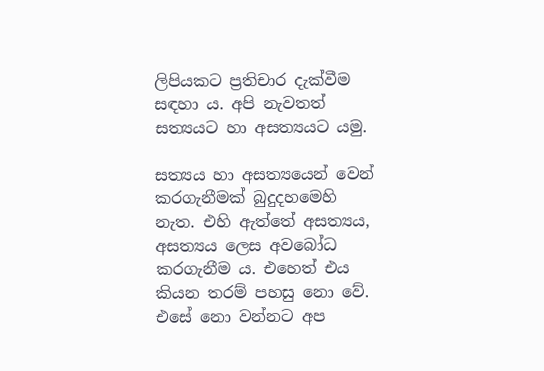ලිපියකට ප්‍රතිචාර දැක්‌වීම සඳහා ය. අපි නැවතත් සත්‍යයට හා අසත්‍යයට යමු.

සත්‍යය හා අසත්‍යයෙන් වෙන් කරගැනීමක්‌ බුදුදහමෙහි නැත. එහි ඇත්තේ අසත්‍යය, අසත්‍යය ලෙස අවබෝධ කරගැනීම ය. එහෙත් එය කියන තරම් පහසු නො වේ. එසේ නො වන්නට අප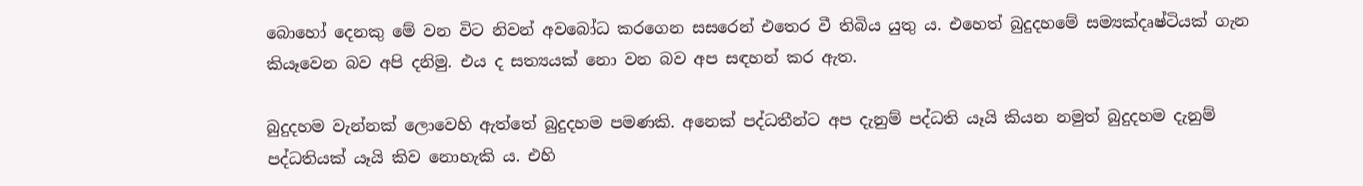බොහෝ දෙනකු මේ වන විට නිවන් අවබෝධ කරගෙන සසරෙන් එතෙර වී තිබිය යුතු ය. එහෙත් බුදුදහමේ සම්‍යක්‌දෘෂ්ටියක්‌ ගැන කියෑවෙන බව අපි දනිමු. එය ද සත්‍යයක්‌ නො වන බව අප සඳහන් කර ඇත.

බුදුදහම වැන්නක්‌ ලොවෙහි ඇත්තේ බුදුදහම පමණකි. අනෙක්‌ පද්ධතීන්ට අප දැනුම් පද්ධති යෑයි කියන නමුත් බුදුදහම දැනුම් පද්ධතියක්‌ යෑයි කිව නොහැකි ය. එහි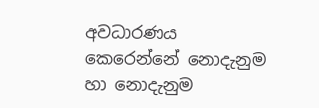අවධාරණය කෙරෙන්නේ නොදැනුම හා නොදැනුම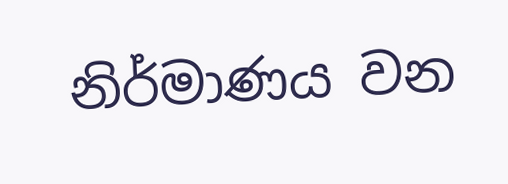නිර්මාණය වන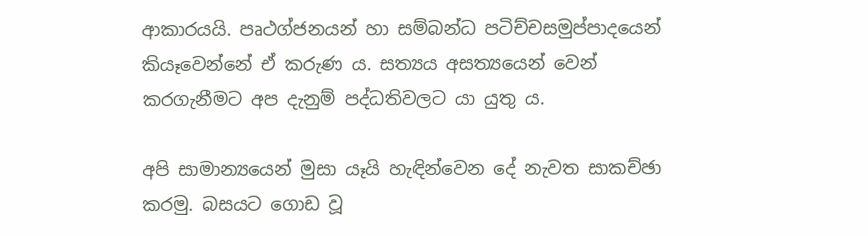ආකාරයයි. පෘථග්ජනයන් හා සම්බන්ධ පටිච්චසමුප්පාදයෙන් කියෑවෙන්නේ ඒ කරුණ ය. සත්‍යය අසත්‍යයෙන් වෙන් කරගැනීමට අප දැනුම් පද්ධතිවලට යා යුතු ය.

අපි සාමාන්‍යයෙන් මුසා යෑයි හැඳින්වෙන දේ නැවත සාකච්ඡා කරමු. බසයට ගොඩ වූ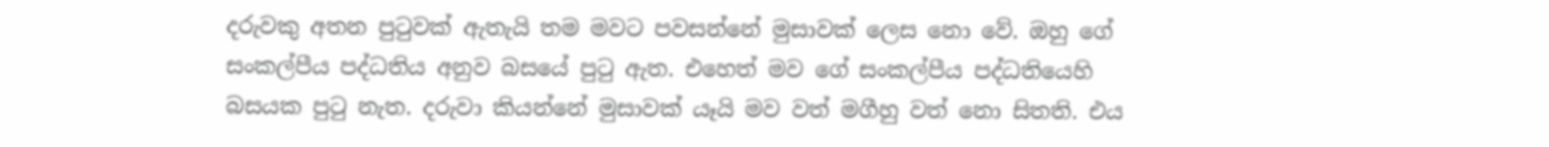දරුවකු අතන පුටුවක්‌ ඇතැයි තම මවට පවසන්නේ මුසාවක්‌ ලෙස නො වේ. ඔහු ගේ සංකල්පීය පද්ධතිය අනුව බසයේ පුටු ඇත. එහෙත් මව ගේ සංකල්පීය පද්ධතියෙහි බසයක පුටු නැත. දරුවා කියන්නේ මුසාවක්‌ යෑයි මව වත් මගීහු වත් නො සිතති. එය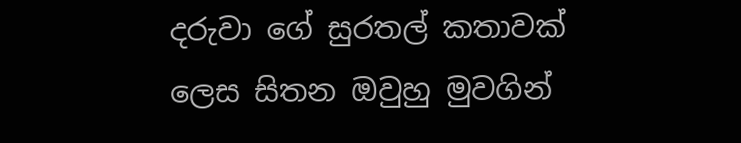දරුවා ගේ සුරතල් කතාවක්‌ ලෙස සිතන ඔවුහු මුවගින්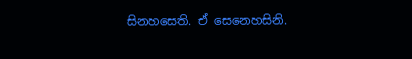සිනහසෙති. ඒ සෙනෙහසිනි.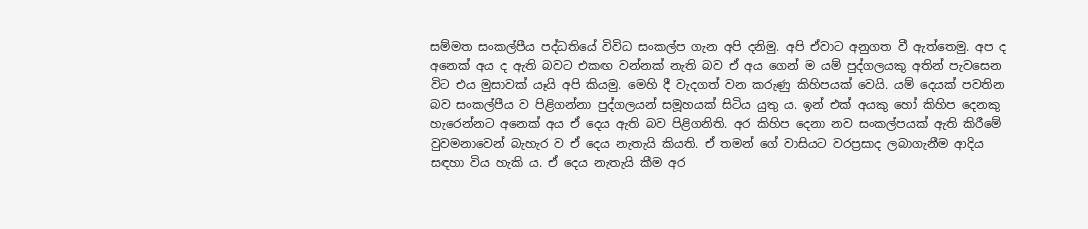සම්මත සංකල්පීය පද්ධතියේ විවිධ සංකල්ප ගැන අපි දනිමු. අපි ඒවාට අනුගත වී ඇත්තෙමු. අප ද අනෙක්‌ අය ද ඇති බවට එකඟ වන්නක්‌ නැති බව ඒ අය ගෙන් ම යම් පුද්ගලයකු අතින් පැවසෙන විට එය මුසාවක්‌ යෑයි අපි කියමු. මෙහි දී වැදගත් වන කරුණු කිහිපයක්‌ වෙයි. යම් දෙයක්‌ පවතින බව සංකල්පීය ව පිළිගන්නා පුද්ගලයන් සමූහයක්‌ සිටිය යුතු ය. ඉන් එක්‌ අයකු හෝ කිහිප දෙනකු හැරෙන්නට අනෙක්‌ අය ඒ දෙය ඇති බව පිළිගනිති. අර කිහිප දෙනා නව සංකල්පයක්‌ ඇති කිරීමේ වුවමනාවෙන් බැහැර ව ඒ දෙය නැතැයි කියති. ඒ තමන් ගේ වාසියට වරප්‍රසාද ලබාගැනීම ආදිය සඳහා විය හැකි ය. ඒ දෙය නැතැයි කීම අර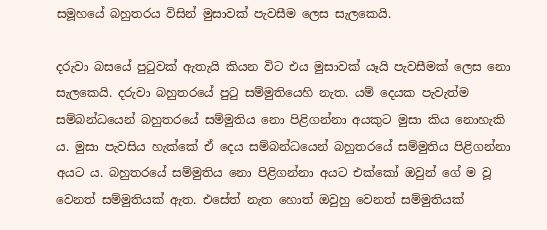සමූහයේ බහුතරය විසින් මුසාවක්‌ පැවසීම ලෙස සැලකෙයි.

දරුවා බසයේ පුටුවක්‌ ඇතැයි කියන විට එය මුසාවක්‌ යෑයි පැවසීමක්‌ ලෙස නො සැලකෙයි. දරුවා බහුතරයේ පුටු සම්මුතියෙහි නැත. යම් දෙයක පැවැත්ම සම්බන්ධයෙන් බහුතරයේ සම්මුතිය නො පිළිගන්නා අයකුට මුසා කිය නොහැකි ය. මුසා පැවසිය හැක්‌කේ ඒ දෙය සම්බන්ධයෙන් බහුතරයේ සම්මුතිය පිළිගන්නා අයට ය. බහුතරයේ සම්මුතිය නො පිළිගන්නා අයට එක්‌කෝ ඔවුන් ගේ ම වූ වෙනත් සම්මුතියක්‌ ඇත. එසේත් නැත හොත් ඔවුහු වෙනත් සම්මුතියක්‌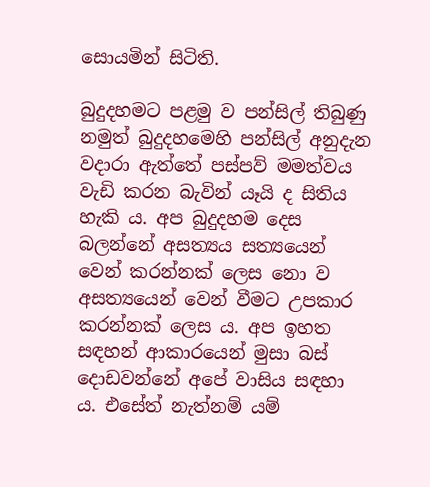සොයමින් සිටිති.

බුදුදහමට පළමු ව පන්සිල් තිබුණු නමුත් බුදුදහමෙහි පන්සිල් අනුදැන වදාරා ඇත්තේ පස්‌පව් මමත්වය වැඩි කරන බැවින් යෑයි ද සිතිය හැකි ය. අප බුදුදහම දෙස බලන්නේ අසත්‍යය සත්‍යයෙන් වෙන් කරන්නක්‌ ලෙස නො ව අසත්‍යයෙන් වෙන් වීමට උපකාර කරන්නක්‌ ලෙස ය. අප ඉහත සඳහන් ආකාරයෙන් මුසා බස්‌ දොඩවන්නේ අපේ වාසිය සඳහා ය. එසේත් නැත්නම් යම්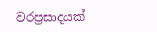වරප්‍රසාදයක්‌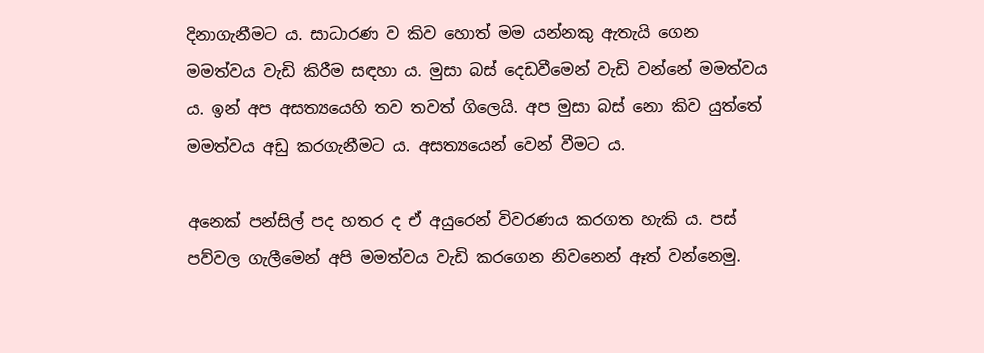දිනාගැනීමට ය. සාධාරණ ව කිව හොත් මම යන්නකු ඇතැයි ගෙන මමත්වය වැඩි කිරීම සඳහා ය. මුසා බස්‌ දෙඩවීමෙන් වැඩි වන්නේ මමත්වය ය. ඉන් අප අසත්‍යයෙහි තව තවත් ගිලෙයි. අප මුසා බස්‌ නො කිව යුත්තේ මමත්වය අඩු කරගැනීමට ය. අසත්‍යයෙන් වෙන් වීමට ය.

අනෙක්‌ පන්සිල් පද හතර ද ඒ අයුරෙන් විවරණය කරගත හැකි ය. පස්‌ පව්වල ගැලීමෙන් අපි මමත්වය වැඩි කරගෙන නිවනෙන් ඈත් වන්නෙමු.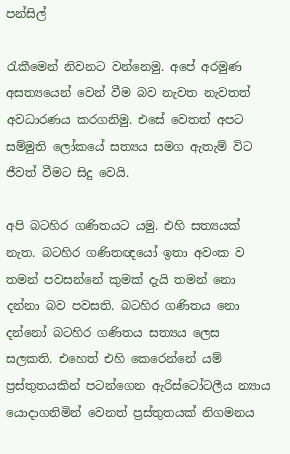පන්සිල්

රැකීමෙන් නිවනට වන්නෙමු. අපේ අරමුණ අසත්‍යයෙන් වෙන් වීම බව නැවත නැවතත් අවධාරණය කරගනිමු. එසේ වෙතත් අපට සම්මුති ලෝකයේ සත්‍යය සමග ඇතැම් විට ජීවත් වීමට සිදු වෙයි.

අපි බටහිර ගණිතයට යමු. එහි සත්‍යයක්‌ නැත. බටහිර ගණිතඥයෝ ඉතා අවංක ව තමන් පවසන්නේ කුමක්‌ දැයි තමන් නො දන්නා බව පවසති. බටහිර ගණිතය නො දන්නෝ බටහිර ගණිතය සත්‍යය ලෙස සලකති. එහෙත් එහි කෙරෙන්නේ යම් ප්‍රස්‌තුතයකින් පටන්ගෙන ඇරිස්‌ටෝටලීය න්‍යාය යොදාගනිමින් වෙනත් ප්‍රස්‌තුතයක්‌ නිගමනය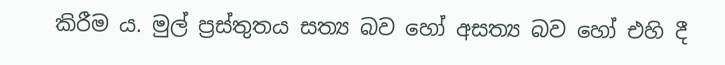කිරීම ය. මුල් ප්‍රස්‌තුතය සත්‍ය බව හෝ අසත්‍ය බව හෝ එහි දී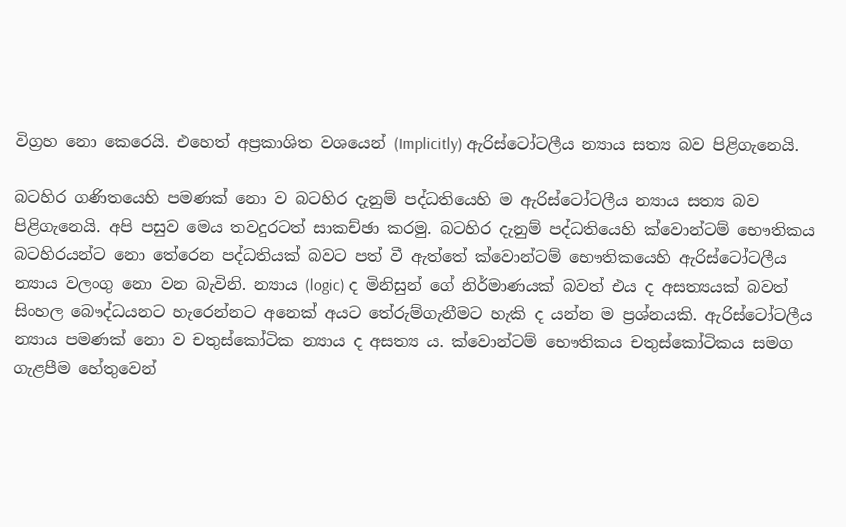විග්‍රහ නො කෙරෙයි. එහෙත් අප්‍රකාශිත වශයෙන් (Implicitly) ඇරිස්‌ටෝටලීය න්‍යාය සත්‍ය බව පිළිගැනෙයි.

බටහිර ගණිතයෙහි පමණක්‌ නො ව බටහිර දැනුම් පද්ධතියෙහි ම ඇරිස්‌ටෝටලීය න්‍යාය සත්‍ය බව පිළිගැනෙයි. අපි පසුව මෙය තවදුරටත් සාකච්ඡා කරමු. බටහිර දැනුම් පද්ධතියෙහි ක්‌වොන්ටම් භෞතිකය බටහිරයන්ට නො තේරෙන පද්ධතියක්‌ බවට පත් වී ඇත්තේ ක්‌වොන්ටම් භෞතිකයෙහි ඇරිස්‌ටෝටලීය න්‍යාය වලංගු නො වන බැවිනි. න්‍යාය (logic) ද මිනිසුන් ගේ නිර්මාණයක්‌ බවත් එය ද අසත්‍යයක්‌ බවත් සිංහල බෞද්ධයනට හැරෙන්නට අනෙක්‌ අයට තේරුම්ගැනීමට හැකි ද යන්න ම ප්‍රශ්නයකි. ඇරිස්‌ටෝටලීය න්‍යාය පමණක්‌ නො ව චතුස්‌කෝටික න්‍යාය ද අසත්‍ය ය. ක්‌වොන්ටම් භෞතිකය චතුස්‌කෝටිකය සමග ගැළපීම හේතුවෙන්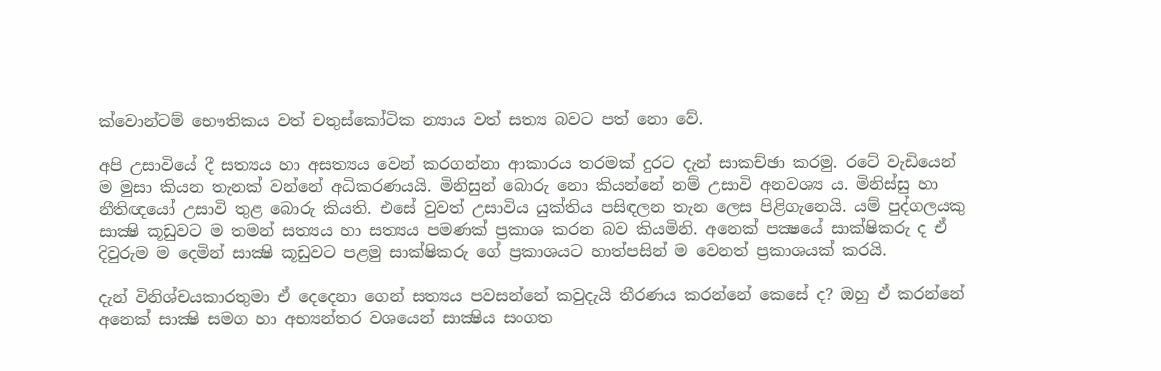ක්‌වොන්ටම් භෞතිකය වත් චතුස්‌කෝටික න්‍යාය වත් සත්‍ය බවට පත් නො වේ.

අපි උසාවියේ දී සත්‍යය හා අසත්‍යය වෙන් කරගන්නා ආකාරය තරමක්‌ දුරට දැන් සාකච්ඡා කරමු. රටේ වැඩියෙන් ම මුසා කියන තැනක්‌ වන්නේ අධිකරණයයි. මිනිසුන් බොරු නො කියන්නේ නම් උසාවි අනවශ්‍ය ය. මිනිස්‌සු හා නීතිඥයෝ උසාවි තුළ බොරු කියති. එසේ වුවත් උසාවිය යුක්‌තිය පසිඳලන තැන ලෙස පිළිගැනෙයි. යම් පුද්ගලයකු සාක්‍ෂි කූඩුවට ම තමන් සත්‍යය හා සත්‍යය පමණක්‌ ප්‍රකාශ කරන බව කියමිනි. අනෙක්‌ පක්‍ෂයේ සාක්‌ෂිකරු ද ඒ දිවුරුම ම දෙමින් සාක්‍ෂි කූඩුවට පළමු සාක්‌ෂිකරු ගේ ප්‍රකාශයට හාත්පසින් ම වෙනත් ප්‍රකාශයක්‌ කරයි.

දැන් විනිශ්චයකාරතුමා ඒ දෙදෙනා ගෙන් සත්‍යය පවසන්නේ කවුදැයි තීරණය කරන්නේ කෙසේ ද? ඔහු ඒ කරන්නේ අනෙක්‌ සාක්‍ෂි සමග හා අභ්‍යන්තර වශයෙන් සාක්‍ෂිය සංගත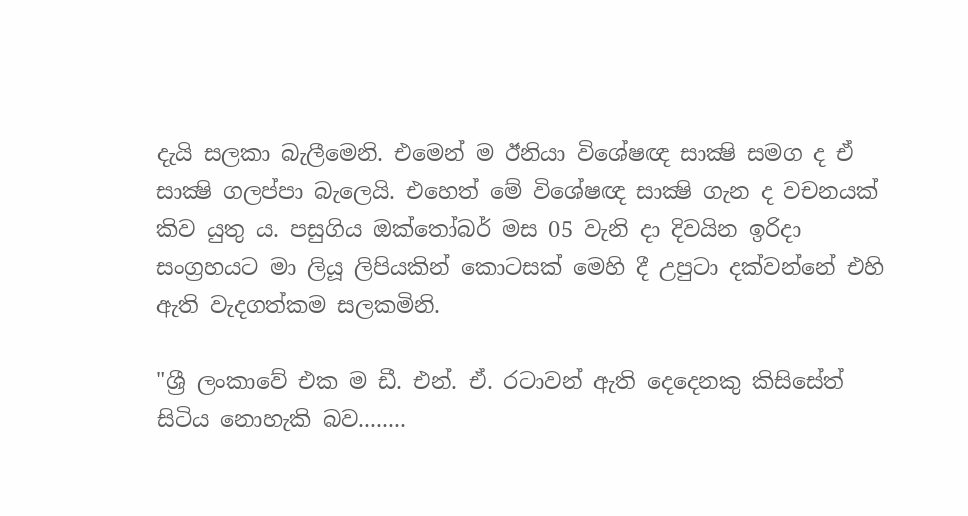දැයි සලකා බැලීමෙනි. එමෙන් ම ඊනියා විශේෂඥ සාක්‍ෂි සමග ද ඒ සාක්‍ෂි ගලප්පා බැලෙයි. එහෙත් මේ විශේෂඥ සාක්‍ෂි ගැන ද වචනයක්‌ කිව යුතු ය. පසුගිය ඔක්‌තෝබර් මස 05 වැනි දා දිවයින ඉරිදා සංග්‍රහයට මා ලියූ ලිපියකින් කොටසක්‌ මෙහි දී උපුටා දක්‌වන්නේ එහි ඇති වැදගත්කම සලකමිනි.

"ශ්‍රී ලංකාවේ එක ම ඩී. එන්. ඒ. රටාවන් ඇති දෙදෙනකු කිසිසේත් සිටිය නොහැකි බව........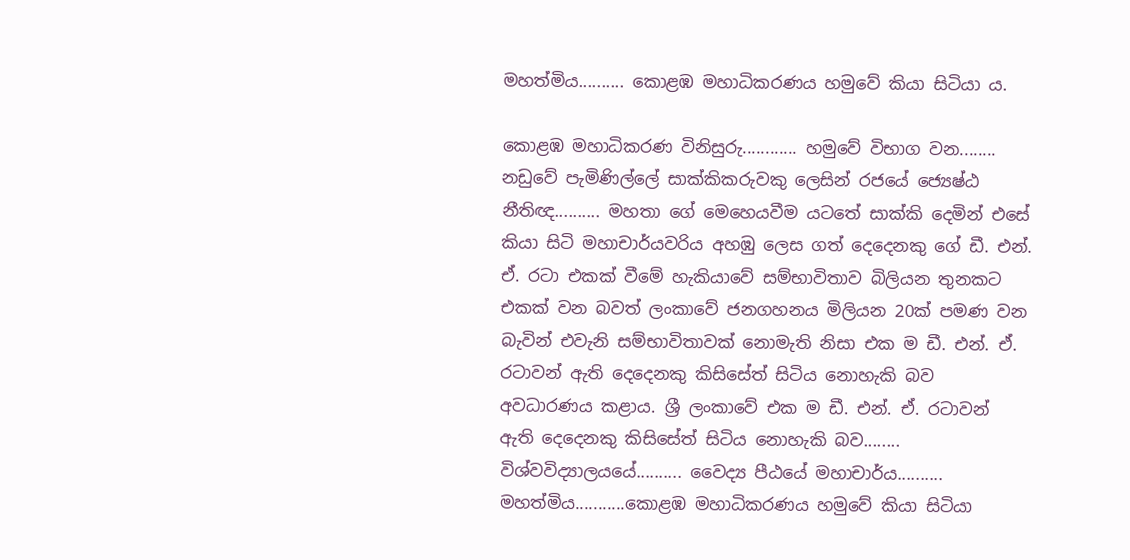මහත්මිය.......... කොළඹ මහාධිකරණය හමුවේ කියා සිටියා ය.

කොළඹ මහාධිකරණ විනිසුරු............ හමුවේ විභාග වන........ නඩුවේ පැමිණිල්ලේ සාක්‌කිකරුවකු ලෙසින් රජයේ ජ්‍යෙෂ්ඨ නීතිඥ.......... මහතා ගේ මෙහෙයවීම යටතේ සාක්‌කි දෙමින් එසේ කියා සිටි මහාචාර්යවරිය අහඹු ලෙස ගත් දෙදෙනකු ගේ ඩී. එන්. ඒ. රටා එකක්‌ වීමේ හැකියාවේ සම්භාවිතාව බිලියන තුනකට එකක්‌ වන බවත් ලංකාවේ ජනගහනය මිලියන 20ක්‌ පමණ වන බැවින් එවැනි සම්භාවිතාවක්‌ නොමැති නිසා එක ම ඩී. එන්. ඒ. රටාවන් ඇති දෙදෙනකු කිසිසේත් සිටිය නොහැකි බව අවධාරණය කළාය. ශ්‍රී ලංකාවේ එක ම ඩී. එන්. ඒ. රටාවන් ඇති දෙදෙනකු කිසිසේත් සිටිය නොහැකි බව........ විශ්වවිද්‍යාලයයේ.......... වෛද්‍ය පීඨයේ මහාචාර්ය.......... මහත්මිය...........කොළඹ මහාධිකරණය හමුවේ කියා සිටියා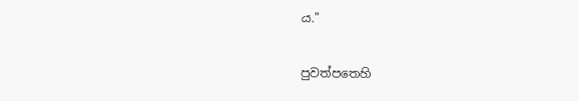ය."

පුවත්පතෙහි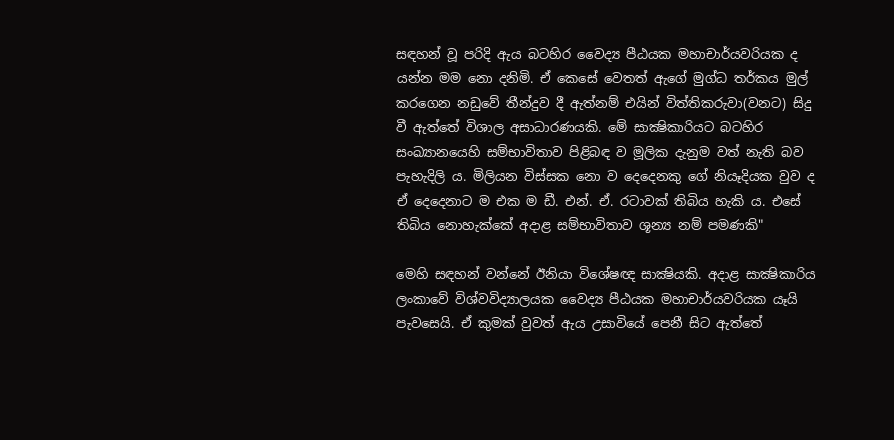සඳහන් වූ පරිදි ඇය බටහිර වෛද්‍ය පීඨයක මහාචාර්යවරියක ද යන්න මම නො දනිමි. ඒ කෙසේ වෙතත් ඇගේ මුග්ධ තර්කය මුල් කරගෙන නඩුවේ තීන්දුව දී ඇත්නම් එයින් විත්තිකරුවා(වනට) සිදු වී ඇත්තේ විශාල අසාධාරණයකි. මේ සාක්‍ෂිකාරියට බටහිර සංඛ්‍යානයෙහි සම්භාවිතාව පිළිබඳ ව මූලික දැනුම වත් නැති බව පැහැදිලි ය. මිලියන විස්‌සක නො ව දෙදෙනකු ගේ නියෑදියක වුව ද ඒ දෙදෙනාට ම එක ම ඩී. එන්. ඒ. රටාවක්‌ තිබිය හැකි ය. එසේ තිබිය නොහැක්‌කේ අදාළ සම්භාවිතාව ශූන්‍ය නම් පමණකි"

මෙහි සඳහන් වන්නේ ඊනියා විශේෂඥ සාක්‍ෂියකි. අදාළ සාක්‍ෂිකාරිය ලංකාවේ විශ්වවිද්‍යාලයක වෛද්‍ය පීඨයක මහාචාර්යවරියක යෑයි පැවසෙයි. ඒ කුමක්‌ වුවත් ඇය උසාවියේ පෙනී සිට ඇත්තේ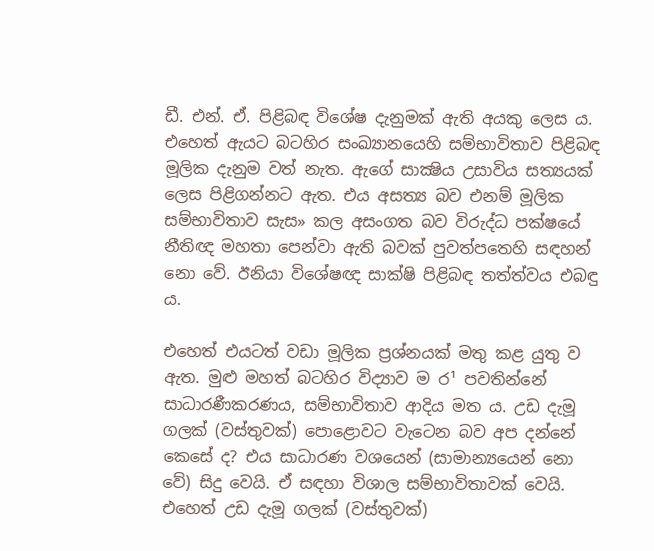ඩී. එන්. ඒ. පිළිබඳ විශේෂ දැනුමක්‌ ඇති අයකු ලෙස ය. එහෙත් ඇයට බටහිර සංඛ්‍යානයෙහි සම්භාවිතාව පිළිබඳ මූලික දැනුම වත් නැත. ඇගේ සාක්‍ෂිය උසාවිය සත්‍යයක්‌ ලෙස පිළිගන්නට ඇත. එය අසත්‍ය බව එනම් මූලික සම්භාවිතාව සැස» කල අසංගත බව විරුද්ධ පක්‌ෂයේ නීතිඥ මහතා පෙන්වා ඇති බවක්‌ පුවත්පතෙහි සඳහන් නො වේ. ඊනියා විශේෂඥ සාක්‌ෂි පිළිබඳ තත්ත්වය එබඳු ය.

එහෙත් එයටත් වඩා මූලික ප්‍රශ්නයක්‌ මතු කළ යුතු ව ඇත. මුළු මහත් බටහිර විද්‍යාව ම ර¹ පවතින්නේ සාධාරණීකරණය, සම්භාවිතාව ආදිය මත ය. උඩ දැමූ ගලක්‌ (වස්‌තුවක්‌) පොළොවට වැටෙන බව අප දන්නේ කෙසේ ද? එය සාධාරණ වශයෙන් (සාමාන්‍යයෙන් නො වේ) සිදු වෙයි. ඒ සඳහා විශාල සම්භාවිතාවක්‌ වෙයි. එහෙත් උඩ දැමූ ගලක්‌ (වස්‌තුවක්‌)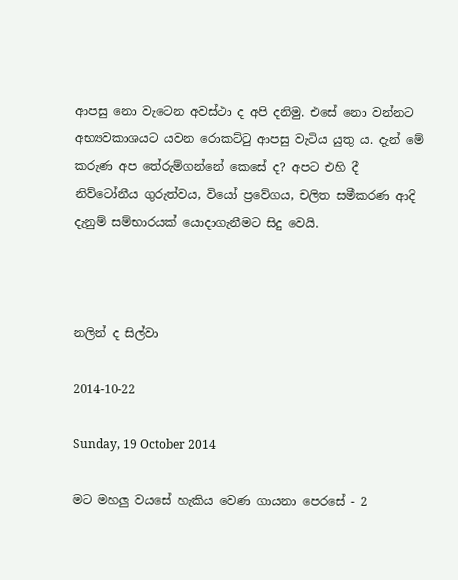ආපසු නො වැටෙන අවස්‌ථා ද අපි දනිමු. එසේ නො වන්නට අභ්‍යවකාශයට යවන රොකට්‌ටු ආපසු වැටිය යුතු ය. දැන් මේ කරුණ අප තේරුම්ගන්නේ කෙසේ ද? අපට එහි දී නිව්ටෝනීය ගුරුත්වය, වියෝ ප්‍රවේගය, චලිත සමීකරණ ආදි දැනුම් සම්භාරයක්‌ යොදාගැනීමට සිදු වෙයි.



නලින් ද සිල්වා

2014-10-22

Sunday, 19 October 2014

මට මහලු වයසේ හැකිය වෙණ ගායනා පෙරසේ - 2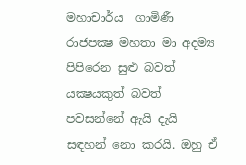මහාචාර්ය  ගාමිණී රාජපක්‍ෂ මහතා මා අදම්‍ය පිපිරෙන සුළු බවත් යක්‍ෂයකුත් බවත් පවසන්නේ ඇයි දැයි සඳහන් නො කරයි. ඔහු ඒ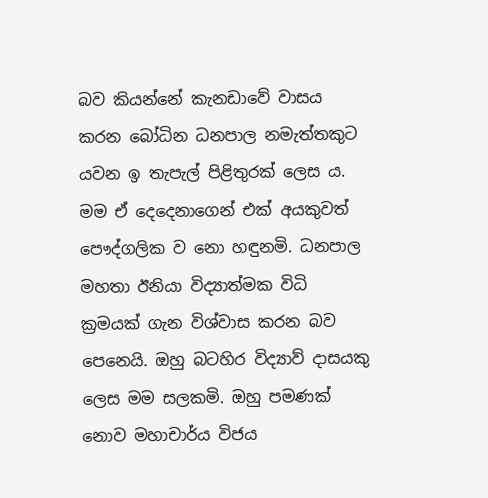බව කියන්නේ කැනඩාවේ වාසය කරන බෝධින ධනපාල නමැත්තකුට යවන ඉ තැපැල් පිළිතුරක් ලෙස ය. මම ඒ දෙදෙනාගෙන් එක් අයකුවත් පෞද්ගලික ව නො හඳුනමි. ධනපාල මහතා ඊනියා විද්‍යාත්මක විධි ක්‍රමයක් ගැන විශ්වාස කරන බව පෙනෙයි. ඔහු බටහිර විද්‍යාව් දාසයකු ලෙස මම සලකමි. ඔහු පමණක් නොව මහාචාර්ය විජය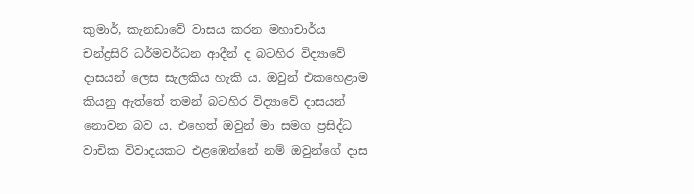කුමාර්, කැනඩාවේ වාසය කරන මහාචාර්ය චන්ද්‍රසිරි ධර්මවර්ධන ආදීන් ද බටහිර විද්‍යාවේ දාසයන් ලෙස සැලකිය හැකි ය. ඔවුන් එකහෙළාම කියනු ඇත්තේ තමන් බටහිර විද්‍යාවේ දාසයන් නොවන බව ය. එහෙත් ඔවුන් මා සමග ප්‍රසිද්ධ වාචික විවාදයකට එළඹෙන්නේ නම් ඔවුන්ගේ දාස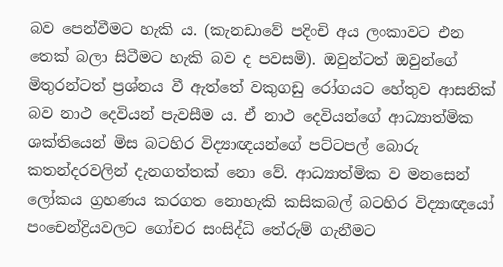බව පෙන්වීමට හැකි ය. (කැනඩාවේ පදිංචි අය ලංකාවට එන තෙක් බලා සිටීමට හැකි බව ද පවසමි). ඔවුන්ටත් ඔවුන්ගේ මිතුරන්ටත් ප්‍රශ්නය වී ඇත්තේ වකුගඩු රෝගයට හේතුව ආසනික් බව නාථ දෙවියන් පැවසීම ය. ඒ නාථ දෙවියන්ගේ ආධ්‍යාත්මික ශක්තියෙන් මිස බටහිර විද්‍යාඥයන්ගේ පට්ටපල් බොරු කතන්දරවලින් දැනගත්තක් නො වේ. ආධ්‍යාත්මික ව මනසෙන් ලෝකය ග්‍රහණය කරගත නොහැකි කසිකබල් බටහිර විද්‍යාඥයෝ පංචෙන්ද්‍රියවලට ගෝචර සංසිද්ධි තේරුම් ගැනීමට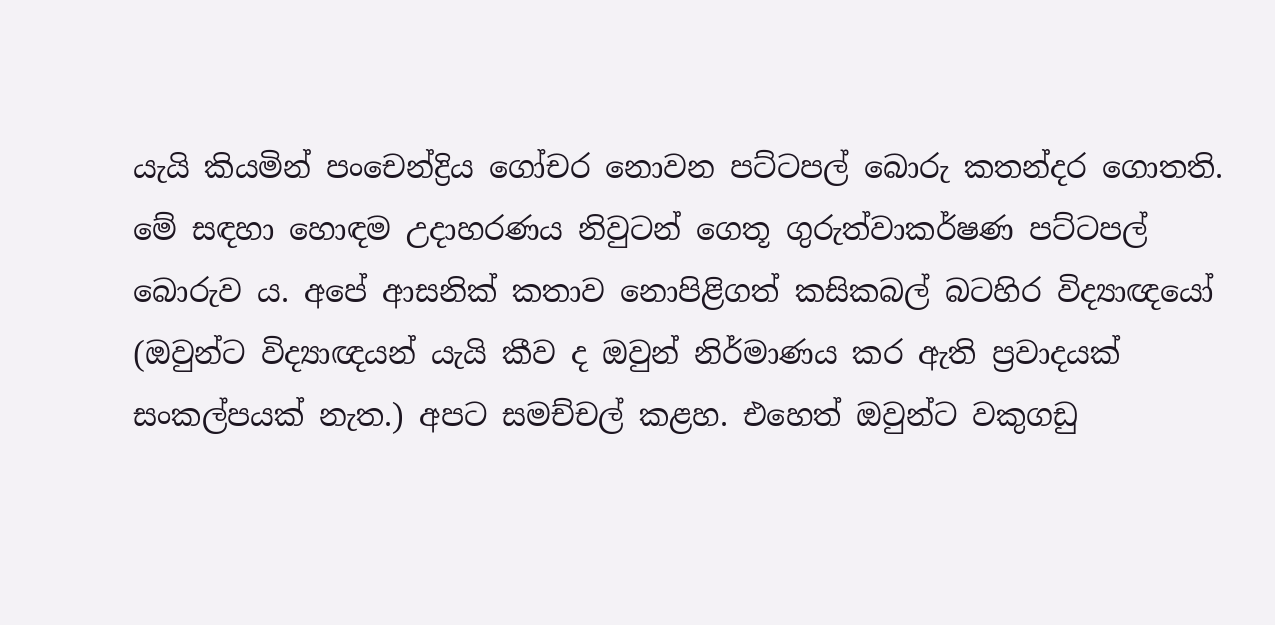යැයි කියමින් පංචෙන්ද්‍රිය ගෝචර නොවන පට්ටපල් බොරු කතන්දර ගොතති. මේ සඳහා හොඳම උදාහරණය නිවුටන් ගෙතූ ගුරුත්වාකර්ෂණ පට්ටපල් බොරුව ය. අපේ ආසනික් කතාව නොපිළිගත් කසිකබල් බටහිර විද්‍යාඥයෝ (ඔවුන්ට විද්‍යාඥයන් යැයි කීව ද ඔවුන් නිර්මාණය කර ඇති ප්‍රවාදයක් සංකල්පයක් නැත.) අපට සමච්චල් කළහ. එහෙත් ඔවුන්ට වකුගඩු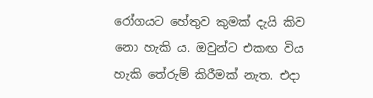රෝගයට හේතුව කුමක් දැයි කිව නො හැකි ය. ඔවුන්ට එකඟ විය හැකි තේරුම් කිරීමක් නැත. එදා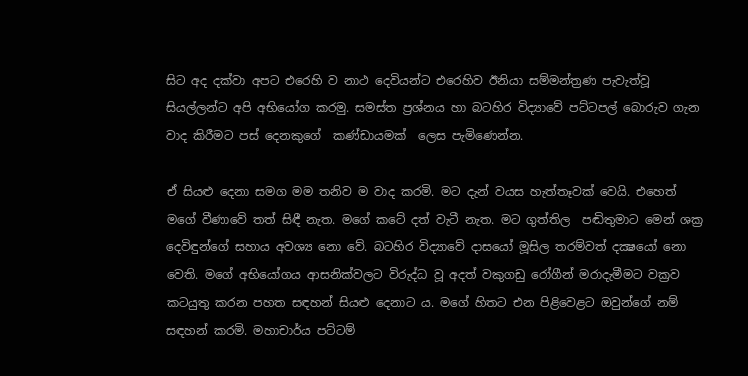සිට අද දක්වා අපට එරෙහි ව නාථ දෙවියන්ට එරෙහිව ඊනියා සම්මන්ත්‍රණ පැවැත්වූ සියල්ලන්ට අපි අභියෝග කරමු. සමස්ත ප්‍රශ්නය හා බටහිර විද්‍යාවේ පට්ටපල් බොරුව ගැන වාද කිරීමට පස් දෙනකුගේ  කණ්ඩායමක්  ලෙස පැමිණෙන්න.

ඒ සියළු දෙනා සමග මම තනිව ම වාද කරමි. මට දැන් වයස හැත්තෑවක් වෙයි. එහෙත් මගේ වීණාවේ තත් සිඳී නැත. මගේ කටේ දත් වැටී නැත. මට ගුත්තිල  පඬිතුමාට මෙන් ශක්‍ර දෙවිඳුන්ගේ සහාය අවශ්‍ය නො වේ. බටහිර විද්‍යාවේ දාසයෝ මූසිල තරම්වත් දක්‍ෂයෝ නො වෙති. මගේ අභියෝගය ආසනික්වලට විරුද්ධ වූ අදත් වකුගඩු රෝගීන් මරාදැමීමට වක්‍රව කටයුතු කරන පහත සඳහන් සියළු දෙනාට ය. මගේ හිතට එන පිළිවෙළට ඔවුන්ගේ නම් සඳහන් කරමි. මහාචාර්ය පට්ටම්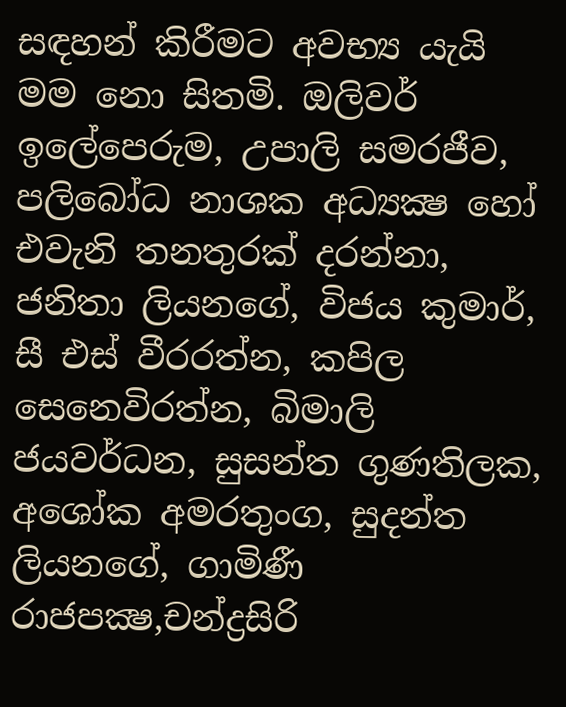සඳහන් කිරීමට අවභ්‍ය යැයි මම නො සිතමි. ඔලිවර් ඉලේපෙරුම, උපාලි සමරජීව, පලිබෝධ නාශක අධ්‍යක්‍ෂ හෝ එවැනි තනතුරක් දරන්නා, ජනිතා ලියනගේ, විජය කුමාර්, සී එස් වීරරත්න, කපිල සෙනෙවිරත්න, බිමාලි ජයවර්ධන, සුසන්ත ගුණතිලක, අශෝක අමරතුංග, සුදන්ත ලියනගේ, ගාමිණී රාජපක්‍ෂ,චන්ද්‍රසිරි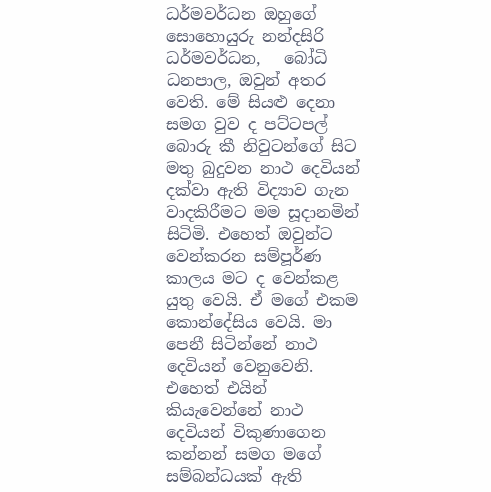ධර්මවර්ධන ඔහුගේ සොහොයුරු නන්දසිරි ධර්මවර්ධන,   බෝධි ධනපාල, ඔවුන් අතර වෙති. මේ සියළු දෙනා සමග වුව ද පට්ටපල් බොරු කී නිවුටන්ගේ සිට මතු බුදුවන නාථ දෙවියන් දක්වා ඇති විද්‍යාව ගැන වාදකිරීමට මම සූදානමින් සිටිමි. එහෙත් ඔවුන්ට වෙන්කරන සම්පූර්ණ කාලය මට ද වෙන්කළ යුතු වෙයි. ඒ මගේ එකම කොන්දේසිය වෙයි. මා පෙනී සිටින්නේ නාථ දෙවියන් වෙනුවෙනි. එහෙත් එයින් කියැවෙන්නේ නාථ දෙවියන් විකුණාගෙන කන්නන් සමග මගේ සම්බන්ධයක් ඇති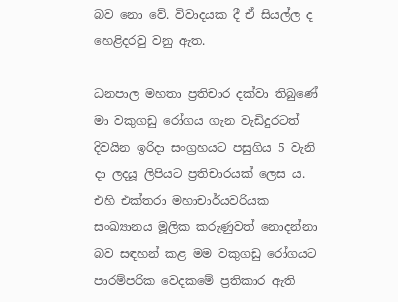බව නො වේ. විවාදයක දී ඒ සියල්ල ද හෙළිදරවු වනු ඇත.

ධනපාල මහතා ප්‍රතිචාර දක්වා තිබුණේ මා වකුගඩු රෝගය ගැන වැඩිදුරටත් දිවයින ඉරිදා සංග්‍රහයට පසුගිය 5 වැනි දා ලදයූ ලිපියට ප්‍රතිචාරයක් ලෙස ය. එහි එක්තරා මහාචාර්යවරියක සංඛ්‍යානය මූලික කරුණුවත් නොදන්නා බව සඳහන් කළ මම වකුගඩු රෝගයට පාරම්පරික වෙදකමේ ප්‍රතිකාර ඇති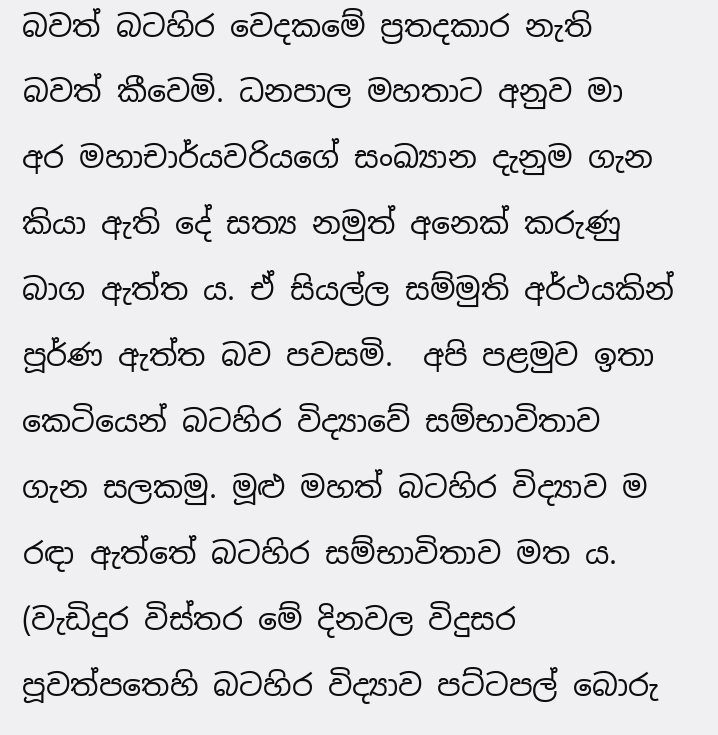බවත් බටහිර වෙදකමේ ප්‍රතදකාර නැති බවත් කීවෙමි. ධනපාල මහතාට අනුව මා අර මහාචාර්යවරියගේ සංඛ්‍යාන දැනුම ගැන කියා ඇති දේ සත්‍ය නමුත් අනෙක් කරුණු බාග ඇත්ත ය. ඒ සියල්ල සම්මුති අර්ථයකින් පූර්ණ ඇත්ත බව පවසමි.  අපි පළමුව ඉතා කෙටියෙන් බටහිර විද්‍යාවේ සම්භාවිතාව ගැන සලකමු. මූළු මහත් බටහිර විද්‍යාව ම රඳා ඇත්තේ බටහිර සම්භාවිතාව මත ය. (වැඩිදුර විස්තර මේ දිනවල විදුසර පූවත්පතෙහි බටහිර විද්‍යාව පට්ටපල් බොරු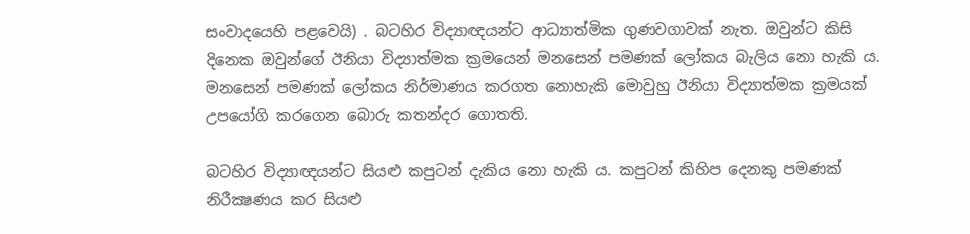සංවාදයෙහි පළවෙයි) . බටහිර විද්‍යාඥයන්ට ආධ්‍යාත්මික ගුණවගාවක් නැත. ඔවුන්ට කිසි දිනෙක ඔවුන්ගේ ඊනියා විද්‍යාත්මක ක්‍රමයෙන් මනසෙන් පමණක් ලෝකය බැලිය නො හැකි ය.  මනසෙන් පමණක් ලෝකය නිර්මාණය කරගත නොහැකි මොවුහු ඊනියා විද්‍යාත්මක ක්‍රමයක් උපයෝගි කරගෙන බොරු කතන්දර ගොතති.

බටහිර විද්‍යාඥයන්ට සියළු කපුටන් දැකිය නො හැකි ය. කපුටන් කිහිප දෙනකු පමණක් නිරීක්‍ෂණය කර සියළු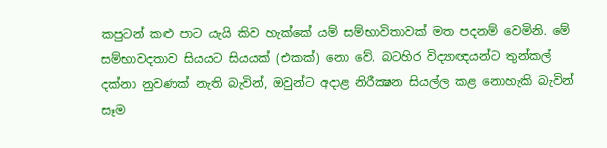කපුටන් කළු පාට යැයි කිව හැක්කේ යම් සම්භාවිතාවක් මත පදනම් වෙමිනි. මේ සම්භාවදතාව සියයට සියයක් (එකක්) නො වේ. බටහිර විද්‍යාඥයන්ට තුන්කල් දක්නා නුවණක් නැති බැවින්, ඔවුන්ට අදාළ නිරීක්‍ෂන සියල්ල කළ නොහැකි බැවින් සෑම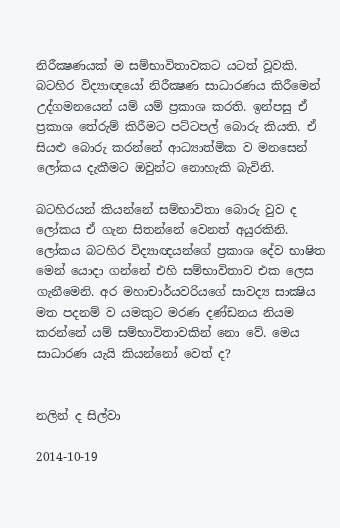නිරීක්‍ෂණයක් ම සම්භාවිතාවකට යටත් වූවකි. බටහිර විද්‍යාඥයෝ නිරීක්‍ෂණ සාධාරණය කිරීමෙන් උද්ගමනයෙන් යම් යම් ප්‍රකාශ කරති. ඉන්පසු ඒ ප්‍රකාශ තේරුම් කිරීමට පට්ටපල් බොරු කියති. ඒ සියළු බොරු කරන්නේ ආධ්‍යාත්මික ව මනසෙන් ලෝකය දැකීමට ඔවුන්ට නොහැකි බැවිනි.

බටහිරයන් කියන්නේ සම්භාවිතා බොරු වුව ද ලෝකය ඒ ගැන සිතන්නේ වෙනත් අයුරකිනි. ලෝකය බටහිර විද්‍යාඥයන්ගේ ප්‍රකාශ දේව භාෂිත මෙන් යොදා ගන්නේ එහි සම්භාවිතාව එක ලෙස ගැනීමෙනි. අර මහාචාර්යවරියගේ සාවද්‍ය සාක්‍ෂිය මත පදනම් ව යමකුට මරණ දණ්ඩනය නියම කරන්නේ යම් සම්භාවිතාවකින් නො වේ. මෙය සාධාරණ යැයි කියන්නෝ වෙත් ද?


නලින් ද සිල්වා

2014-10-19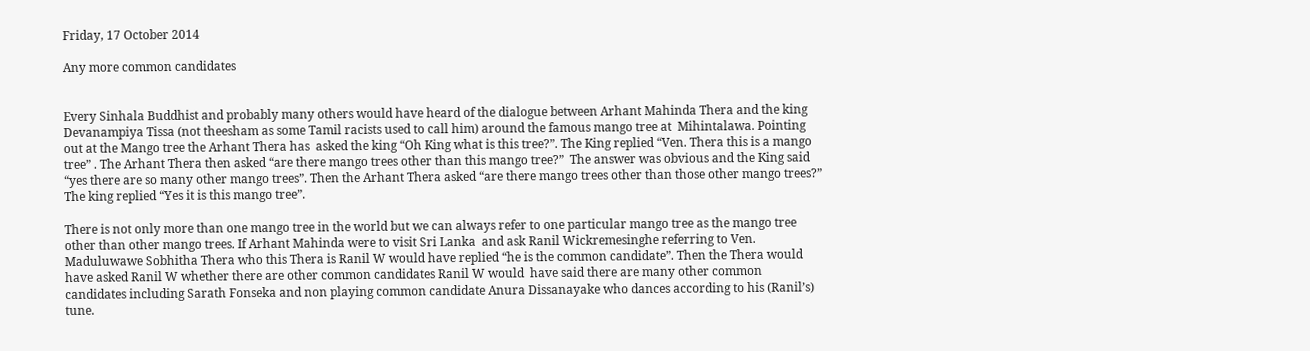Friday, 17 October 2014

Any more common candidates


Every Sinhala Buddhist and probably many others would have heard of the dialogue between Arhant Mahinda Thera and the king Devanampiya Tissa (not theesham as some Tamil racists used to call him) around the famous mango tree at  Mihintalawa. Pointing out at the Mango tree the Arhant Thera has  asked the king “Oh King what is this tree?”. The King replied “Ven. Thera this is a mango tree” . The Arhant Thera then asked “are there mango trees other than this mango tree?”  The answer was obvious and the King said “yes there are so many other mango trees”. Then the Arhant Thera asked “are there mango trees other than those other mango trees?” The king replied “Yes it is this mango tree”.

There is not only more than one mango tree in the world but we can always refer to one particular mango tree as the mango tree other than other mango trees. If Arhant Mahinda were to visit Sri Lanka  and ask Ranil Wickremesinghe referring to Ven. Maduluwawe Sobhitha Thera who this Thera is Ranil W would have replied “he is the common candidate”. Then the Thera would have asked Ranil W whether there are other common candidates Ranil W would  have said there are many other common candidates including Sarath Fonseka and non playing common candidate Anura Dissanayake who dances according to his (Ranil’s) tune.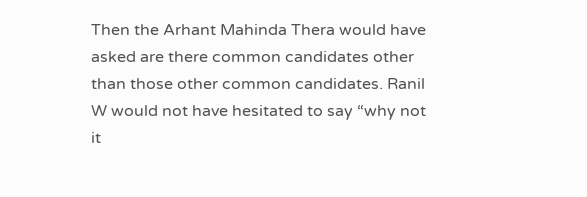Then the Arhant Mahinda Thera would have asked are there common candidates other than those other common candidates. Ranil W would not have hesitated to say “why not it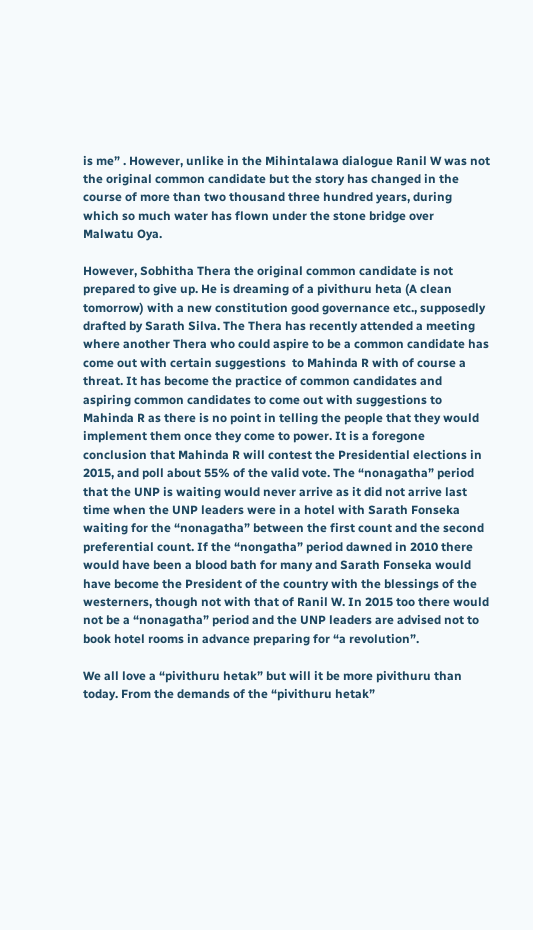is me” . However, unlike in the Mihintalawa dialogue Ranil W was not the original common candidate but the story has changed in the course of more than two thousand three hundred years, during which so much water has flown under the stone bridge over  Malwatu Oya.

However, Sobhitha Thera the original common candidate is not prepared to give up. He is dreaming of a pivithuru heta (A clean tomorrow) with a new constitution good governance etc., supposedly drafted by Sarath Silva. The Thera has recently attended a meeting where another Thera who could aspire to be a common candidate has come out with certain suggestions  to Mahinda R with of course a threat. It has become the practice of common candidates and aspiring common candidates to come out with suggestions to Mahinda R as there is no point in telling the people that they would implement them once they come to power. It is a foregone conclusion that Mahinda R will contest the Presidential elections in 2015, and poll about 55% of the valid vote. The “nonagatha” period that the UNP is waiting would never arrive as it did not arrive last time when the UNP leaders were in a hotel with Sarath Fonseka waiting for the “nonagatha” between the first count and the second preferential count. If the “nongatha” period dawned in 2010 there would have been a blood bath for many and Sarath Fonseka would have become the President of the country with the blessings of the westerners, though not with that of Ranil W. In 2015 too there would not be a “nonagatha” period and the UNP leaders are advised not to book hotel rooms in advance preparing for “a revolution”.

We all love a “pivithuru hetak” but will it be more pivithuru than today. From the demands of the “pivithuru hetak”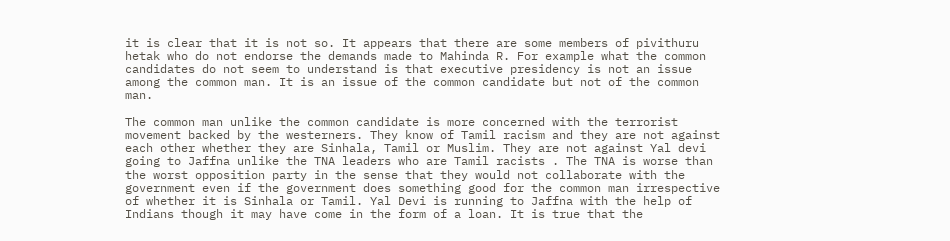it is clear that it is not so. It appears that there are some members of pivithuru hetak who do not endorse the demands made to Mahinda R. For example what the common candidates do not seem to understand is that executive presidency is not an issue  among the common man. It is an issue of the common candidate but not of the common man.

The common man unlike the common candidate is more concerned with the terrorist movement backed by the westerners. They know of Tamil racism and they are not against each other whether they are Sinhala, Tamil or Muslim. They are not against Yal devi going to Jaffna unlike the TNA leaders who are Tamil racists . The TNA is worse than the worst opposition party in the sense that they would not collaborate with the government even if the government does something good for the common man irrespective of whether it is Sinhala or Tamil. Yal Devi is running to Jaffna with the help of Indians though it may have come in the form of a loan. It is true that the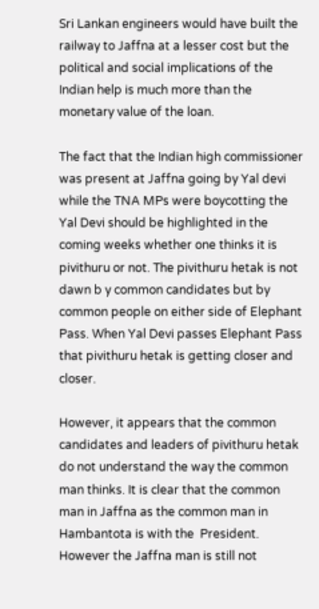Sri Lankan engineers would have built the railway to Jaffna at a lesser cost but the political and social implications of the Indian help is much more than the monetary value of the loan.

The fact that the Indian high commissioner was present at Jaffna going by Yal devi while the TNA MPs were boycotting the Yal Devi should be highlighted in the coming weeks whether one thinks it is pivithuru or not. The pivithuru hetak is not dawn b y common candidates but by common people on either side of Elephant Pass. When Yal Devi passes Elephant Pass that pivithuru hetak is getting closer and closer.

However, it appears that the common candidates and leaders of pivithuru hetak do not understand the way the common man thinks. It is clear that the common man in Jaffna as the common man in Hambantota is with the  President. However the Jaffna man is still not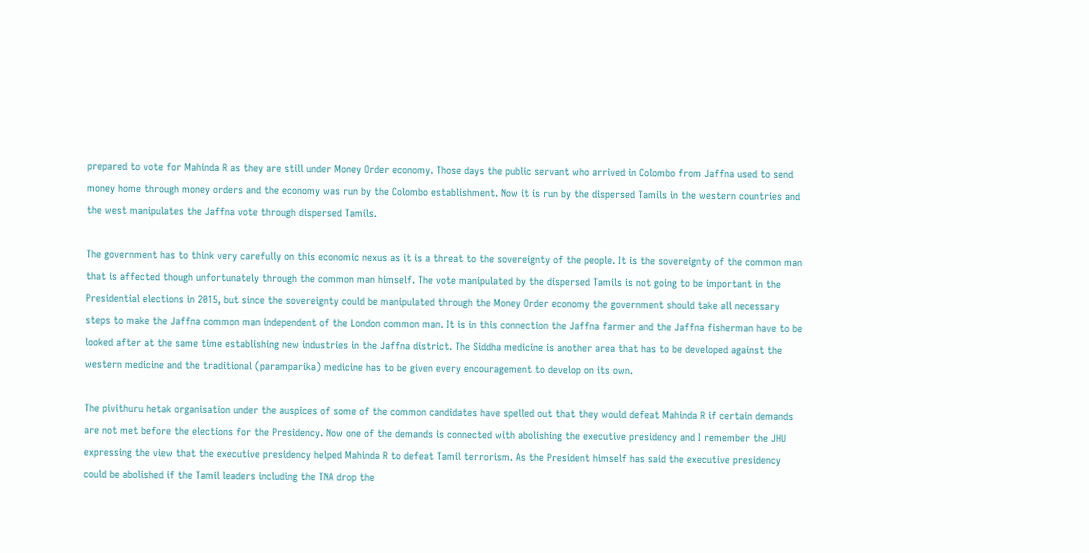prepared to vote for Mahinda R as they are still under Money Order economy. Those days the public servant who arrived in Colombo from Jaffna used to send money home through money orders and the economy was run by the Colombo establishment. Now it is run by the dispersed Tamils in the western countries and the west manipulates the Jaffna vote through dispersed Tamils.

The government has to think very carefully on this economic nexus as it is a threat to the sovereignty of the people. It is the sovereignty of the common man that is affected though unfortunately through the common man himself. The vote manipulated by the dispersed Tamils is not going to be important in the Presidential elections in 2015, but since the sovereignty could be manipulated through the Money Order economy the government should take all necessary steps to make the Jaffna common man independent of the London common man. It is in this connection the Jaffna farmer and the Jaffna fisherman have to be looked after at the same time establishing new industries in the Jaffna district. The Siddha medicine is another area that has to be developed against the western medicine and the traditional (paramparika) medicine has to be given every encouragement to develop on its own.

The pivithuru hetak organisation under the auspices of some of the common candidates have spelled out that they would defeat Mahinda R if certain demands are not met before the elections for the Presidency. Now one of the demands is connected with abolishing the executive presidency and I remember the JHU expressing the view that the executive presidency helped Mahinda R to defeat Tamil terrorism. As the President himself has said the executive presidency could be abolished if the Tamil leaders including the TNA drop the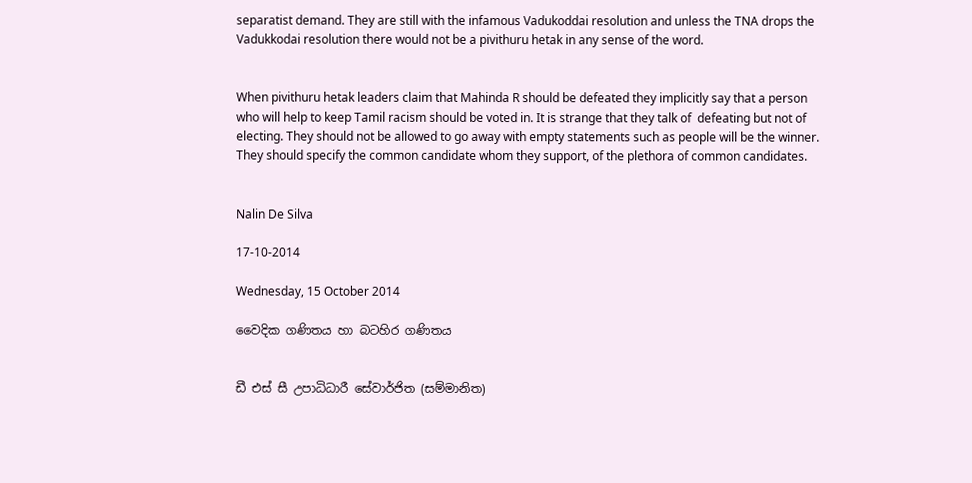separatist demand. They are still with the infamous Vadukoddai resolution and unless the TNA drops the Vadukkodai resolution there would not be a pivithuru hetak in any sense of the word.


When pivithuru hetak leaders claim that Mahinda R should be defeated they implicitly say that a person who will help to keep Tamil racism should be voted in. It is strange that they talk of  defeating but not of electing. They should not be allowed to go away with empty statements such as people will be the winner. They should specify the common candidate whom they support, of the plethora of common candidates.


Nalin De Silva

17-10-2014

Wednesday, 15 October 2014

වෛදික ගණිතය හා බටහිර ගණිතය


ඩී එස් සී උපාධිධාරී සේවාර්ජිත (සම්මානිත)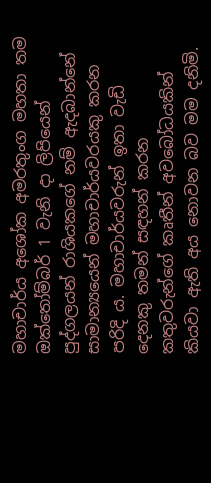මහාචාර්ය අශෝක අමරතුංග මහතා තම ඔක්තෝම්බර් 1 වැනි දා ලිපියෙන් පුද්ගලයන් රාශියකගේ නම් ඇදබාන්නේ සාමාන්‍යයෙන් මහාචාර්යවරයකු කරන පරිදි ය. මහාචාර්යවරුන් ඉතා වැඩි දෙනකු තමන් සඳහන් කරන කතුවරුන්ගේ කෘතීන් අවබෝධයකින් කියවා ඇති අය නොවන බව මම දනිමි.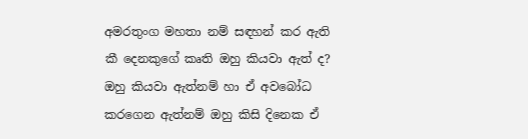අමරතුංග මහතා නම් සඳහන් කර ඇති කී දෙනකුගේ කෘති ඔහු කියවා ඇත් ද? ඔහු කියවා ඇත්නම් හා ඒ අවබෝධ කරගෙන ඇත්නම් ඔහු කිසි දිනෙක ඒ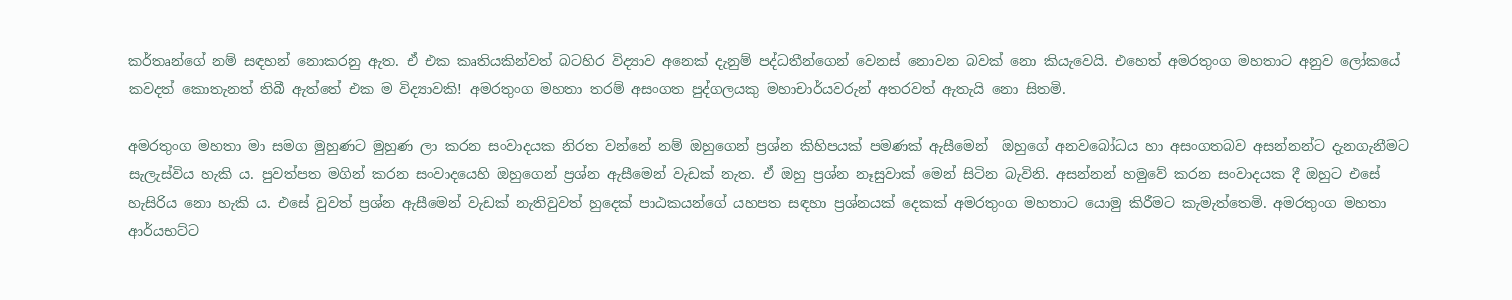කර්තෘන්ගේ නම් සඳහන් නොකරනු ඇත. ඒ එක කෘතියකින්වත් බටහිර විද්‍යාව අනෙක් දැනුම් පද්ධතීන්ගෙන් වෙනස් නොවන බවක් නො කියැවෙයි. එහෙත් අමරතුංග මහතාට අනුව ලෝකයේ කවදත් කොතැනත් තිබී ඇත්තේ එක ම විද්‍යාවකි! අමරතුංග මහතා තරම් අසංගත පුද්ගලයකු මහාචාර්යවරුන් අතරවත් ඇතැයි නො සිතමි.

අමරතුංග මහතා මා සමග මුහුණට මුහුණ ලා කරන සංවාදයක නිරත වන්නේ නම් ඔහුගෙන් ප්‍රශ්න කිහිපයක් පමණක් ඇසීමෙන්  ඔහුගේ අනවබෝධය හා අසංගතබව අසන්නන්ට දැනගැනීමට සැලැස්විය හැකි ය. පුවත්පත මගින් කරන සංවාදයෙහි ඔහුගෙන් ප්‍රශ්න ඇසීමෙන් වැඩක් නැත. ඒ ඔහු ප්‍රශ්න නෑසුවාක් මෙන් සිටින බැවිනි. අසන්නන් හමුවේ කරන සංවාදයක දී ඔහුට එසේ හැසිරිය නො හැකි ය. එසේ වුවත් ප්‍රශ්න ඇසීමෙන් වැඩක් නැතිවුවත් හුදෙක් පාඨකයන්ගේ යහපත සඳහා ප්‍රශ්නයක් දෙකක් අමරතුංග මහතාට යොමු කිරීමට කැමැත්තෙමි. අමරතුංග මහතා ආර්යභට්ට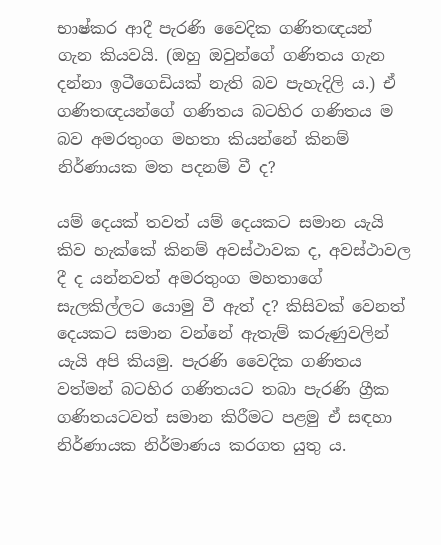භාෂ්කර ආදී පැරණි වෛදික ගණිතඥයන් ගැන කියවයි. (ඔහු ඔවුන්ගේ ගණිතය ගැන දන්නා ඉටීගෙඩියක් නැති බව පැහැදිලි ය.) ඒ ගණිතඥයන්ගේ ගණිතය බටහිර ගණිතය ම බව අමරතුංග මහතා කියන්නේ කිනම් නිර්ණායක මත පදනම් වී ද?

යම් දෙයක් තවත් යම් දෙයකට සමාන යැයි කිව හැක්කේ කිනම් අවස්ථාවක ද, අවස්ථාවල දී ද යන්නවත් අමරතුංග මහතාගේ සැලකිල්ලට යොමු වී ඇත් ද? කිසිවක් වෙනත් දෙයකට සමාන වන්නේ ඇතැම් කරුණුවලින් යැයි අපි කියමු. පැරණි වෛදික ගණිතය වත්මන් බටහිර ගණිතයට තබා පැරණි ග්‍රීක ගණිතයටවත් සමාන කිරීමට පළමු ඒ සඳහා නිර්ණායක නිර්මාණය කරගත යුතු ය.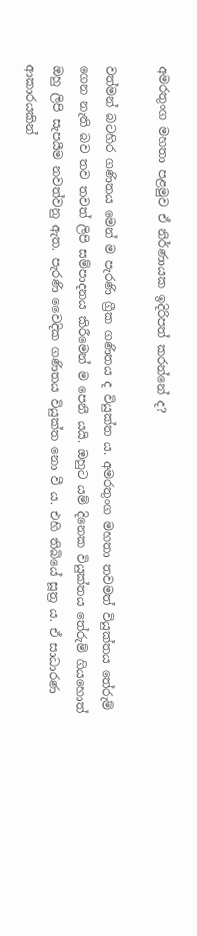අමරතුංග මහතා පළමුව ඒ නිර්ණායක ඉදිරිපත් කරන්නේ ද?

වත්මන් බටහිර ගණිතය මෙන් ම පැරණි ග්‍රීක ගණිතය ද වියුක්ත ය. අමරතුංග මහතා තවමත් වියුක්තය තේරුම් ගෙන නැති බව තව තවත් ලිපි සම්පාදනය කිරීමෙන් ම පෙනී යයි. ඔහුට යම් දිනෙක වියුක්තය තේරුම් ගියහොත් ඔහු ලිපි සැපයීම නවත්වනු ඇත. පැරණි වෛදික ගණිතය වියුක්ත නො වී ය. එහි තිබියේ සූත්‍ර ය. ඒ සාධාරණ ආකාරයකින්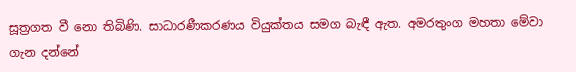සූත්‍රගත වී නො තිබිණි. සාධාරණීකරණය වියුක්තය සමග බැඳී ඇත. අමරතුංග මහතා මේවා ගැන දන්නේ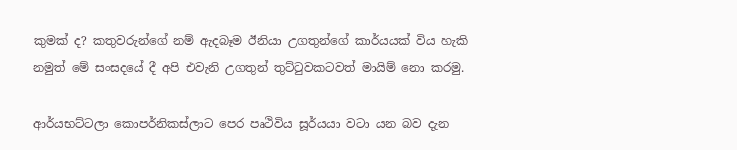කුමක් ද? කතුවරුන්ගේ නම් ඇදබෑම ඊනියා උගතුන්ගේ කාර්යයක් විය හැකි නමුත් මේ සංසදයේ දී අපි එවැනි උගතුන් තුට්ටුවකටවත් මායිම් නො කරමු.

ආර්යභට්ටලා කොපර්නිකස්ලාට පෙර පෘථිවිය සූර්යයා වටා යන බව දැන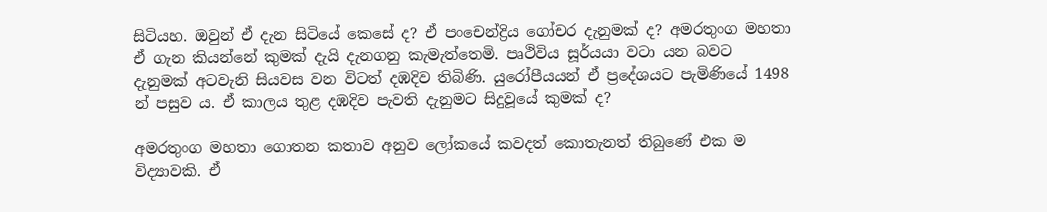සිටියහ. ඔවුන් ඒ දැන සිටියේ කෙසේ ද? ඒ පංචෙන්ද්‍රිය ගෝචර දැනුමක් ද? අමරතුංග මහතා ඒ ගැන කියන්නේ කුමක් දැයි දැනගනු කැමැත්තෙමි. පෘථිවිය සූර්යයා වටා යන බවට දැනුමක් අටවැනි සියවස වන විටත් දඹදිව තිබිණි. යුරෝපීයයන් ඒ ප්‍රදේශයට පැමිණියේ 1498 න් පසුව ය. ඒ කාලය තුළ දඹදිව පැවති දැනුමට සිදුවූයේ කුමක් ද?

අමරතුංග මහතා ගොතන කතාව අනුව ලෝකයේ කවදත් කොතැනත් තිබුණේ එක ම විද්‍යාවකි. ඒ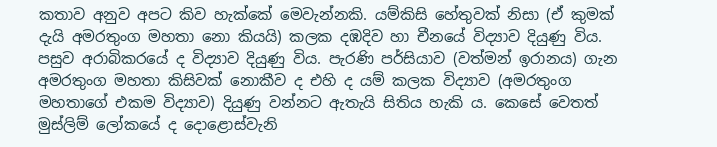කතාව අනුව අපට කිව හැක්කේ මෙවැන්නකි. යම්කිසි හේතුවක් නිසා (ඒ කුමක් දැයි අමරතුංග මහතා නො කියයි) කලක දඹදිව හා චීනයේ විද්‍යාව දියුණු විය. පසුව අරාබිකරයේ ද විද්‍යාව දියුණු විය. පැරණි පර්සියාව (වත්මන් ඉරානය) ගැන අමරතුංග මහතා කිසිවක් නොකීව ද එහි ද යම් කලක විද්‍යාව (අමරතුංග මහතාගේ එකම විද්‍යාව) දියුණු වන්නට ඇතැයි සිතිය හැකි ය. කෙසේ වෙතත් මුස්ලිම් ලෝකයේ ද දොළොස්වැනි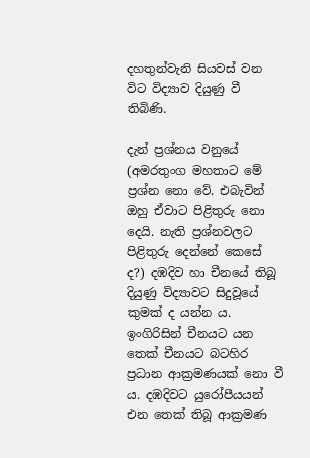දහතුන්වැනි සියවස් වන විට විද්‍යාව දියුණු වී තිබිණි.

දැන් ප්‍රශ්නය වනුයේ (අමරතුංග මහතාට මේ ප්‍රශ්න නො වේ. එබැවින් ඔහු ඒවාට පිළිතුරු නො දෙයි. නැති ප්‍රශ්නවලට පිළිතුරු දෙන්නේ කෙසේ ද?) දඹදිව හා චීනයේ තිබූ දියුණු විද්‍යාවට සිදුවූයේ කුමක් ද යන්න ය. ඉංගිරිසින් චීනයට යන තෙක් චීනයට බටහිර ප්‍රධාන ආක්‍රමණයක් නො වී ය. දඹදිවට යුරෝපීයයන් එන තෙක් තිබූ ආක්‍රමණ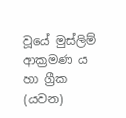වූයේ මුස්ලිම් ආක්‍රමණ ය හා ග්‍රීක (යවන)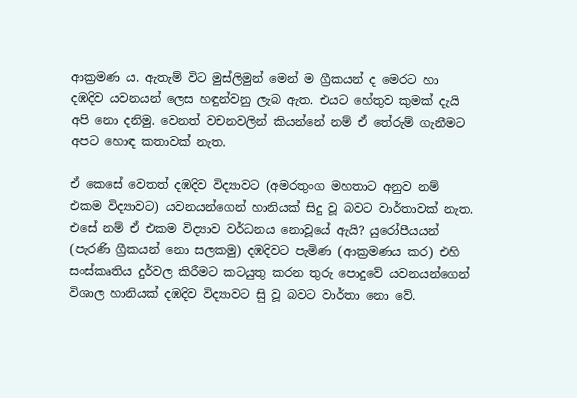ආක්‍රමණ ය. ඇතැම් විට මුස්ලිමුන් මෙන් ම ග්‍රීකයන් ද මෙරට හා දඹදිව යවනයන් ලෙස හඳුන්වනු ලැබ ඇත. එයට හේතුව කුමක් දැයි අපි නො දනිමු. වෙනත් වචනවලින් කියන්නේ නම් ඒ තේරුම් ගැනීමට අපට හොඳ කතාවක් නැත.

ඒ කෙසේ වෙතත් දඹදිව විද්‍යාවට (අමරතුංග මහතාට අනුව නම් එකම විද්‍යාවට) යවනයන්ගෙන් හානියක් සිදු වූ බවට වාර්තාවක් නැත. එසේ නම් ඒ එකම විද්‍යාව වර්ධනය නොවූයේ ඇයි? යුරෝපීයයන් (පැරණි ග්‍රීකයන් නො සලකමු) දඹදිවට පැමිණ (ආක්‍රමණය කර) එහි සංස්කෘතිය දුර්වල කිරීමට කටයුතු කරන තුරු පොදුවේ යවනයන්ගෙන් විශාල හානියක් දඹදිව විද්‍යාවට සිු වූ බවට වාර්තා නො වේ.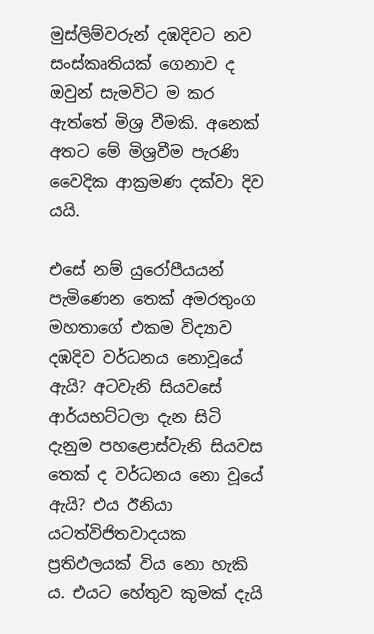මුස්ලිම්වරුන් දඹදිවට නව සංස්කෘතියක් ගෙනාව ද ඔවුන් සැමවිට ම කර ඇත්තේ මිශ්‍ර වීමකි. අනෙක් අතට මේ මිශ්‍රවීම පැරණි වෛදික ආක්‍රමණ දක්වා දිව යයි.

එසේ නම් යුරෝපීයයන් පැමිණෙන තෙක් අමරතුංග මහතාගේ එකම විද්‍යාව දඹදිව වර්ධනය නොවූයේ ඇයි? අටවැනි සියවසේ ආර්යභට්ටලා දැන සිටි දැනුම පහළොස්වැනි සියවස තෙක් ද වර්ධනය නො වූයේ ඇයි? එය ඊනියා යටත්විජිතවාදයක ප්‍රතිඵලයක් විය නො හැකි ය. එයට හේතුව කුමක් දැයි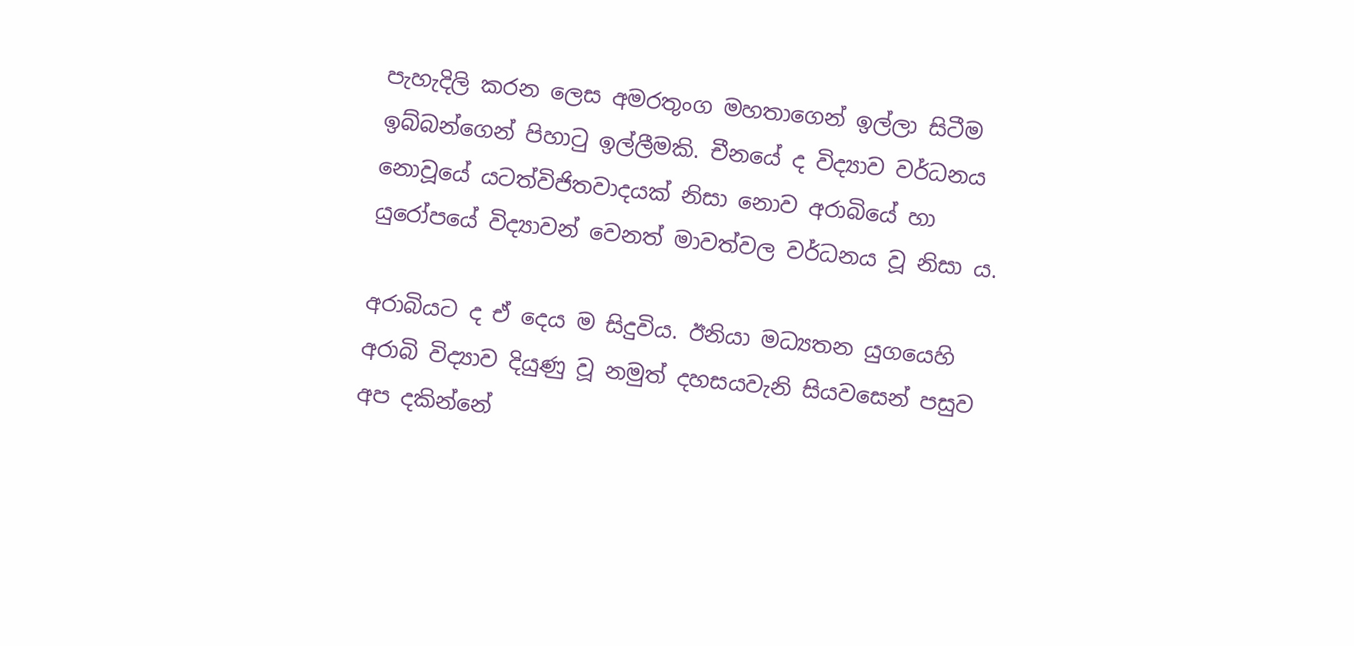පැහැදිලි කරන ලෙස අමරතුංග මහතාගෙන් ඉල්ලා සිටීම ඉබ්බන්ගෙන් පිහාටු ඉල්ලීමකි. චීනයේ ද විද්‍යාව වර්ධනය නොවූයේ යටත්විජිතවාදයක් නිසා නොව අරාබියේ හා යුරෝපයේ විද්‍යාවන් වෙනත් මාවත්වල වර්ධනය වූ නිසා ය.

අරාබියට ද ඒ දෙය ම සිදුවිය. ඊනියා මධ්‍යතන යුගයෙහි අරාබි විද්‍යාව දියුණු වූ නමුත් දහසයවැනි සියවසෙන් පසුව අප දකින්නේ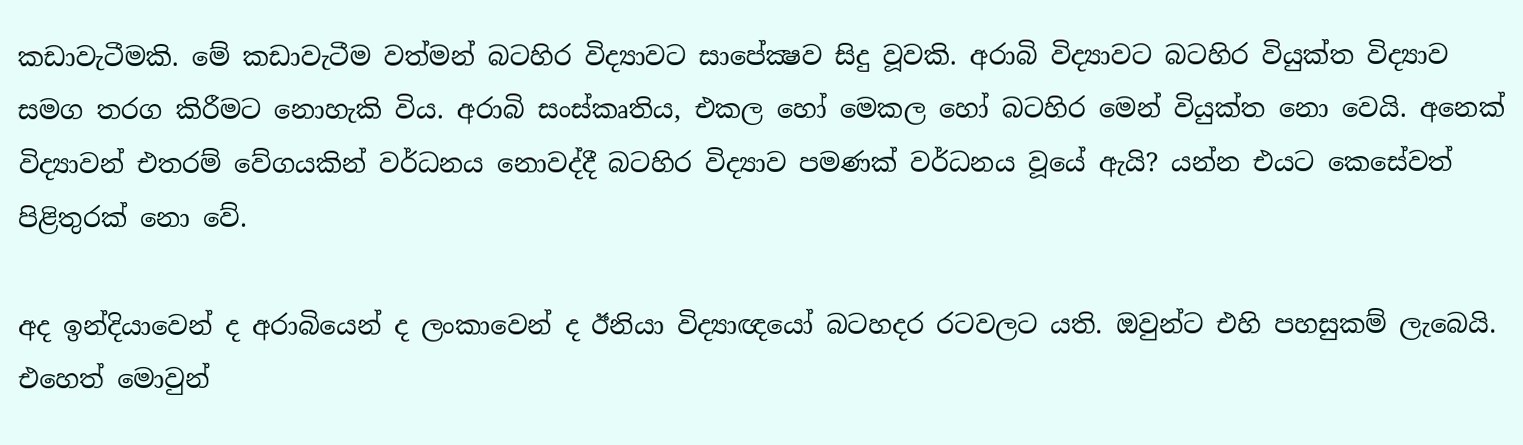කඩාවැටීමකි. මේ කඩාවැටීම වත්මන් බටහිර විද්‍යාවට සාපේක්‍ෂව සිදු වූවකි. අරාබි විද්‍යාවට බටහිර වියුක්ත විද්‍යාව සමග තරග කිරීමට නොහැකි විය. අරාබි සංස්කෘතිය, එකල හෝ මෙකල හෝ බටහිර මෙන් වියුක්ත නො වෙයි. අනෙක් විද්‍යාවන් එතරම් වේගයකින් වර්ධනය නොවද්දී බටහිර විද්‍යාව පමණක් වර්ධනය වූයේ ඇයි? යන්න එයට කෙසේවත් පිළිතුරක් නො වේ.

අද ඉන්දියාවෙන් ද අරාබියෙන් ද ලංකාවෙන් ද ඊනියා විද්‍යාඥයෝ බටහදර රටවලට යති. ඔවුන්ට එහි පහසුකම් ලැබෙයි. එහෙත් මොවුන්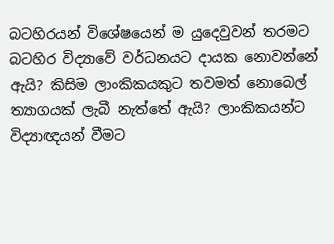බටහිරයන් විශේෂයෙන් ම යුදෙවුවන් තරමට බටහිර විද්‍යාවේ වර්ධනයට දායක නොවන්නේ ඇයි? කිසිම ලාංකිකයකුට තවමත් නොබෙල් ත්‍යාගයක් ලැබී නැත්තේ ඇයි? ලාංකිකයන්ට විද්‍යාඥයන් වීමට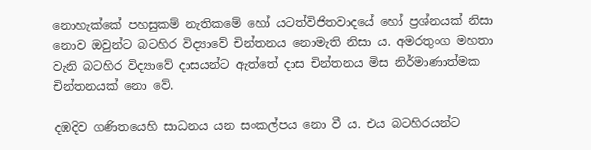නොහැක්කේ පහසුකම් නැතිකමේ හෝ යටත්විජිතවාදයේ හෝ ප්‍රශ්නයක් නිසා නොව ඔවුන්ට බටහිර විද්‍යාවේ චින්තනය නොමැති නිසා ය. අමරතුංග මහතා වැනි බටහිර විද්‍යාවේ දාසයන්ට ඇත්තේ දාස චින්තනය මිස නිර්මාණාත්මක චින්තනයක් නො වේ.

දඹදිව ගණිතයෙහි සාධනය යන සංකල්පය නො වී ය. එය බටහිරයන්ට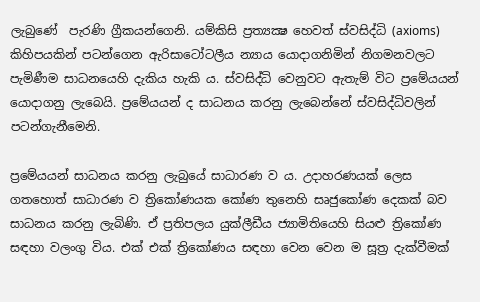ලැබුණේ  පැරණි ග්‍රීකයන්ගෙනි. යම්කිසි ප්‍රත්‍යක්‍ෂ හෙවත් ස්වසිද්ධි (axioms) කිහිපයකින් පටන්ගෙන ඇරිසාටෝටලීය න්‍යාය යොදාගනිමින් නිගමනවලට පැමිණීම සාධනයෙහි දැකිය හැකි ය. ස්වසිද්ධි වෙනුවට ඇතැම් විට ප්‍රමේයයන් යොදාගනු ලැබෙයි. ප්‍රමේයයන් ද සාධනය කරනු ලැබෙන්නේ ස්වසිද්ධිවලින් පටන්ගැනීමෙනි.

ප්‍රමේයයන් සාධනය කරනු ලැබුයේ සාධාරණ ව ය. උදාහරණයක් ලෙස ගතහොත් සාධාරණ ව ත්‍රිකෝණයක කෝණ තුනෙහි සෘජුකෝණ දෙකක් බව සාධනය කරනු ලැබිණි. ඒ ප්‍රතිපලය යුක්ලීඩීය ජ්‍යාමිතියෙහි සියළු ත්‍රිකෝණ සඳහා වලංගු විය. එක් එක් ත්‍රිකෝණය සඳහා වෙන වෙන ම සූත්‍ර දැක්වීමක්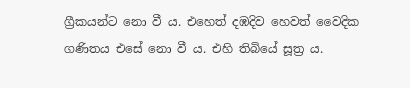ග්‍රීකයන්ට නො වී ය. එහෙත් දඹදිව හෙවත් වෛදික ගණිතය එසේ නො වී ය. එහි තිබියේ සූත්‍ර ය.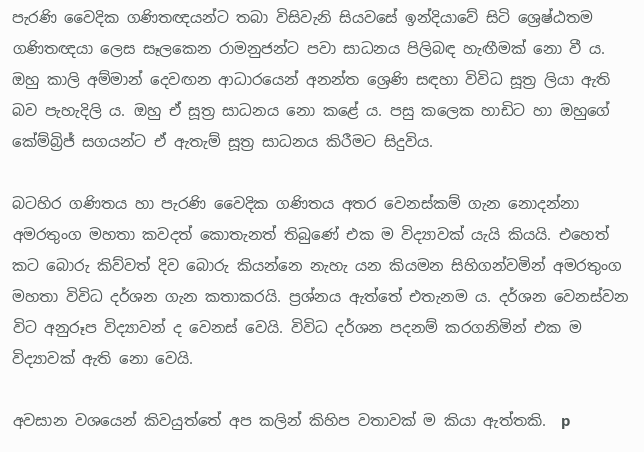පැරණි වෛදික ගණිතඥයන්ට තබා විසිවැනි සියවසේ ඉන්දියාවේ සිටි ශ්‍රෙෂ්ඨතම ගණිතඥයා ලෙස සෑලකෙන රාමනුජන්ට පවා සාධනය පිලිබඳ හැඟීමක් නො වී ය. ඔහු කාලි අම්මාන් දෙවඟන ආධාරයෙන් අනන්ත ශ්‍රෙණි සඳහා විවිධ සූත්‍ර ලියා ඇති බව පැහැදිලි ය. ඔහු ඒ සූත්‍ර සාධනය නො කළේ ය. පසු කලෙක හාඩිට හා ඔහුගේ කේම්බ්‍රිජ් සගයන්ට ඒ ඇතැම් සූත්‍ර සාධනය කිරීමට සිදුවිය.

බටහිර ගණිතය හා පැරණි වෛදික ගණිතය අතර වෙනස්කම් ගැන නොදන්නා අමරතුංග මහතා කවදත් කොතැනත් තිබුණේ එක ම විද්‍යාවක් යැයි කියයි. එහෙත් කට බොරු කිව්වත් දිව බොරු කියන්නෙ නැහැ යන කියමන සිහිගන්වමින් අමරතුංග මහතා විවිධ දර්ශන ගැන කතාකරයි. ප්‍රශ්නය ඇත්තේ එතැනම ය. දර්ශන වෙනස්වන විට අනුරූප විද්‍යාවන් ද වෙනස් වෙයි. විවිධ දර්ශන පදනම් කරගනිමින් එක ම විද්‍යාවක් ඇති නො වෙයි.

අවසාන වශයෙන් කිවයුත්තේ අප කලින් කිහිප වතාවක් ම කියා ඇත්තකි.  p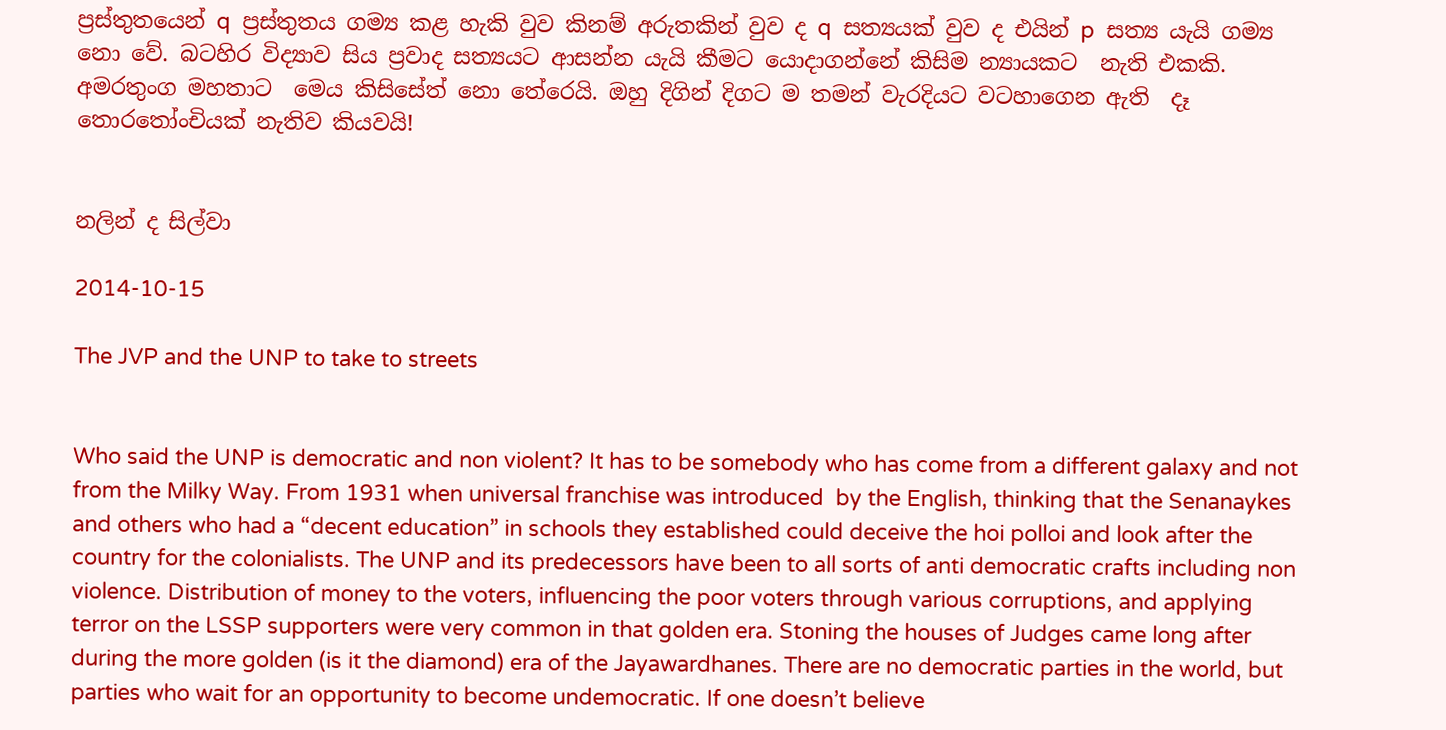ප්‍රස්තුතයෙන් q  ප්‍රස්තුතය ගම්‍ය කළ හැකි වුව කිනම් අරුතකින් වුව ද q  සත්‍යයක් වුව ද එයින් p  සත්‍ය යැයි ගම්‍ය නො වේ. බටහිර විද්‍යාව සිය ප්‍රවාද සත්‍යයට ආසන්න යැයි කීමට යොදාගන්නේ කිසිම න්‍යායකට  නැති එකකි. අමරතුංග මහතාට  මෙය කිසිසේත් නො තේරෙයි. ඔහු දිගින් දිගට ම තමන් වැරදියට වටහාගෙන ඇති  දෑ තොරතෝංචියක් නැතිව කියවයි!


නලින් ද සිල්වා

2014-10-15

The JVP and the UNP to take to streets


Who said the UNP is democratic and non violent? It has to be somebody who has come from a different galaxy and not from the Milky Way. From 1931 when universal franchise was introduced  by the English, thinking that the Senanaykes and others who had a “decent education” in schools they established could deceive the hoi polloi and look after the country for the colonialists. The UNP and its predecessors have been to all sorts of anti democratic crafts including non violence. Distribution of money to the voters, influencing the poor voters through various corruptions, and applying terror on the LSSP supporters were very common in that golden era. Stoning the houses of Judges came long after during the more golden (is it the diamond) era of the Jayawardhanes. There are no democratic parties in the world, but parties who wait for an opportunity to become undemocratic. If one doesn’t believe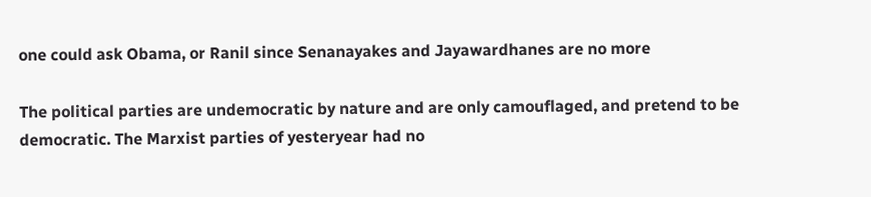one could ask Obama, or Ranil since Senanayakes and Jayawardhanes are no more

The political parties are undemocratic by nature and are only camouflaged, and pretend to be democratic. The Marxist parties of yesteryear had no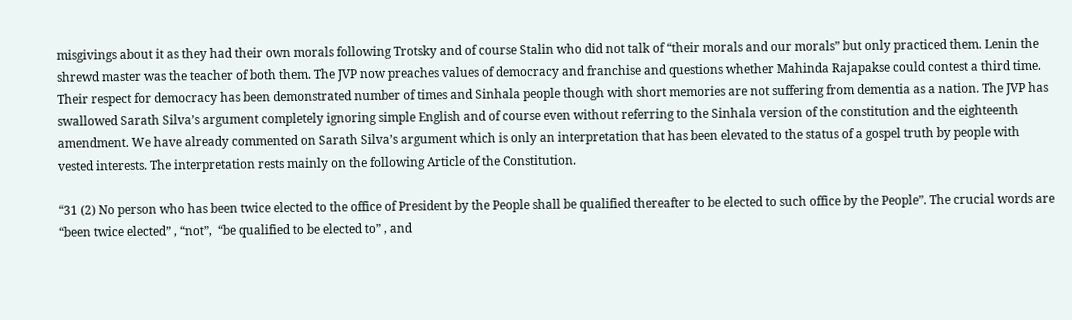misgivings about it as they had their own morals following Trotsky and of course Stalin who did not talk of “their morals and our morals” but only practiced them. Lenin the shrewd master was the teacher of both them. The JVP now preaches values of democracy and franchise and questions whether Mahinda Rajapakse could contest a third time. Their respect for democracy has been demonstrated number of times and Sinhala people though with short memories are not suffering from dementia as a nation. The JVP has swallowed Sarath Silva’s argument completely ignoring simple English and of course even without referring to the Sinhala version of the constitution and the eighteenth amendment. We have already commented on Sarath Silva’s argument which is only an interpretation that has been elevated to the status of a gospel truth by people with vested interests. The interpretation rests mainly on the following Article of the Constitution.

“31 (2) No person who has been twice elected to the office of President by the People shall be qualified thereafter to be elected to such office by the People”. The crucial words are “been twice elected” , “not”,  “be qualified to be elected to” , and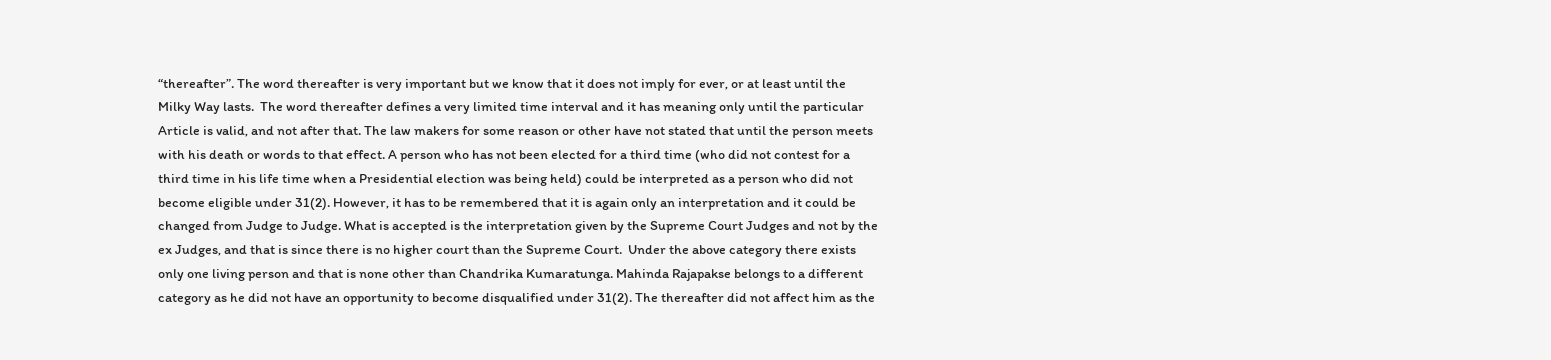“thereafter”. The word thereafter is very important but we know that it does not imply for ever, or at least until the Milky Way lasts.  The word thereafter defines a very limited time interval and it has meaning only until the particular Article is valid, and not after that. The law makers for some reason or other have not stated that until the person meets with his death or words to that effect. A person who has not been elected for a third time (who did not contest for a third time in his life time when a Presidential election was being held) could be interpreted as a person who did not become eligible under 31(2). However, it has to be remembered that it is again only an interpretation and it could be changed from Judge to Judge. What is accepted is the interpretation given by the Supreme Court Judges and not by the ex Judges, and that is since there is no higher court than the Supreme Court.  Under the above category there exists only one living person and that is none other than Chandrika Kumaratunga. Mahinda Rajapakse belongs to a different category as he did not have an opportunity to become disqualified under 31(2). The thereafter did not affect him as the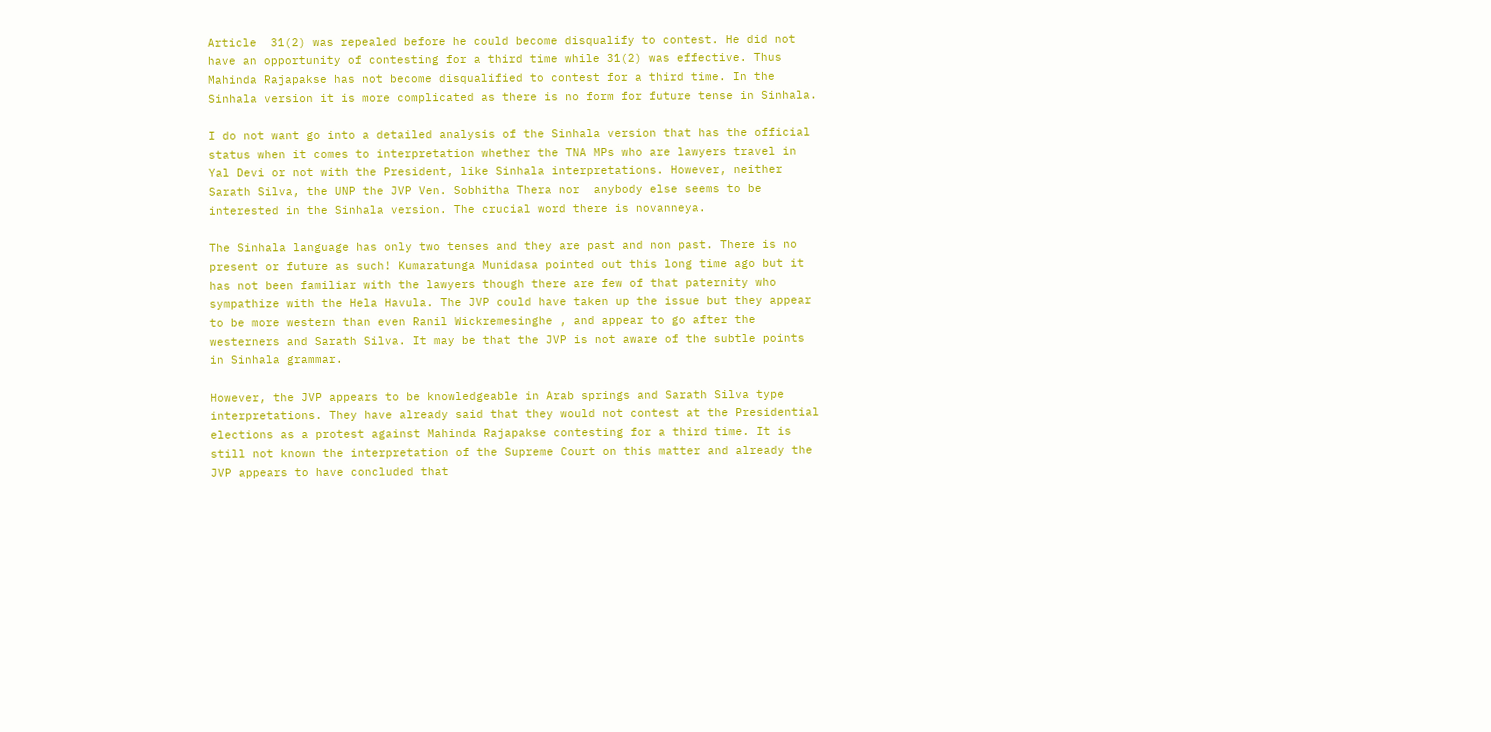Article  31(2) was repealed before he could become disqualify to contest. He did not have an opportunity of contesting for a third time while 31(2) was effective. Thus Mahinda Rajapakse has not become disqualified to contest for a third time. In the Sinhala version it is more complicated as there is no form for future tense in Sinhala.

I do not want go into a detailed analysis of the Sinhala version that has the official status when it comes to interpretation whether the TNA MPs who are lawyers travel in Yal Devi or not with the President, like Sinhala interpretations. However, neither Sarath Silva, the UNP the JVP Ven. Sobhitha Thera nor  anybody else seems to be interested in the Sinhala version. The crucial word there is novanneya.

The Sinhala language has only two tenses and they are past and non past. There is no present or future as such! Kumaratunga Munidasa pointed out this long time ago but it has not been familiar with the lawyers though there are few of that paternity who sympathize with the Hela Havula. The JVP could have taken up the issue but they appear to be more western than even Ranil Wickremesinghe , and appear to go after the westerners and Sarath Silva. It may be that the JVP is not aware of the subtle points in Sinhala grammar.

However, the JVP appears to be knowledgeable in Arab springs and Sarath Silva type interpretations. They have already said that they would not contest at the Presidential elections as a protest against Mahinda Rajapakse contesting for a third time. It is still not known the interpretation of the Supreme Court on this matter and already the JVP appears to have concluded that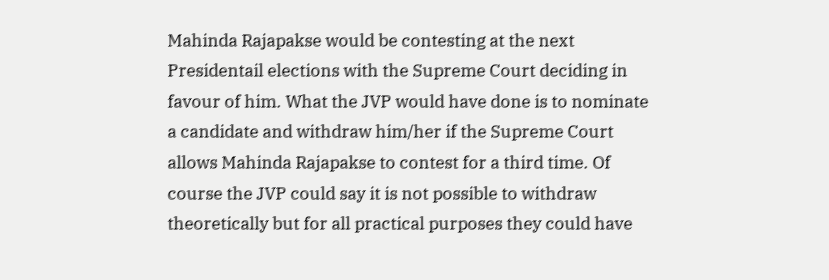Mahinda Rajapakse would be contesting at the next Presidentail elections with the Supreme Court deciding in favour of him. What the JVP would have done is to nominate a candidate and withdraw him/her if the Supreme Court allows Mahinda Rajapakse to contest for a third time. Of course the JVP could say it is not possible to withdraw theoretically but for all practical purposes they could have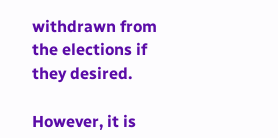withdrawn from the elections if they desired.

However, it is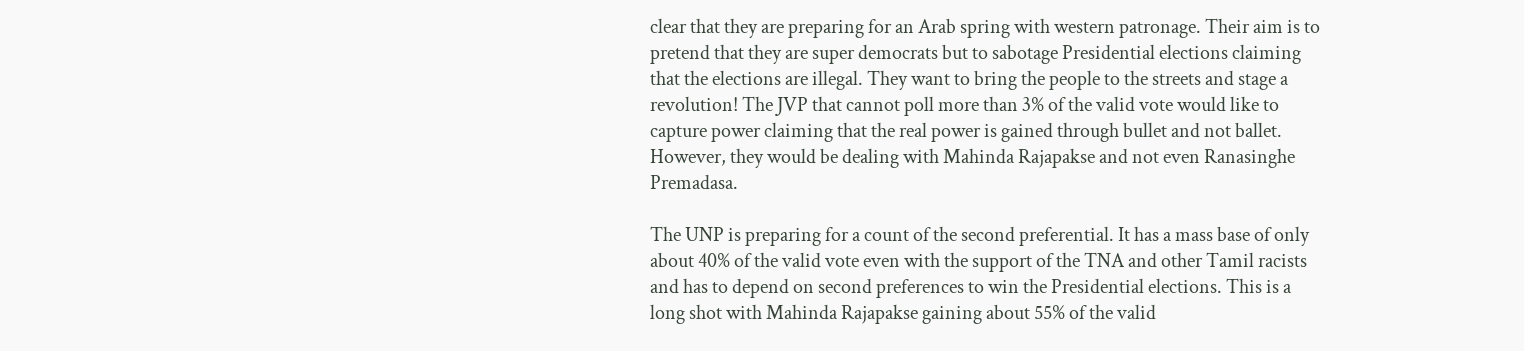clear that they are preparing for an Arab spring with western patronage. Their aim is to pretend that they are super democrats but to sabotage Presidential elections claiming that the elections are illegal. They want to bring the people to the streets and stage a revolution! The JVP that cannot poll more than 3% of the valid vote would like to capture power claiming that the real power is gained through bullet and not ballet. However, they would be dealing with Mahinda Rajapakse and not even Ranasinghe Premadasa.

The UNP is preparing for a count of the second preferential. It has a mass base of only about 40% of the valid vote even with the support of the TNA and other Tamil racists and has to depend on second preferences to win the Presidential elections. This is a long shot with Mahinda Rajapakse gaining about 55% of the valid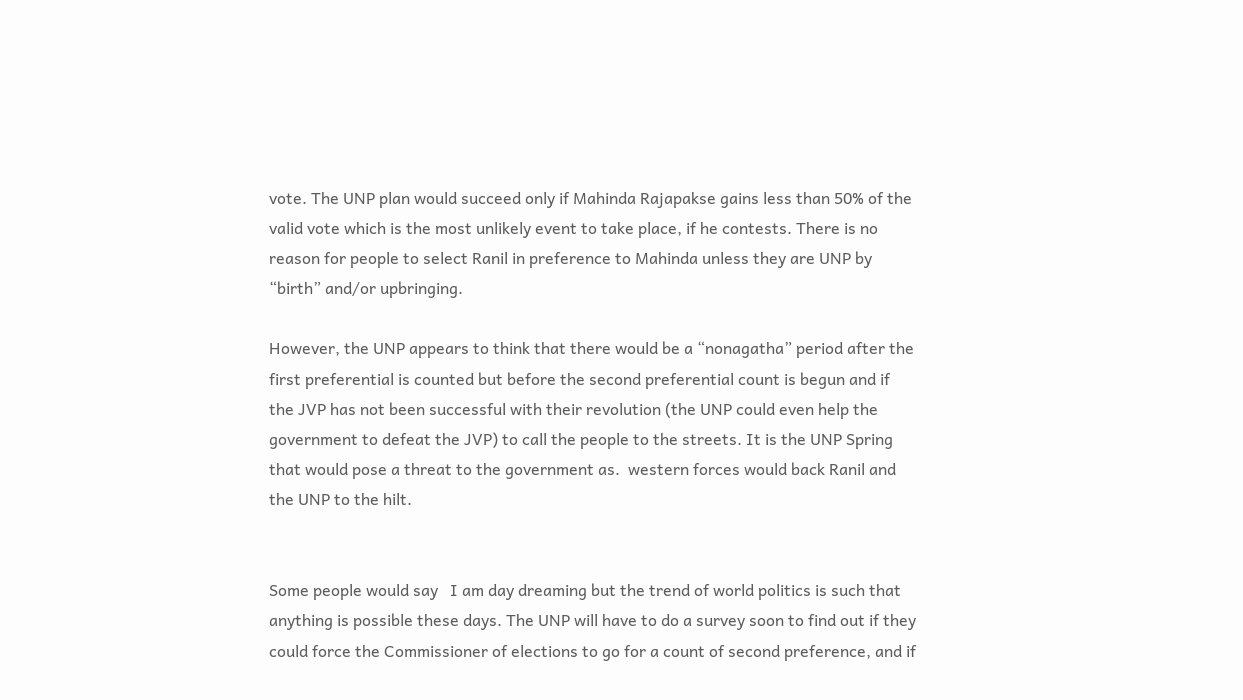vote. The UNP plan would succeed only if Mahinda Rajapakse gains less than 50% of the valid vote which is the most unlikely event to take place, if he contests. There is no reason for people to select Ranil in preference to Mahinda unless they are UNP by “birth” and/or upbringing.

However, the UNP appears to think that there would be a “nonagatha” period after the first preferential is counted but before the second preferential count is begun and if the JVP has not been successful with their revolution (the UNP could even help the government to defeat the JVP) to call the people to the streets. It is the UNP Spring that would pose a threat to the government as.  western forces would back Ranil and the UNP to the hilt.


Some people would say   I am day dreaming but the trend of world politics is such that anything is possible these days. The UNP will have to do a survey soon to find out if they could force the Commissioner of elections to go for a count of second preference, and if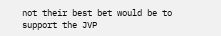not their best bet would be to support the JVP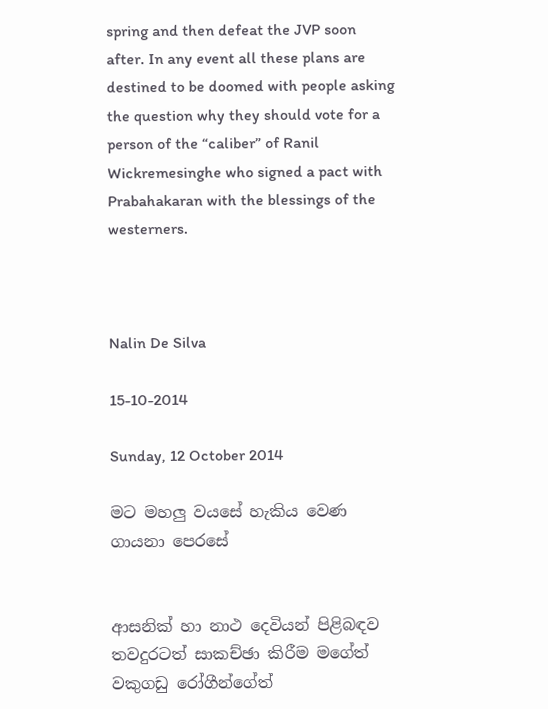spring and then defeat the JVP soon after. In any event all these plans are destined to be doomed with people asking the question why they should vote for a person of the “caliber” of Ranil Wickremesinghe who signed a pact with Prabahakaran with the blessings of the westerners.



Nalin De Silva

15-10-2014

Sunday, 12 October 2014

මට මහලු වයසේ හැකිය වෙණ ගායනා පෙරසේ


ආසනික් හා නාථ දෙවියන් පිළිබඳව තවදුරටත් සාකච්ඡා කිරීම මගේත් වකුගඩු රෝගීන්ගේත්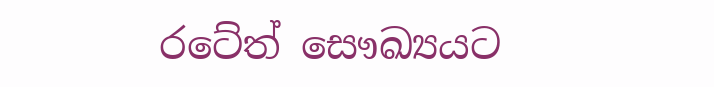රටේත් සෞඛ්‍යයට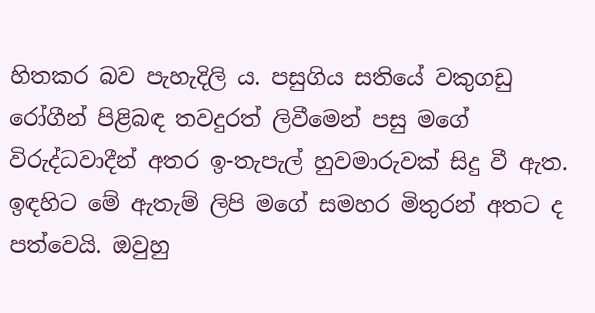හිතකර බව පැහැදිලි ය. පසුගිය සතියේ වකුගඩු රෝගීන් පිළිබඳ තවදුරත් ලිවීමෙන් පසු මගේ විරුද්ධවාදීන් අතර ඉ-තැපැල් හුවමාරුවක් සිදු වී ඇත. ඉඳහිට මේ ඇතැම් ලිපි මගේ සමහර මිතුරන් අතට ද පත්වෙයි. ඔවුහු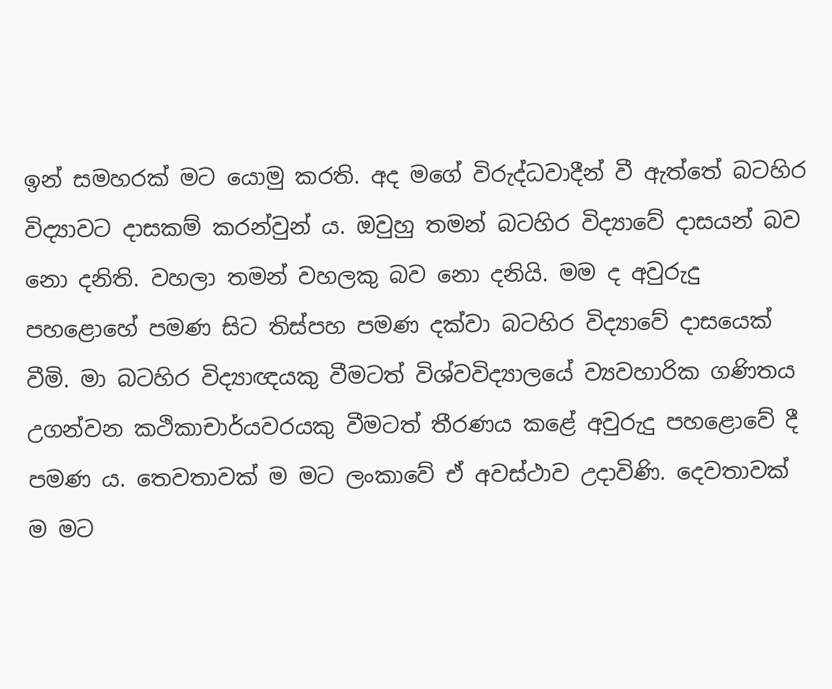ඉන් සමහරක් මට යොමු කරති. අද මගේ විරුද්ධවාදීන් වී ඇත්තේ බටහිර විද්‍යාවට දාසකම් කරන්වුන් ය. ඔවුහු තමන් බටහිර විද්‍යාවේ දාසයන් බව නො දනිති. වහලා තමන් වහලකු බව නො දනියි. මම ද අවුරුදු පහළොහේ පමණ සිට තිස්පහ පමණ දක්වා බටහිර විද්‍යාවේ දාසයෙක් වීමි. මා බටහිර විද්‍යාඥයකු වීමටත් විශ්වවිද්‍යාලයේ ව්‍යවහාරික ගණිතය උගන්වන කථිකාචාර්යවරයකු වීමටත් තීරණය කළේ අවුරුදු පහළොවේ දී පමණ ය. තෙවතාවක් ම මට ලංකාවේ ඒ අවස්ථාව උදාවිණි. දෙවතාවක් ම මට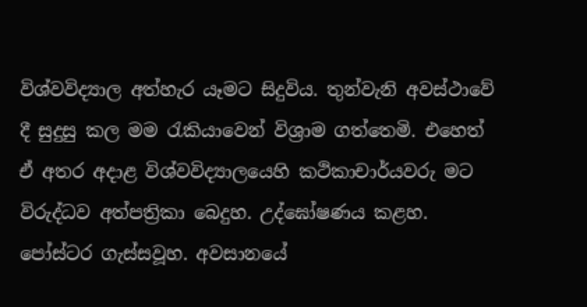විශ්වවිද්‍යාල අත්හැර යෑමට සිදුවිය. තුන්වැනි අවස්ථාවේ දී සුදුසු කල මම රැකියාවෙන් විශ්‍රාම ගත්තෙමි. එහෙත් ඒ අතර අදාළ විශ්වවිද්‍යාලයෙහි කථිකාචාර්යවරු මට විරුද්ධව අත්පත්‍රිකා බෙදුහ. උද්ඝෝෂණය කළහ. පෝස්ටර ගැස්සවූහ. අවසානයේ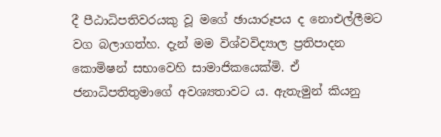දී පීඨාධිපතිවරයකු වූ මගේ ඡායාරූපය ද නොඑල්ලීමට වග බලාගත්හ. දැන් මම විශ්වවිද්‍යාල ප්‍රතිපාදන කොමිෂන් සභාවෙහි සාමාජිකයෙක්මි. ඒ ජනාධිපතිතුමාගේ අවශ්‍යතාවට ය. ඇතැමුන් කියනු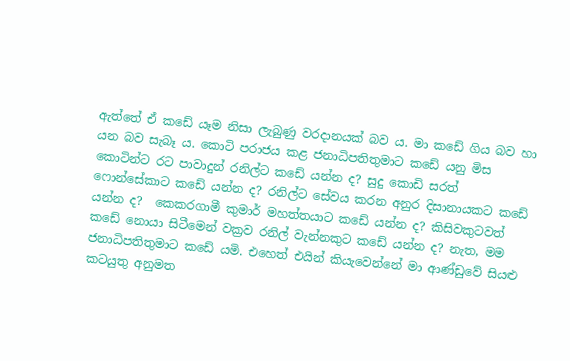ඇත්තේ ඒ කඩේ යෑම නිසා ලැබුණු වරදානයක් බව ය. මා කඩේ ගිය බව හා යන බව සැබෑ ය. කොටි පරාජය කළ ජනාධිපතිතුමාට කඩේ යනු මිස කොටින්ට රට පාවාදුන් රනිල්ට කඩේ යන්න ද? සුදු කොඩි සරත් ෆොන්සේකාට කඩේ යන්න ද? රනිල්ට සේවය කරන අනුර දිසානායකට කඩේ යන්න ද?  කෙකරගාමී කුමාර් මහත්තයාට කඩේ යන්න ද? කිසිවකුටවත් කඩේ නොයා සිටීමෙන් වක්‍රව රනිල් වැන්නකුට කඩේ යන්න ද? නැත, මම ජනාධිපතිතුමාට කඩේ යමි. එහෙත් එයින් කියැවෙන්නේ මා ආණ්ඩුවේ සියළු කටයුතු අනුමත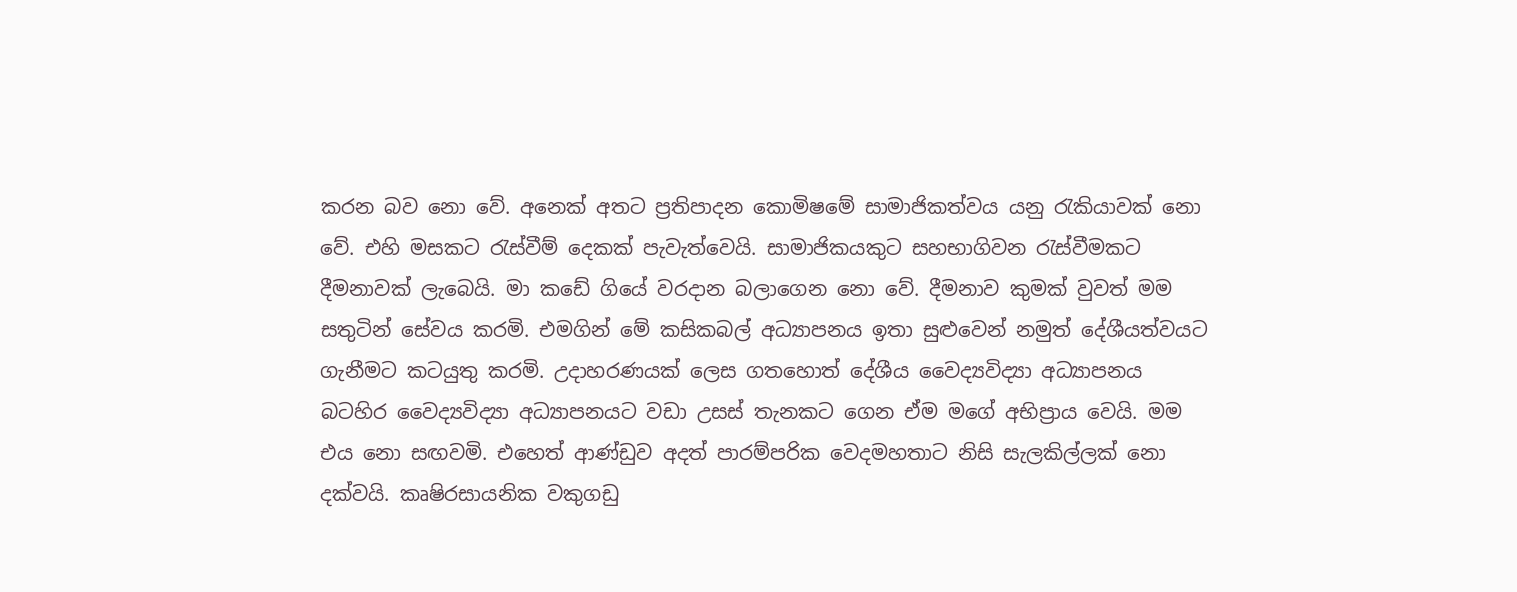කරන බව නො වේ. අනෙක් අතට ප්‍රතිපාදන කොමිෂමේ සාමාජිකත්වය යනු රැකියාවක් නො වේ. එහි මසකට රැස්වීම් දෙකක් පැවැත්වෙයි. සාමාජිකයකුට සහභාගිවන රැස්වීමකට දීමනාවක් ලැබෙයි. මා කඩේ ගියේ වරදාන බලාගෙන නො වේ. දීමනාව කුමක් වුවත් මම සතුටින් සේවය කරමි. එමගින් මේ කසිකබල් අධ්‍යාපනය ඉතා සුළුවෙන් නමුත් දේශීයත්වයට ගැනීමට කටයුතු කරමි. උදාහරණයක් ලෙස ගතහොත් දේශීය වෛද්‍යවිද්‍යා අධ්‍යාපනය බටහිර වෛද්‍යවිද්‍යා අධ්‍යාපනයට වඩා උසස් තැනකට ගෙන ඒම මගේ අභිප්‍රාය වෙයි. මම එය නො සඟවමි. එහෙත් ආණ්ඩුව අදත් පාරම්පරික වෙදමහතාට නිසි සැලකිල්ලක් නො දක්වයි. කෘෂිරසායනික වකුගඩු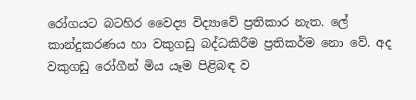රෝගයට බටහිර වෛද්‍ය විද්‍යාවේ ප්‍රතිකාර නැත. ලේ කාන්දුකරණය හා වකුගඩු බද්ධකිරීම ප්‍රතිකර්ම නො වේ. අද වකුගඩු රෝගීන් මිය යෑම පිළිබඳ ව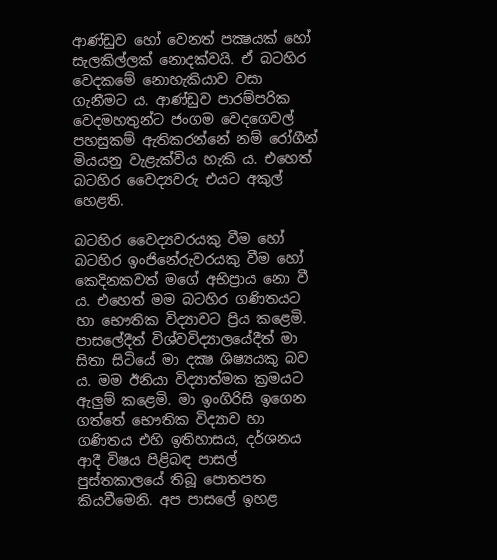ආණ්ඩුව හෝ වෙනත් පක්‍ෂයක් හෝ සැලකිල්ලක් නොදක්වයි. ඒ බටහිර වෙදකමේ නොහැකියාව වසා ගැනීමට ය. ආණ්ඩුව පාරම්පරික වෙදමහතුන්ට ජංගම වෙදගෙවල් පහසුකම් ඇතිකරන්නේ නම් රෝගීන් මියයනු වැළැක්විය හැකි ය. එහෙත් බටහිර වෛද්‍යවරු එයට අකුල් හෙළති.

බටහිර වෛද්‍යවරයකු වීම හෝ බටහිර ඉංජිනේරුවරයකු වීම හෝ කෙදිනකවත් මගේ අභිප්‍රාය නො වී ය. එහෙත් මම බටහිර ගණිතයට හා භෞතික විද්‍යාවට ප්‍රිය කළෙමි. පාසලේදීත් විශ්වවිද්‍යාලයේදීත් මා සිතා සිටියේ මා දක්‍ෂ ශිෂ්‍යයකු බව ය. මම ඊනියා විද්‍යාත්මක ක්‍රමයට ඇලුම් කළෙමි. මා ඉංගිරිසි ඉගෙන ගත්තේ භෞතික විද්‍යාව හා ගණිතය එහි ඉතිහාසය, දර්ශනය  ආදී විෂය පිළිබඳ පාසල් පුස්තකාලයේ තිබූ පොතපත කියවීමෙනි. අප පාසලේ ඉහළ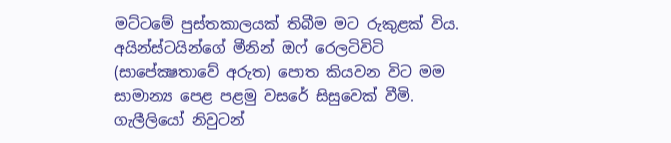මට්ටමේ පුස්තකාලයක් තිබීම මට රුකුළක් විය. අයින්ස්ටයින්ගේ මීනින් ඔෆ් රෙලටිවිටි (සාපේක්‍ෂතාවේ අරුත) පොත කියවන විට මම සාමාන්‍ය පෙළ පළමු වසරේ සිසුවෙක් වීමි. ගැලීලියෝ නිවුටන්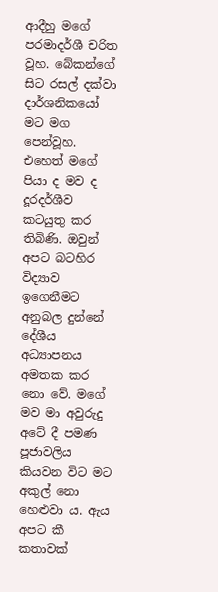ආදීහු මගේ පරමාදර්ශී චරිත වූහ. බේකන්ගේ සිට රසල් දක්වා දාර්ශනිකයෝ මට මග පෙන්වූහ. එහෙත් මගේ පියා ද මව ද දූරදර්ශීව කටයුතු කර තිබිණි. ඔවුන් අපට බටහිර විද්‍යාව ඉගෙනීමට අනුබල දුන්නේ දේශීය අධ්‍යාපනය අමතක කර නො වේ. මගේ මව මා අවුරුදු අටේ දී පමණ පූජාවලිය කියවන විට මට අකුල් නො හෙළුවා ය. ඇය අපට කී කතාවක්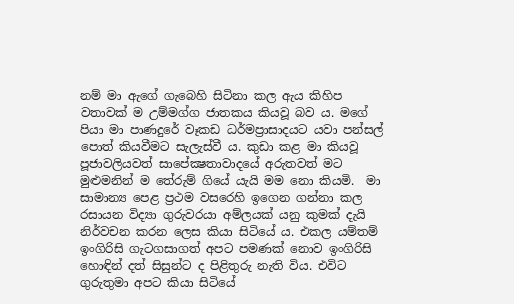නම් මා ඇගේ ගැබෙහි සිටිනා කල ඇය කිහිප වතාවක් ම උම්මග්ග ජාතකය කියවූ බව ය. මගේ පියා මා පාණදුරේ වෑකඩ ධර්මප්‍රාසාදයට යවා පන්සල් පොත් කියවීමට සැලැස්වී ය. කුඩා කළ මා කියවූ පූජාවලියවත් සාපේක්‍ෂතාවාදයේ අරුතවත් මට මුළුමනින් ම තේරුම් ගියේ යැයි මම නො කියමි.  මා සාමාන්‍ය පෙළ ප්‍රථම වසරෙහි ඉගෙන ගන්නා කල රසායන විද්‍යා ගුරුවරයා අම්ලයක් යනු කුමක් දැයි නිර්වචන කරන ලෙස කියා සිටියේ ය. එකල යම්තම් ඉංගිරිසි ගැටගසාගත් අපට පමණක් නොව ඉංගිරිසි හොඳින් දත් සිසුන්ට ද පිළිතුරු නැති විය. එවිට ගුරුතුමා අපට කියා සිටියේ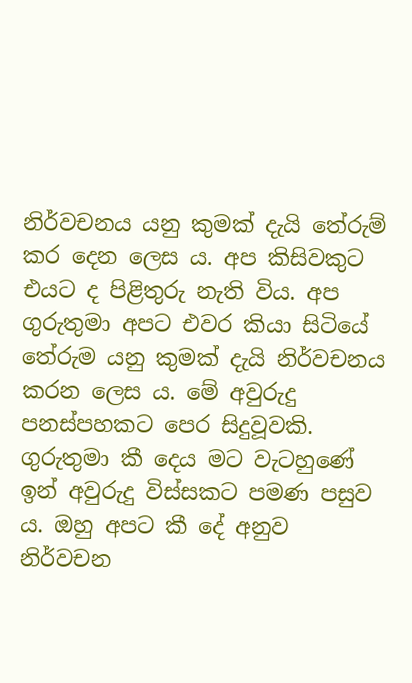නිර්වචනය යනු කුමක් දැයි තේරුම් කර දෙන ලෙස ය. අප කිසිවකුට එයට ද පිළිතුරු නැති විය. අප ගුරුතුමා අපට එවර කියා සිටියේ තේරුම යනු කුමක් දැයි නිර්වචනය කරන ලෙස ය. මේ අවුරුදු පනස්පහකට පෙර සිදුවූවකි. ගුරුතුමා කී දෙය මට වැටහුණේ ඉන් අවුරුදු විස්සකට පමණ පසුව ය. ඔහු අපට කී දේ අනුව නිර්වචන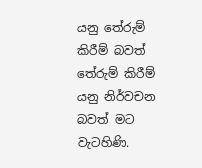යනු තේරුම් කිරීම් බවත් තේරුම් කිරීම් යනු නිර්වචන බවත් මට වැටහිණි.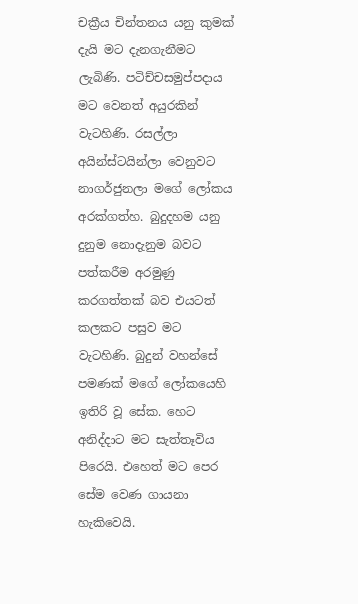චක්‍රීය චින්තනය යනු කුමක් දැයි මට දැනගැනීමට ලැබිණි. පටිච්චසමුප්පදාය මට වෙනත් අයුරකින් වැටහිණි. රසල්ලා අයින්ස්ටයින්ලා වෙනුවට නාගර්ජුනලා මගේ ලෝකය අරක්ගත්හ. බුදුදහම යනු දුනුම නොදැනුම බවට පත්කරීම අරමුණු කරගත්තක් බව එයටත්  කලකට පසුව මට වැටහිණි. බුදුන් වහන්සේ පමණක් මගේ ලෝකයෙහි ඉතිරි වූ සේක. හෙට අනිද්දාට මට සැත්තෑවිය පිරෙයි. එහෙත් මට පෙර සේම වෙණ ගායනා හැකිවෙයි.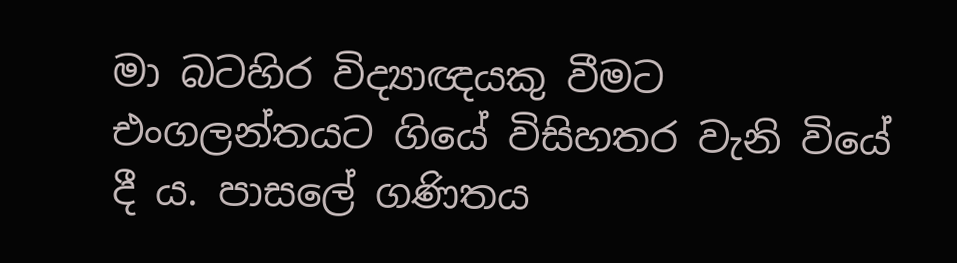මා බටහිර විද්‍යාඥයකු වීමට එංගලන්තයට ගියේ විසිහතර වැනි වියේ දී ය. පාසලේ ගණිතය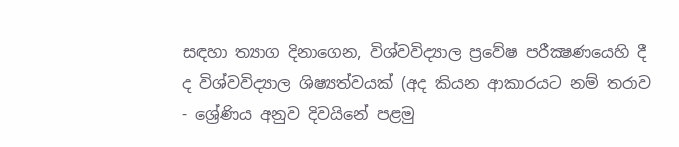සඳහා ත්‍යාග දිනාගෙන, විශ්වවිද්‍යාල ප්‍රවේෂ පරීක්‍ෂණයෙහි දී ද විශ්වවිද්‍යාල ශිෂ්‍යත්වයක් (අද කියන ආකාරයට නම් තරාව - ශ්‍රේණිය අනුව දිවයිනේ පළමු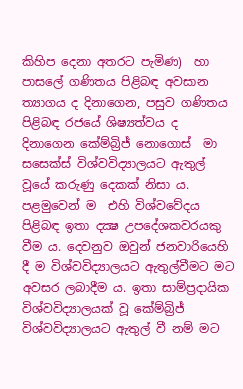කිහිප දෙනා අතරට පැමිණ)  හා පාසලේ ගණිතය පිළිබඳ අවසාන ත්‍යාගය ද දිනාගෙන, පසුව ගණිතය පිළිබඳ රජයේ ශිෂ්‍යත්වය ද දිනාගෙන කේම්බ්‍රිජ් නොගොස්  මා සසෙක්ස් විශ්වවිද්‍යාලයට ඇතුල් වූයේ කරුණු දෙකක් නිසා ය. පළමුවෙන් ම  එහි විශ්වවේදය පිළිබඳ ඉතා දක්‍ෂ උපදේශකවරයකු වීම ය. දෙවනුව ඔවුන් ජනවාරියෙහි දී ම විශ්වවිද්‍යාලයට ඇතුල්වීමට මට අවසර ලබාදීම ය. ඉතා සාම්ප්‍රදායික විශ්වවිද්‍යාලයක් වූ කේම්බ්‍රිජ් විශ්වවිද්‍යාලයට ඇතුල් වී නම් මට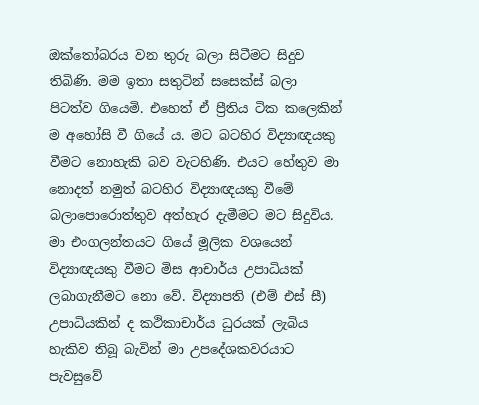ඔක්තෝබරය වන තුරු බලා සිටීමට සිදුව තිබිණි. මම ඉතා සතුටින් සසෙක්ස් බලා පිටත්ව ගියෙමි. එහෙත් ඒ ප්‍රීතිය ටික කලෙකින් ම අහෝසි වී ගියේ ය. මට බටහිර විද්‍යාඥයකු වීමට නොහැකි බව වැටහිණි. එයට හේතුව මා නොදත් නමුත් බටහිර විද්‍යාඥයකු වීමේ බලාපොරොත්තුව අත්හැර දැමීමට මට සිදුවිය. මා එංගලන්තයට ගියේ මූලික වශයෙන් විද්‍යාඥයකු වීමට මිස ආචාර්ය උපාධියක් ලබාගැනීමට නො වේ. විද්‍යාපති (එම් එස් සී) උපාධියකින් ද කථිකාචාර්ය ධුරයක් ලැබිය හැකිව තිබූ බැවින් මා උපදේශකවරයාට පැවසුවේ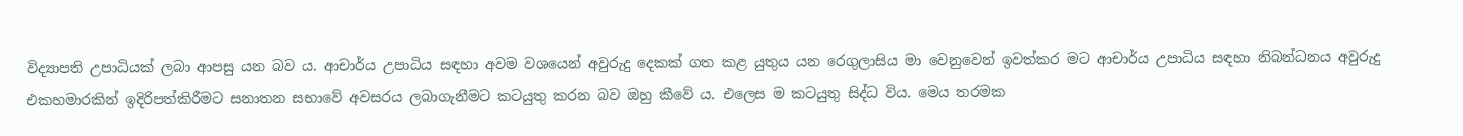විද්‍යාපති උපාධියක් ලබා ආපසු යන බව ය. ආචාර්ය උපාධිය සඳහා අවම වශයෙන් අවුරුදු දෙකක් ගත කළ යුතුය යන රෙගුලාසිය මා වෙනුවෙන් ඉවත්කර මට ආචාර්ය උපාධිය සඳහා නිබන්ධනය අවුරුදු එකහමාරකින් ඉදිරිපත්කිරීමට සනාතන සභාවේ අවසරය ලබාගැනීමට කටයුතු කරන බව ඔහු කීවේ ය. එලෙස ම කටයුතු සිද්ධ විය. මෙය තරමක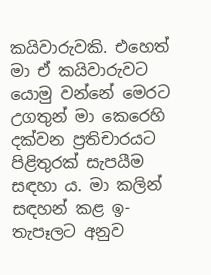කයිවාරුවකි. එහෙත් මා ඒ කයිවාරුවට යොමු වන්නේ මෙරට උගතුන් මා කෙරෙහි දක්වන ප්‍රතිචාරයට පිළිතුරක් සැපයීම සඳහා ය. මා කලින් සඳහන් කළ ඉ-තැපෑලට අනුව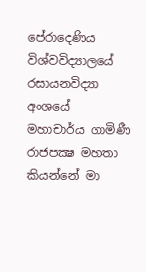පේරාදෙණිය විශ්වවිද්‍යාලයේ රසායනවිද්‍යා අංශයේ මහාචාර්ය ගාමිණී රාජපක්‍ෂ මහතා කියන්නේ මා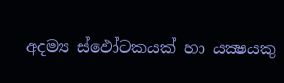අදම්‍ය ස්ඵෝටකයක් හා යක්‍ෂයකු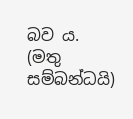බව ය. (මතු සම්බන්ධයි)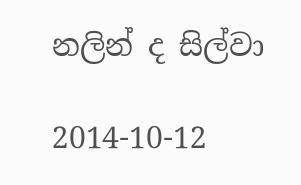නලින් ද සිල්වා

2014-10-12